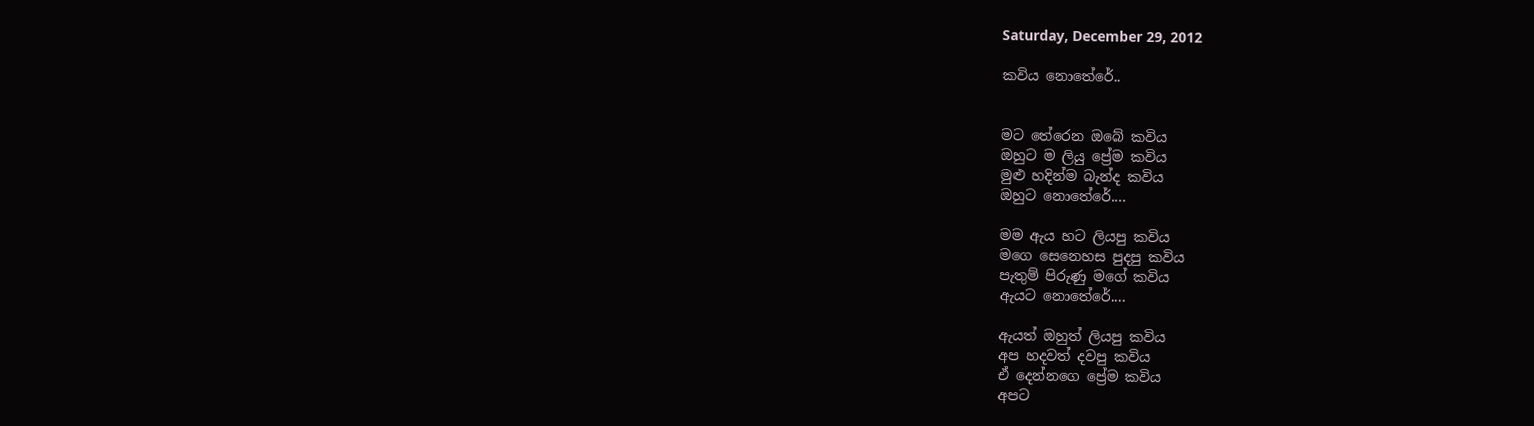Saturday, December 29, 2012

කවිය නොතේරේ..


මට තේරෙන ඔබේ කවිය
ඔහුට ම ලියු ප්‍රේම කවිය
මුළු හදින්ම බැන්ද කවිය
ඔහුට නොතේරේ....

මම ඇය හට ලියපු කවිය
මගෙ සෙනෙහස පුදපු කවිය
පැතුම් පිරුණු මගේ කවිය
ඇයට නොතේරේ....

ඇයත් ඔහුත් ලියපු කවිය
අප හදවත් දවපු කවිය
ඒ දෙන්නගෙ ප්‍රේම කවිය
අපට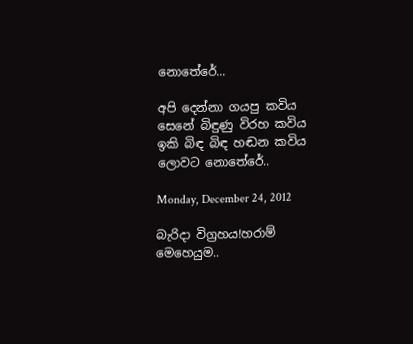නොතේරේ...

අපි දෙන්නා ගයපු කවිය
සෙනේ බිඳුණු විරහ කවිය
ඉකි බිඳ බිඳ හඬන කවිය
ලොවට නොතේරේ..

Monday, December 24, 2012

බැරිදා විග්‍රහය!හරාම් මෙහෙයුම..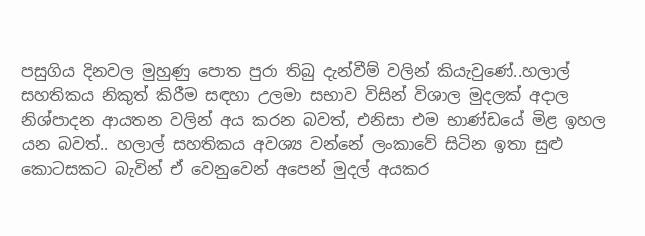පසුගිය දිනවල මුහුණු පොත පුරා තිබු දැන්වීම් වලින් කියැවුණේ..හලාල් සහතිකය නිකුත් කිරීම සඳහා උලමා සභාව විසින් විශාල මුදලක් අදාල නිශ්පාදන ආයතන වලින් අය කරන බවත්, එනිසා එම භාණ්ඩයේ මිළ ඉහල යන බවත්.. හලාල් සහතිකය අවශ්‍ය වන්නේ ලංකාවේ සිටින ඉතා සුළු කොටසකට බැවින් ඒ වෙනුවෙන් අපෙන් මුදල් අයකර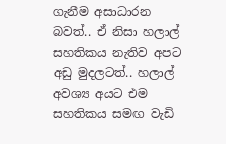ගැනීම අසාධාරන බවත්.. ඒ නිසා හලාල් සහතිකය නැතිව අපට අඩු මුදලටත්.. හලාල් අවශ්‍ය අයට එම සහතිකය සමඟ වැඩි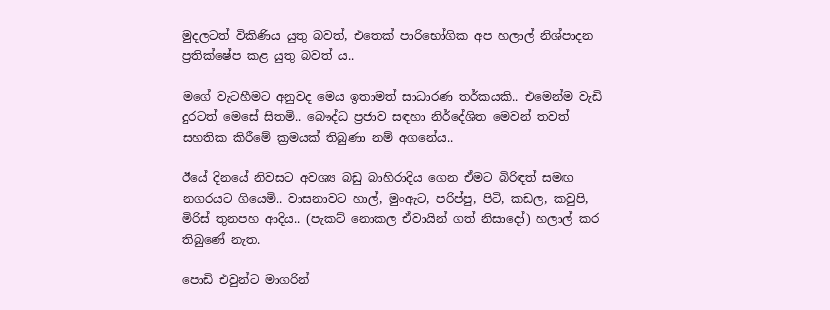මුදලටත් විකිණිය යුතු බවත්, එතෙක් පාරිභෝගික අප හලාල් නිශ්පාදන ප්‍රතික්ෂේප කළ යුතු බවත් ය..

මගේ වැටහීමට අනුවද මෙය ඉතාමත් සාධාරණ තර්කයකි.. එමෙන්ම වැඩි දුරටත් මෙසේ සිතමි.. බෞද්ධ ප්‍රජාව සඳහා නිර්දේශිත මෙවන් තවත් සහතික කිරීමේ ක්‍රමයක් තිබුණා නම් අගනේය..

ඊයේ දිනයේ නිවසට අවශ්‍ය බඩු බාහිරාදිය ගෙන ඒමට බිරිඳත් සමඟ නගරයට ගියෙමි.. වාසනාවට හාල්, මුංඇට, පරිප්පු, පිටි, කඩල, කවුපි, මිරිස් තුනපහ ආදිය.. (පැකට් නොකල ඒවායින් ගත් නිසාදෝ) හලාල් කර තිබුණේ නැත.

පොඩි එවුන්ට මාගරින්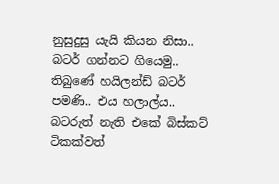නුසුදුසු යැයි කියන නිසා.. බටර් ගන්නට ගියෙමු.. තිබුණේ හයිලන්ඩ් බටර් පමණි.. එය හලාල්ය..
බටරුත් නැති එකේ බිස්කට් ටිකක්වත්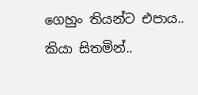ගෙහුං තියන්ට එපාය.. කියා සිතමින්..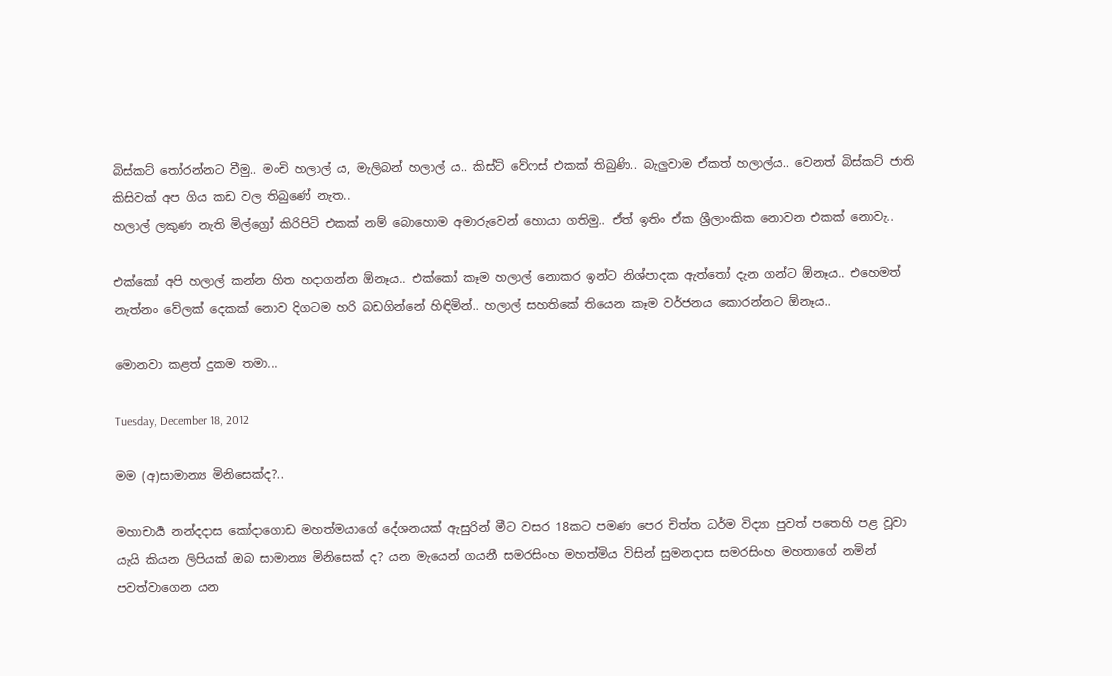බිස්කට් තෝරන්නට වීමු.. මංචි හලාල් ය, මැලිබන් හලාල් ය.. කිස්ට් වේෆස් එකක් තිබුණි.. බැලුවාම ඒකත් හලාල්ය.. වෙනත් බිස්කට් ජාති කිසිවක් අප ගිය කඩ වල තිබුණේ නැත..
හලාල් ලකුණ නැති මිල්ග්‍රෝ කිරිපිටි එකක් නම් බොහොම අමාරුවෙන් හොයා ගතිමු.. ඒත් ඉතිං ඒක ශ්‍රීලාංකික නොවන එකක් නොවැ..

එක්කෝ අපි හලාල් කන්න හිත හදාගන්න ඕනෑය.. එක්කෝ කෑම හලාල් නොකර ඉන්ට නිශ්පාදක ඇත්තෝ දැන ගන්ට ඕනෑය.. එහෙමත් නැත්නං වේලක් දෙකක් නොව දිගටම හරි බඩගින්නේ හිඳිමින්.. හලාල් සහතිකේ තියෙන කෑම වර්ජනය කොරන්නට ඕනෑය..

මොනවා කළත් දුකම තමා...

Tuesday, December 18, 2012

මම (අ)සාමාන්‍ය මිනිසෙක්ද?..

මහාචාර්‍ය නන්දදාස කෝදාගොඩ මහත්මයාගේ දේශනයක් ඇසුරින් මීට වසර 18කට පමණ පෙර චිත්ත ධර්ම විද්‍යා පුවත් පතෙහි පළ වූවා යැයි කියන ලිපියක් ඔබ සාමාන්‍ය මිනිසෙක් ද? යන මැයෙන් ගයනී සමරසිංහ මහත්මිය විසින් සුමනදාස සමරසිංහ මහතාගේ නමින් පවත්වාගෙන යන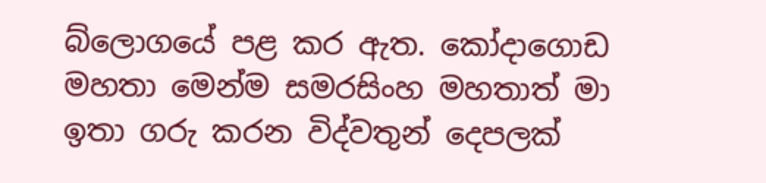බ්ලොගයේ පළ කර ඇත. කෝදාගොඩ මහතා මෙන්ම සමරසිංහ මහතාත් මා ඉතා ගරු කරන විද්වතුන් දෙපලක්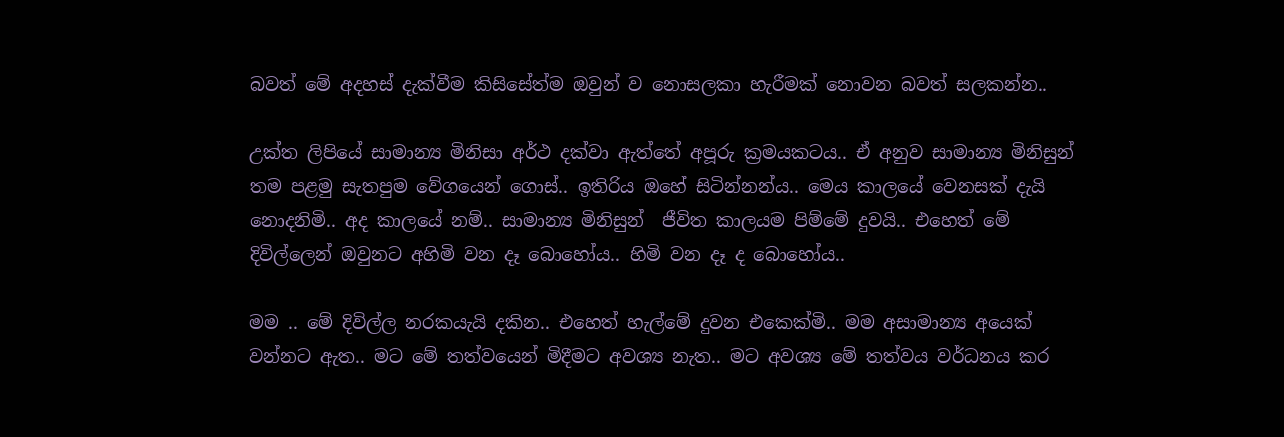බවත් මේ අදහස් දැක්වීම කිසිසේත්ම ඔවුන් ව නොසලකා හැරීමක් නොවන බවත් සලකන්න..

උක්ත ලිපියේ සාමාන්‍ය මිනිසා අර්ථ දක්වා ඇත්තේ අපූරු ක්‍රමයකටය.. ඒ අනුව සාමාන්‍ය මිනිසුන් තම පළමු සැතපුම වේගයෙන් ගොස්.. ඉතිරිය ඔහේ සිටින්නන්ය.. මෙය කාලයේ වෙනසක් දැයි නොදනිමි.. අද කාලයේ නම්.. සාමාන්‍ය මිනිසුන්  ජීවිත කාලයම පිම්මේ දුවයි.. එහෙත් මේ දිවිල්ලෙන් ඔවුනට අහිමි වන දෑ බොහෝය.. හිමි වන දෑ ද බොහෝය..

මම .. මේ දිවිල්ල නරකයැයි දකින.. එහෙත් හැල්මේ දුවන එකෙක්මි.. මම අසාමාන්‍ය අයෙක් වන්නට ඇත.. මට මේ තත්වයෙන් මිදීමට අවශ්‍ය නැත.. මට අවශ්‍ය මේ තත්වය වර්ධනය කර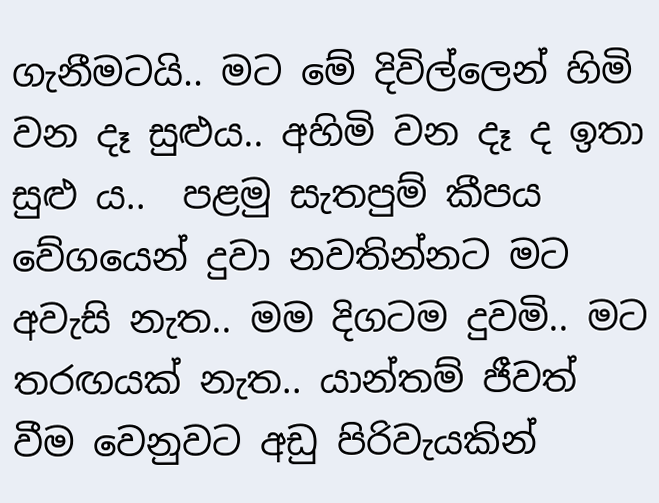ගැනීමටයි.. මට මේ දිවිල්ලෙන් හිමි වන දෑ සුළුය.. අහිමි වන දෑ ද ඉතා සුළු ය..  පළමු සැතපුම් කීපය වේගයෙන් දුවා නවතින්නට මට අවැසි නැත.. මම දිගටම දුවමි.. මට තරඟයක් නැත.. යාන්තම් ජීවත් වීම වෙනුවට අඩු පිරිවැයකින්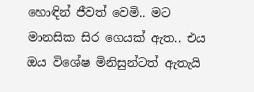හොඳින් ජීවත් වෙමි.. මට මානසික සිර ගෙයක් ඇත.. එය ඔය විශේෂ මිනිසුන්ටත් ඇතැයි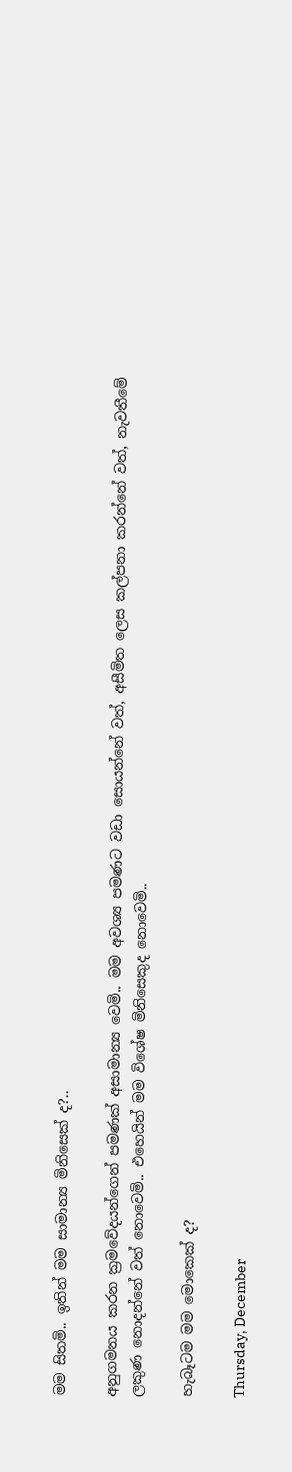මම සිතමි.. ඉතින් මම සාමාන්‍ය මිනිසෙක් ද?..

අනුගමනය කරන ක්‍රමවේදයන්ගෙන් පමණක් අසාමාන්‍ය වෙමි.. මම අවශ්‍ය පමණට වඩා සොයන්නේ වත්, අසීමිත ලෙස කල්පනා කරන්නේ වත්, නැවතීමේ ලකුණ නොදන්නේ වත් නොවෙමි.. එහෙයින් මම විශේෂ මිනිසෙකුද නොවෙමි..

හැබෑටම මම මොකෙක් ද?

Thursday, December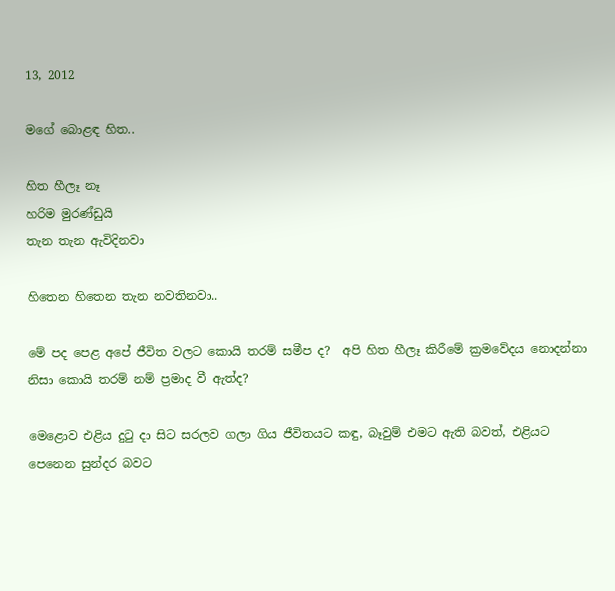13, 2012

මගේ බොළඳ හිත..

හිත හීලෑ නෑ
හරිම මුරණ්ඩුයි
තැන තැන ඇවිදිනවා

හිතෙන හිතෙන තැන නවතිනවා..

මේ පද පෙළ අපේ ජීවිත වලට කොයි තරම් සමීප ද?  අපි හිත හීලෑ කිරීමේ ක්‍රමවේදය නොදන්නා නිසා කොයි තරම් නම් ප්‍රමාද වී ඇත්ද?

මෙළොව එළිය දුටු දා සිට සරලව ගලා ගිය ජීවිතයට කඳු, බෑවුම් එමට ඇති බවත්, එළියට පෙනෙන සුන්දර බවට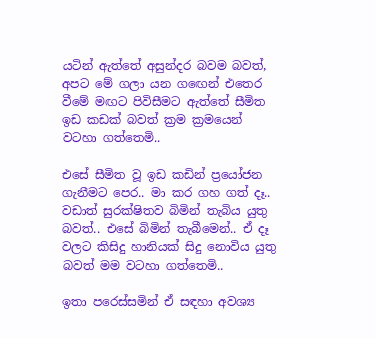යටින් ඇත්තේ අසුන්දර බවම බවත්, අපට මේ ගලා යන ගඟෙන් එතෙර වීමේ මඟට පිවිසීමට ඇත්තේ සීමිත ඉඩ කඩක් බවත් ක්‍රම ක්‍රමයෙන් වටහා ගත්තෙමි..

එසේ සීමිත වූ ඉඩ කඩින් ප්‍රයෝජන ගැනීමට පෙර.. මා කර ගහ ගත් දෑ.. වඩාත් සුරක්ෂිතව බිමින් තැබිය යුතු බවත්.. එසේ බිමින් තැබීමෙන්.. ඒ දෑ වලට කිසිදු හානියක් සිදු නොවිය යුතු බවත් මම වටහා ගත්තෙමි..

ඉතා පරෙස්සමින් ඒ සඳහා අවශ්‍ය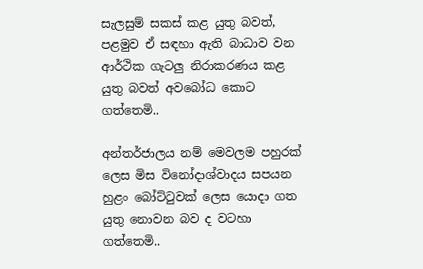සැලසුම් සකස් කළ යුතු බවත්, පළමුව ඒ සඳහා ඇති බාධාව වන ආර්ථික ගැටලු නිරාකරණය කළ යුතු බවත් අවබෝධ කොට ගත්තෙමි..

අන්තර්ජාලය නම් මෙවලම පහුරක් ලෙස මිස විනෝදාශ්වාදය සපයන හුළං බෝට්ටුවක් ලෙස යොදා ගත යුතු නොවන බව ද වටහා ගත්තෙමි..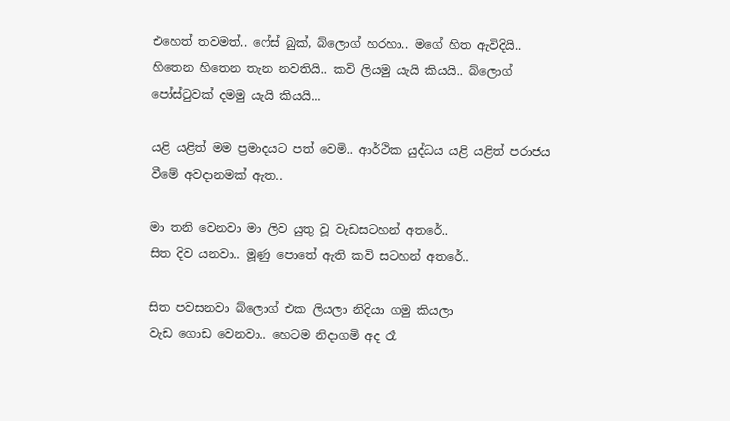එහෙත් තවමත්.. ෆේස් බුක්, බ්ලොග් හරහා.. මගේ හිත ඇවිදියි.. හිතෙන හිතෙන තැන නවතියි.. කවි ලියමු යැයි කියයි.. බ්ලොග් පෝස්ටුවක් දමමු යැයි කියයි...

යළි යළිත් මම ප්‍රමාදයට පත් වෙමි.. ආර්ථික යුද්ධය යළි යළිත් පරාජය වීමේ අවදානමක් ඇත..

මා තනි වෙනවා මා ලිව යුතු වූ වැඩසටහන් අතරේ..
සිත දිව යනවා.. මූණු පොතේ ඇති කවි සටහන් අතරේ..

සිත පවසනවා බ්ලොග් එක ලියලා නිදියා ගමු කියලා
වැඩ ගොඩ වෙනවා.. හෙටම නිදාගමි අද රෑ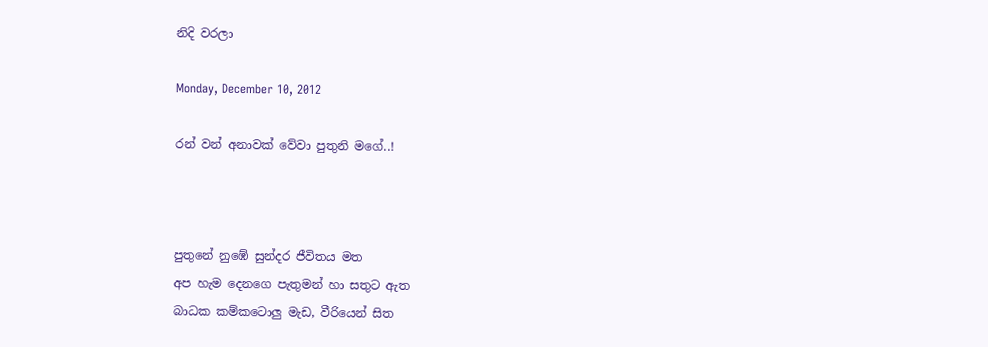නිදි වරලා

Monday, December 10, 2012

රන් වන් අනාවක් වේවා පුතුනි මගේ..!



පුතුනේ නුඹේ සුන්දර ජීවිතය මත
අප හැම දෙනගෙ පැතුමන් හා සතුට ඇත
බාධක කම්කටොලු මැඩ, වීරියෙන් සිත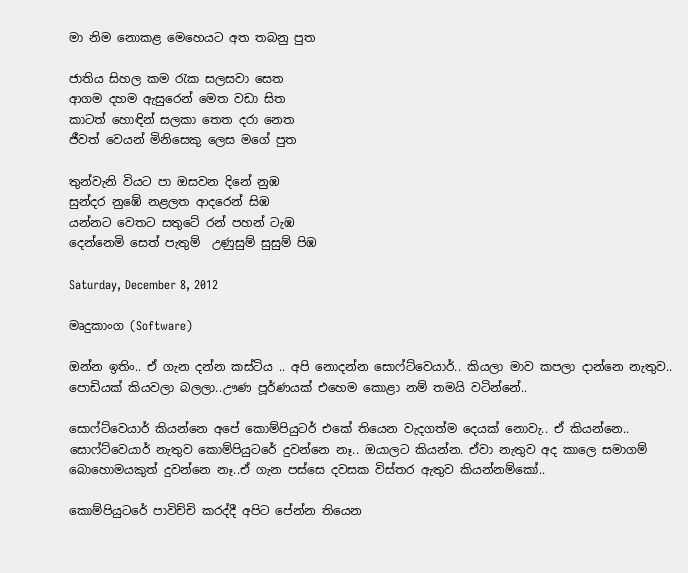මා නිම නොකළ මෙහෙයට අත තබනු පුත

ජාතිය සිහල කම රැක සලසවා සෙත
ආගම දහම ඇසුරෙන් මෙත වඩා සිත
කාටත් හොඳින් සලකා තෙත දරා නෙත
ජීවත් වෙයන් මිනිසෙකු ලෙස මගේ පුත

තුන්වැනි වියට පා ඔසවන දිනේ නුඹ
සුන්දර නුඹේ නළලත ආදරෙන් සිඹ
යන්නට වෙතට සතුටේ රන් පහන් ටැඹ
දෙන්නෙමි සෙත් පැතුම්  උණුසුම් සුසුම් පිඹ

Saturday, December 8, 2012

මෘදුකාංග (Software)

ඔන්න ඉතිං.. ඒ ගැන දන්න කස්ටිය .. අපි නොදන්න සොෆ්ට්වෙයාර්.. කියලා මාව කපලා දාන්නෙ නැතුව.. පොඩියක් කියවලා බලලා..ඌණ පූර්ණයක් එහෙම කොළා නම් තමයි වටින්නේ..

සොෆ්ට්වෙයාර් කියන්නෙ අපේ කොම්පියුටර් එකේ තියෙන වැදගත්ම දෙයක් නොවැ.. ඒ කියන්නෙ.. සොෆ්ට්වෙයාර් නැතුව කොම්පියුටරේ දුවන්නෙ නෑ.. ඔයාලට කියන්න. ඒවා නැතුව අද කාලෙ සමාගම් බොහොමයකුත් දුවන්නෙ නෑ..ඒ ගැන පස්සෙ දවසක විස්තර ඇතුව කියන්නම්කෝ..

කොම්පියුටරේ පාවිච්චි කරද්දී අපිට පේන්න තියෙන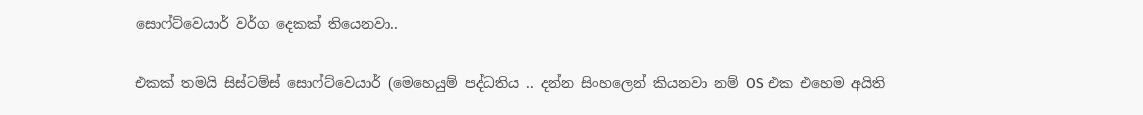සොෆ්ට්වෙයාර් වර්ග දෙකක් තියෙනවා..

එකක් තමයි සිස්ටම්ස් සොෆ්ට්වෙයාර් (මෙහෙයුම් පද්ධතිය .. දන්න සිංහලෙන් කියනවා නම් OS එක එහෙම අයිති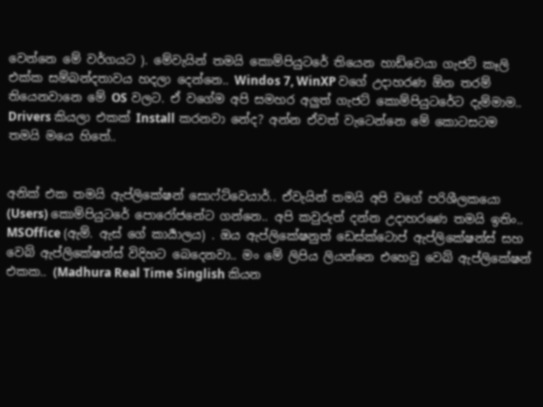වෙන්නෙ මේ වර්ගයට ). මේවැයින් තමයි කොම්පියුටරේ තියෙන හාඩ්වෙයා ගැජට් කෑලි  එක්ක සම්බන්දතාවය හදලා දෙන්නෙ.. Windos 7, WinXP වගේ උදාහරණ ඕන තරම් තියෙනවානෙ මේ OS වලට. ඒ වගේම අපි සමහර අලුත් ගැජට් කොම්පියුටරේට දැම්මාම.. Drivers කියලා එකක් Install කරනවා නේද? අන්න ඒවත් වැටෙන්නෙ මේ කොටසටම තමයි මයෙ හිතේ..


අනික් එක තමයි ඇප්ලිකේෂන් සොෆ්ට්වෙයාර්.. ඒවැයින් තමයි අපි වගේ පරිශීලකයො (Users) කොම්පියුටරේ පොරෝජනේට ගන්නෙ.. අපි කවුරුත් දන්න උදාහරණෙ තමයි ඉතිං.. MSOffice (ඇම්. ඇස් ගේ කාර්‍යාලය) . ඔය ඇප්ලිකේෂනුත් ඩෙස්ක්ටොප් ඇප්ලිකේෂන්ස් සහ වෙබ් ඇප්ලිකේෂන්ස් විදිහට බෙදෙනවා.. මං මේ ලිපිය ලියන්නෙ එහෙවු වෙබ් ඇප්ලිකේෂන් එකක.. (Madhura Real Time Singlish කියන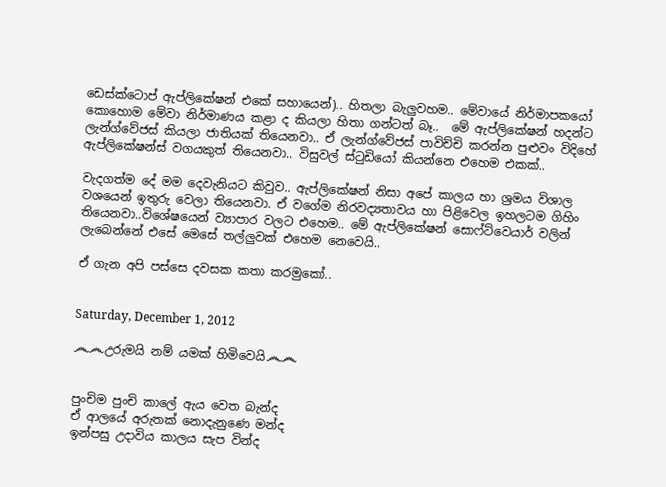ඩෙස්ක්ටොප් ඇප්ලිකේෂන් එකේ සහායෙන්).. හිතලා බැලුවහම.. මේවායේ නිර්මාපකයෝ කොහොම මේවා නිර්මාණය කළා ද කියලා හිතා ගන්ටත් බෑ..  මේ ඇප්ලිකේෂන් හදන්ට ලැන්ග්වේජස් කියලා ජාතියක් තියෙනවා.. ඒ ලැන්ග්වේජස් පාවිච්චි කරන්න පුළුවං විදිහේ ඇප්ලිකේෂන්ස් වගයකුත් තියෙනවා.. විසුවල් ස්ටුඩියෝ කියන්නෙ එහෙම එකක්..

වැදගත්ම දේ මම දෙවැනියට කිවුව.. ඇප්ලිකේෂන් නිසා අපේ කාලය හා ශ්‍රමය විශාල වශයෙන් ඉතුරු වෙලා තියෙනවා. ඒ වගේම නිරවද්‍යතාවය හා පිළිවෙල ඉහලටම ගිහිං තියෙනවා..විශේෂයෙන් ව්‍යාපාර වලට එහෙම.. මේ ඇප්ලිකේෂන් සොෆ්ට්වෙයාර් වලින් ලැබෙන්නේ එසේ මෙසේ තල්ලුවක් එහෙම නෙවෙයි..

ඒ ගැන අපි පස්සෙ දවසක කතා කරමුකෝ..


Saturday, December 1, 2012

෴෴උරුමයි නම් යමක් හිමිවෙයි෴෴


පුංචිම පුංචි කාලේ ඇය වෙත බැන්ද
ඒ ආලයේ අරුතක් නොදැනුණෙ මන්ද
ඉන්පසු උදාවිය කාලය සැප වින්ද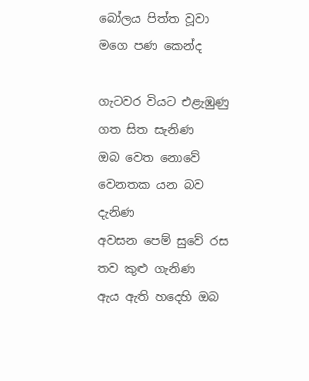බෝලය පිත්ත වූවා මගෙ පණ කෙන්ද

ගැටවර වියට එළැඹුණු ගත සිත සැනිණ
ඔබ වෙත නොවේ වෙනතක යන බව දැනිණ
අවසන පෙම් සුවේ රස තව කුළු ගැනිණ
ඇය ඇති හදෙහි ඔබ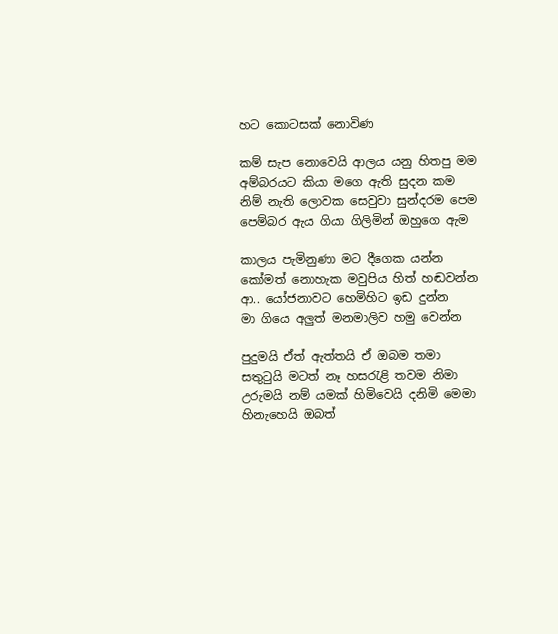හට කොටසක් නොවිණ

කම් සැප නොවෙයි ආලය යනු හිතපු මම
අම්බරයට කියා මගෙ ඇති සුදන කම
නිම් නැති ලොවක සෙවුවා සුන්දරම පෙම
පෙම්බර ඇය ගියා ගිලිමින් ඔහුගෙ ඇම

කාලය පැමිනුණා මට දීගෙක යන්න
කෝමත් නොහැක මවුපිය හිත් හඬවන්න
ආ.. යෝජනාවට හෙමිහිට ඉඩ දුන්න
මා ගියෙ අලුත් මනමාලිව හමු වෙන්න

පුදුමයි ඒත් ඇත්තයි ඒ ඔබම තමා
සතුටුයි මටත් නෑ හසරැළි තවම නිමා
උරුමයි නම් යමක් හිමිවෙයි දනිමි මෙමා
හිනැහෙයි ඔබත්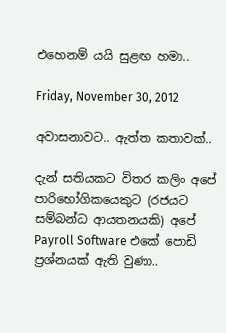එහෙනම් යයි සුළඟ හමා..

Friday, November 30, 2012

අවාසනාවට.. ඇත්ත කතාවක්..

දැන් සතියකට විතර කලිං අපේ  පාරිභෝගිකයෙකුට (රජයට සම්බන්ධ ආයතනයකි) අපේ Payroll Software එකේ පොඩි ප්‍රශ්නයක් ඇති වුණා..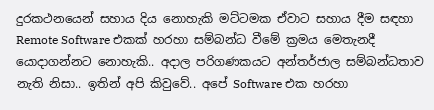දුරකථනයෙන් සහාය දිය නොහැකි මට්ටමක ඒවාට සහාය දීම සඳහා Remote Software එකක් හරහා සම්බන්ධ වීමේ ක්‍රමය මෙතැනදී යොදාගන්නට නොහැකි.. අදාල පරිගණකයට අන්තර්ජාල සම්බන්ධතාව නැති නිසා.. ඉතින් අපි කිවුවේ.. අපේ Software එක හරහා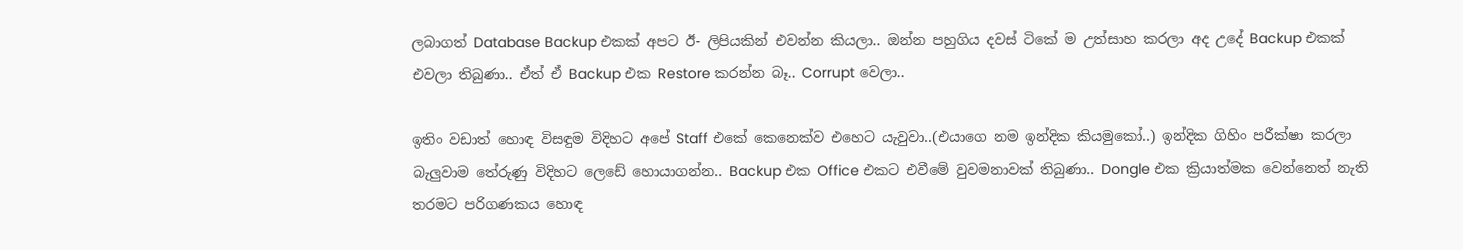ලබාගත් Database Backup එකක් අපට ඊ- ලිපියකින් එවන්න කියලා.. ඔන්න පහුගිය දවස් ටිකේ ම උත්සාහ කරලා අද උදේ Backup එකක් එවලා තිබුණා.. ඒත් ඒ Backup එක Restore කරන්න බෑ.. Corrupt වෙලා..

ඉතිං වඩාත් හොඳ විසඳුම විදිහට අපේ Staff එකේ කෙනෙක්ව එහෙට යැවුවා..(එයාගෙ නම ඉන්දික කියමුකෝ..) ඉන්දික ගිහිං පරීක්ෂා කරලා බැලුවාම තේරුණු විදිහට ලෙඩේ හොයාගන්න.. Backup එක Office එකට එවීමේ වුවමනාවක් තිබුණා.. Dongle එක ක්‍රියාත්මක වෙන්නෙත් නැති තරමට පරිගණකය හොඳ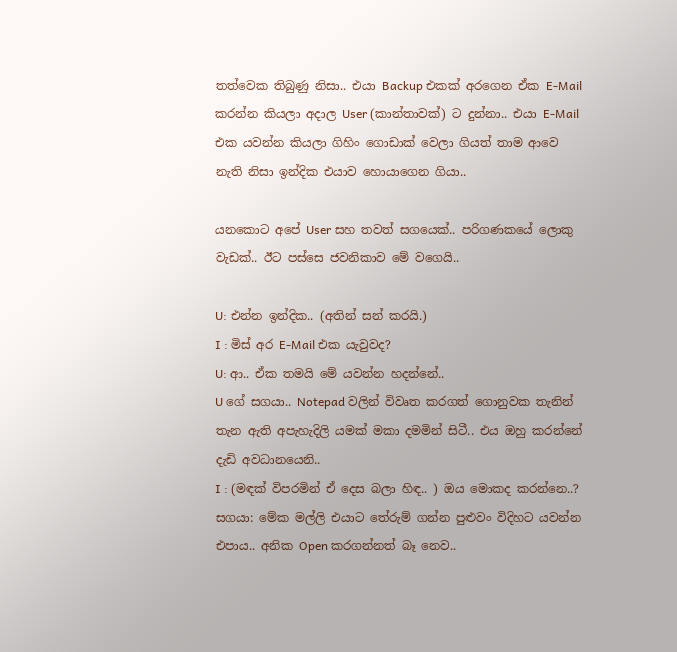තත්වෙක තිබුණු නිසා.. එයා Backup එකක් අරගෙන ඒක E-Mail කරන්න කියලා අදාල User (කාන්තාවක්) ට දුන්නා.. එයා E-Mail එක යවන්න කියලා ගිහිං ගොඩාක් වෙලා ගියත් තාම ආවෙ නැති නිසා ඉන්දික එයාව හොයාගෙන ගියා..

යනකොට අපේ User සහ තවත් සගයෙක්.. පරිගණකයේ ලොකු වැඩක්.. ඊට පස්සෙ ජවනිකාව මේ වගෙයි..

U: එන්න ඉන්දික.. (අතින් සන් කරයි.)
I : මිස් අර E-Mail එක යැවුවද?
U: ආ.. ඒක තමයි මේ යවන්න හදන්නේ..
U ගේ සගයා.. Notepad වලින් විවෘත කරගත් ගොනුවක තැනින් තැන ඇති අපැහැදිලි යමක් මකා දමමින් සිටී.. එය ඔහු කරන්නේ දැඩි අවධානයෙනි..
I : (මඳක් විපරමින් ඒ දෙස බලා හිඳ.. ) ඔය මොකද කරන්නෙ..?
සගයා: මේක මල්ලි එයාට තේරුම් ගන්න පුළුවං විදිහට යවන්න එපාය.. අනික Open කරගන්නත් බෑ නෙව..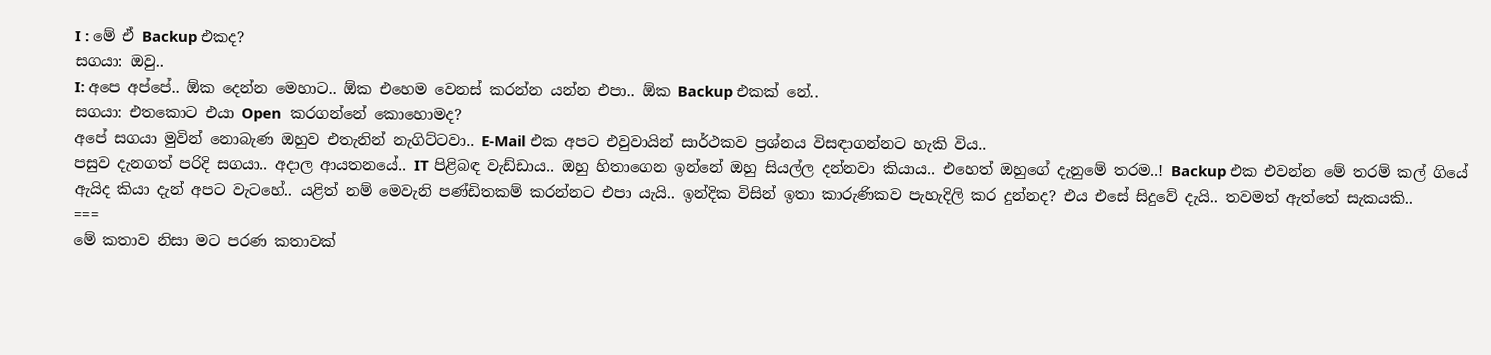I : මේ ඒ Backup එකද?
සගයා: ඔවු..
I: අපෙ අප්පේ.. ඕක දෙන්න මෙහාට.. ඕක එහෙම වෙනස් කරන්න යන්න එපා.. ඕක Backup එකක් නේ..
සගයා: එතකොට එයා Open  කරගන්නේ කොහොමද?
අපේ සගයා මුවින් නොබැණ ඔහුව එතැනින් නැගිට්ටවා.. E-Mail එක අපට එවුවායින් සාර්ථකව ප්‍රශ්නය විසඳාගන්නට හැකි විය..
පසුව දැනගත් පරිදි සගයා.. අදාල ආයතනයේ.. IT පිළිබඳ වැඩ්ඩාය.. ඔහු හිතාගෙන ඉන්නේ ඔහු සියල්ල දන්නවා කියාය.. එහෙත් ඔහුගේ දැනුමේ තරම..! Backup එක එවන්න මේ තරම් කල් ගියේ ඇයිද කියා දැන් අපට වැටහේ.. යළිත් නම් මෙවැනි පණ්ඩිතකම් කරන්නට එපා යැයි.. ඉන්දික විසින් ඉතා කාරුණිකව පැහැදිලි කර දුන්නද? එය එසේ සිදුවේ දැයි.. තවමත් ඇත්තේ සැකයකි..
===
මේ කතාව නිසා මට පරණ කතාවක්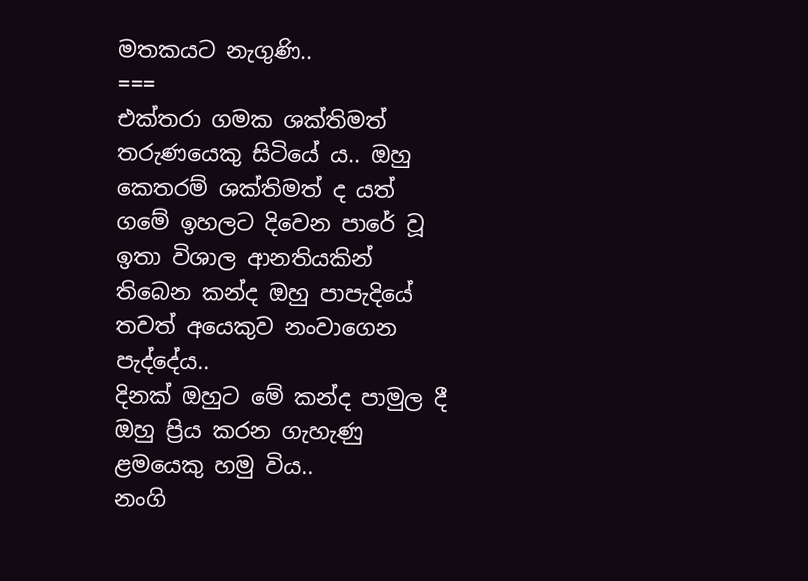මතකයට නැගුණි..
===
එක්තරා ගමක ශක්තිමත් තරුණයෙකු සිටියේ ය.. ඔහු කෙතරම් ශක්තිමත් ද යත් ගමේ ඉහලට දිවෙන පාරේ වූ ඉතා විශාල ආනතියකින් තිබෙන කන්ද ඔහු පාපැදියේ තවත් අයෙකුව නංවාගෙන පැද්දේය..
දිනක් ඔහුට මේ කන්ද පාමුල දී ඔහු ප්‍රිය කරන ගැහැණු ළමයෙකු හමු විය..
නංගි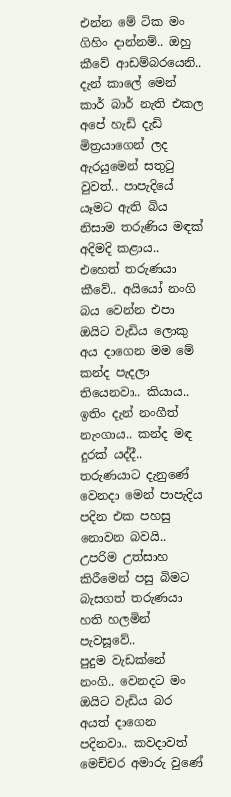එන්න මේ ටික මං ගිහිං දාන්නම්.. ඔහු කීවේ ආඩම්බරයෙනි..
දැන් කාලේ මෙන් කාර් බාර් නැති එකල අපේ හැඩි දැඩි මිත්‍රයාගෙන් ලද ඇරයුමෙන් සතුටු වුවත්.. පාපැදියේ යෑමට ඇති බිය නිසාම තරුණිය මඳක් අදිමදි කළාය..
එහෙත් තරුණයා කීවේ.. අයියෝ නංගි බය වෙන්න එපා ඔයිට වැඩිය ලොකු අය දාගෙන මම මේ කන්ද පැදලා තියෙනවා.. කියාය..
ඉතිං දැන් නංගීත් නැංගාය.. කන්ද මඳ දුරක් යද්දී.. තරුණයාට දැනුණේ වෙනදා මෙන් පාපැදිය පදින එක පහසු නොවන බවයි.. උපරිම උත්සාහ කිරීමෙන් පසු බිමට බැසගත් තරුණයා හති හලමින් පැවසූවේ..
පුදුම වැඩක්නේ නංගි.. වෙනදට මං ඔයිට වැඩිය බර අයත් දාගෙන පදිනවා.. කවදාවත් මෙච්චර අමාරු වුණේ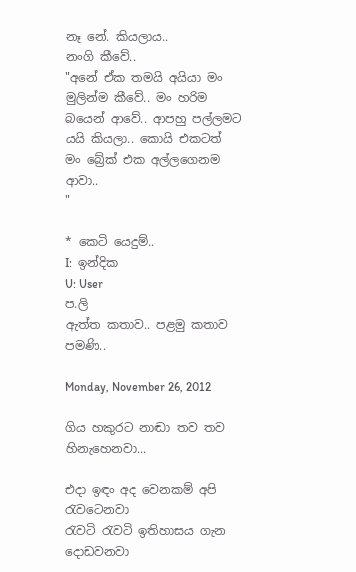නෑ නේ. කියලාය..
නංගි කීවේ..
"අනේ ඒක තමයි අයියා මං මුලින්ම කීවේ.. මං හරිම බයෙන් ආවේ.. ආපහු පල්ලමට යයි කියලා.. කොයි එකටත් මං බ්‍රේක් එක අල්ලගෙනම ආවා..
"

* කෙටි යෙදුම්..
I:  ඉන්දික
U: User
ප.ලි
ඇත්ත කතාව.. පළමු කතාව පමණි..

Monday, November 26, 2012

ගිය හකුරට නාඬා තව තව හිනැහෙනවා...

එදා ඉඳං අද වෙනකම් අපි රැවටෙනවා
රැවටි රැවටි ඉතිහාසය ගැන දොඩවනවා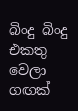බිංදු බිංදු එකතු වෙලා ගඟක්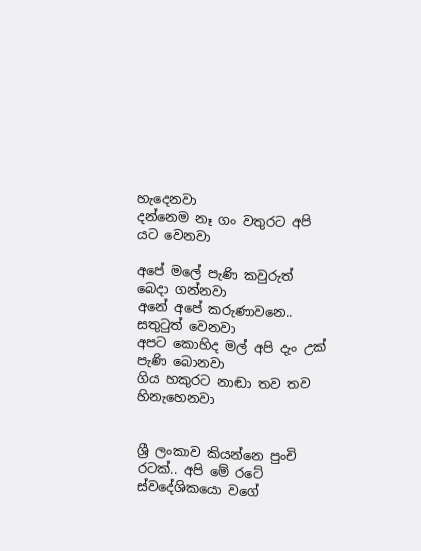හැදෙනවා
දන්නෙම නෑ ගං වතුරට අපි යට වෙනවා

අපේ මලේ පැණි කවුරුත් බෙදා ගන්නවා
අනේ අපේ කරුණාවනෙ.. සතුටුත් වෙනවා
අපට කොහිද මල් අපි දැං උක් පැණි බොනවා
ගිය හකුරට නාඬා තව තව හිනැහෙනවා


ශ්‍රී ලංකාව කියන්නෙ පුංචි රටක්.. අපි මේ රටේ ස්වදේශිකයො වගේ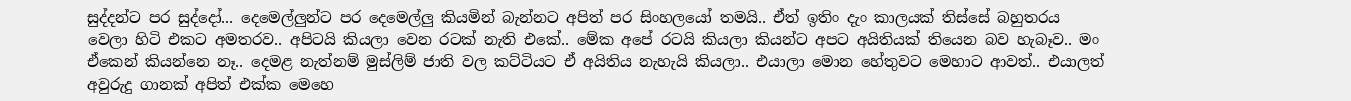සුද්දන්ට පර සුද්දෝ... දෙමෙල්ලුන්ට පර දෙමෙල්ලු කියමින් බැන්නට අපිත් පර සිංහලයෝ තමයි.. ඒත් ඉතිං දැං කාලයක් තිස්සේ බහුතරය වෙලා හිටි එකට අමතරව.. අපිටයි කියලා වෙන රටක් නැති එකේ.. මේක අපේ රටයි කියලා කියන්ට අපට අයිතියක් තියෙන බව හැබෑව.. මං ඒකෙන් කියන්නෙ නෑ.. දෙමළ නැත්නම් මුස්ලිම් ජාති වල කට්ටියට ඒ අයිතිය නැහැයි කියලා.. එයාලා මොන හේතුවට මෙහාට ආවත්.. එයාලත් අවුරුදු ගානක් අපිත් එක්ක මෙහෙ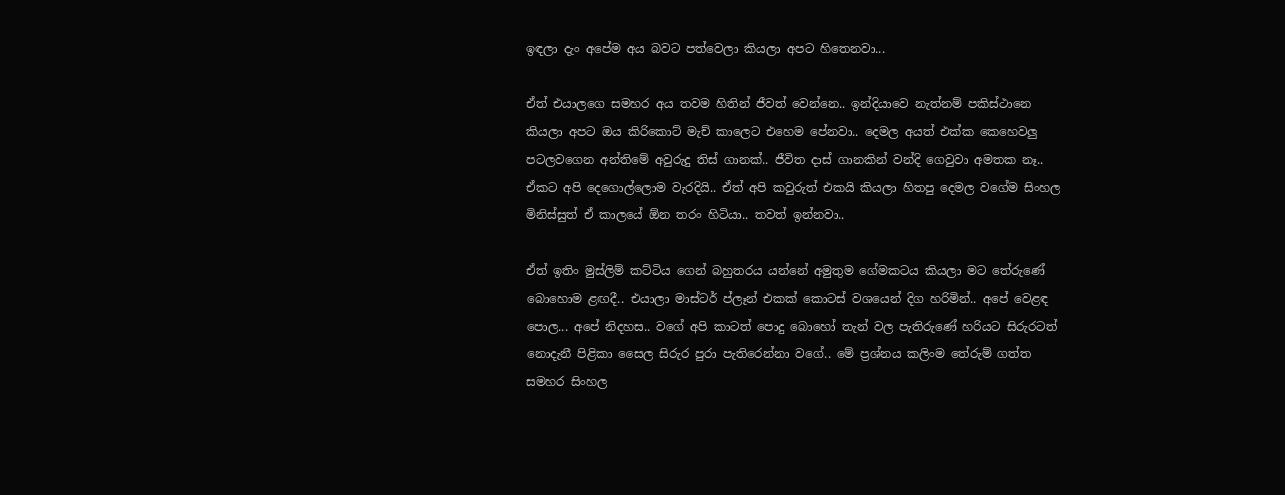ඉඳලා දැං අපේම අය බවට පත්වෙලා කියලා අපට හිතෙනවා...

ඒත් එයාලගෙ සමහර අය තවම හිතින් ජීවත් වෙන්නෙ.. ඉන්දියාවෙ නැත්නම් පකිස්ථානෙ කියලා අපට ඔය කිරිකොට් මැච් කාලෙට එහෙම පේනවා.. දෙමල අයත් එක්ක කෙහෙවලු පටලවගෙන අන්තිමේ අවුරුදු තිස් ගානක්.. ජීවිත දාස් ගානකින් වන්දි ගෙවුවා අමතක නෑ.. ඒකට අපි දෙගොල්ලොම වැරදියි.. ඒත් අපි කවුරුත් එකයි කියලා හිතපු දෙමල වගේම සිංහල මිනිස්සුත් ඒ කාලයේ ඕන තරං හිටියා.. තවත් ඉන්නවා..

ඒත් ඉතිං මුස්ලිම් කට්ටිය ගෙන් බහුතරය යන්නේ අමුතුම ගේමකටය කියලා මට තේරුණේ බොහොම ළඟදී.. එයාලා මාස්ටර් ප්ලෑන් එකක් කොටස් වශයෙන් දිග හරිමින්.. අපේ වෙළඳ පොල... අපේ නිදහස.. වගේ අපි කාටත් පොදු බොහෝ තැන් වල පැතිරුණේ හරියට සිරුරටත් නොදැනී පිළිකා සෛල සිරුර පුරා පැතිරෙන්නා වගේ.. මේ ප්‍රශ්නය කලිංම තේරුම් ගත්ත සමහර සිංහල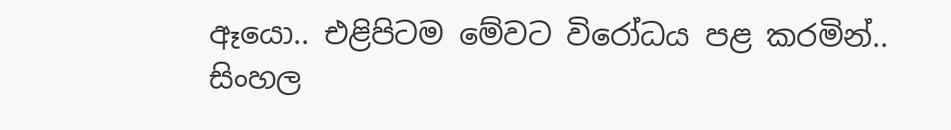ඈයො.. එළිපිටම මේවට විරෝධය පළ කරමින්.. සිංහල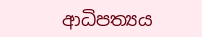ආධිපත්‍යය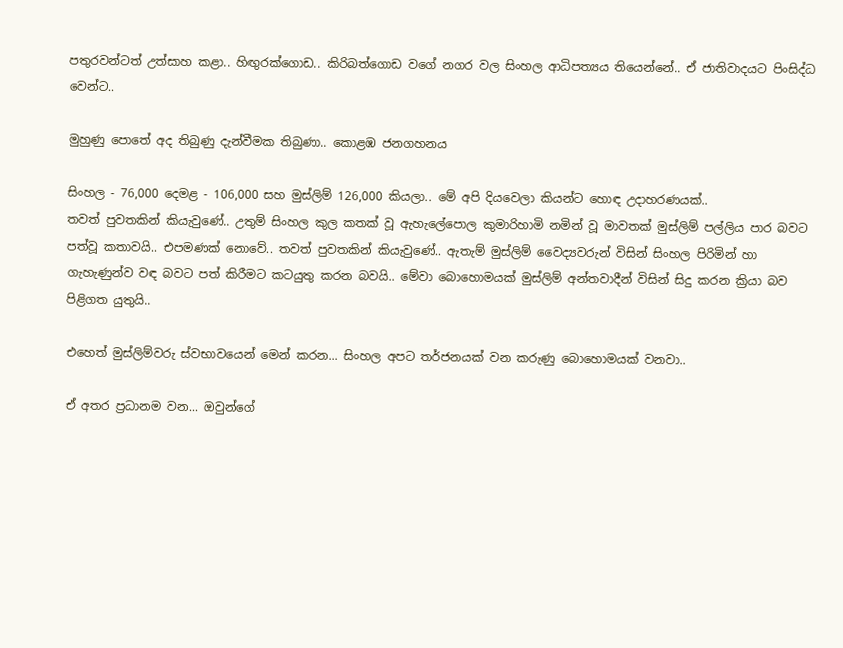පතුරවන්ටත් උත්සාහ කළා.. හිඟුරක්ගොඩ.. කිරිබත්ගොඩ වගේ නගර වල සිංහල ආධිපත්‍යය තියෙන්නේ.. ඒ ජාතිවාදයට පිංසිද්ධ වෙන්ට..

මුහුණු පොතේ අද තිබුණු දැන්වීමක තිබුණා.. කොළඹ ජනගහනය

සිංහල - 76,000 දෙමළ - 106,000 සහ මුස්ලිම් 126,000 කියලා.. මේ අපි දියවෙලා කියන්ට හොඳ උදාහරණයක්..
තවත් පුවතකින් කියැවුණේ.. උතුම් සිංහල කුල කතක් වූ ඇහැලේපොල කුමාරිහාමි නමින් වූ මාවතක් මුස්ලිම් පල්ලිය පාර බවට පත්වූ කතාවයි.. එපමණක් නොවේ.. තවත් පුවතකින් කියැවුණේ.. ඇතැම් මුස්ලිම් වෛද්‍යවරුන් විසින් සිංහල පිරිමින් හා ගැහැණුන්ව වඳ බවට පත් කිරීමට කටයුතු කරන බවයි.. මේවා බොහොමයක් මුස්ලිම් අන්තවාදීන් විසින් සිදු කරන ක්‍රියා බව පිළිගත යුතුයි..

එහෙත් මුස්ලිම්වරු ස්වභාවයෙන් මෙන් කරන... සිංහල අපට තර්ජනයක් වන කරුණු බොහොමයක් වනවා..

ඒ අතර ප්‍රධානම වන... ඔවුන්ගේ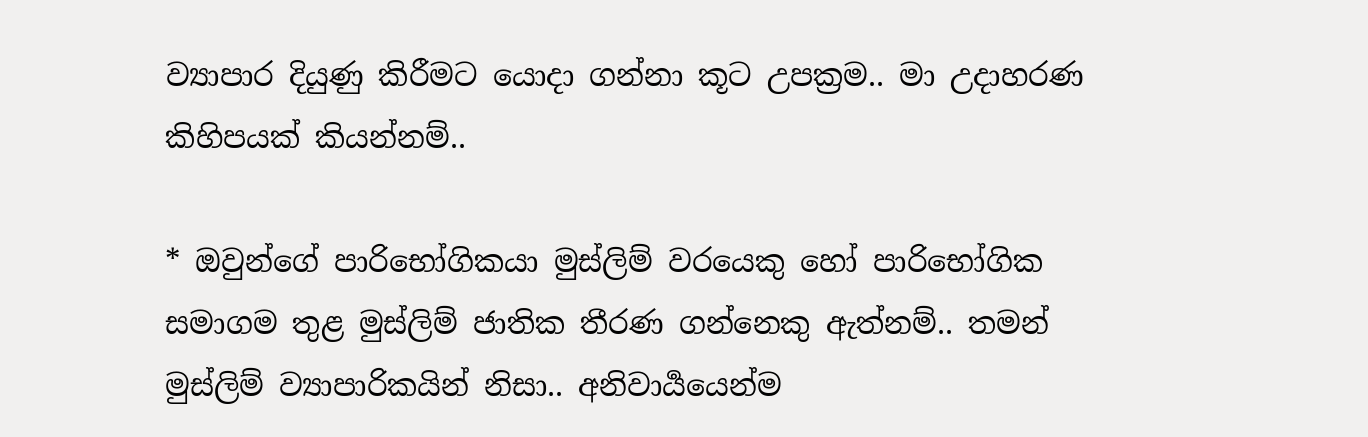ව්‍යාපාර දියුණු කිරීමට යොදා ගන්නා කූට උපක්‍රම.. මා උදාහරණ කිහිපයක් කියන්නම්..

* ඔවුන්ගේ පාරිභෝගිකයා මුස්ලිම් වරයෙකු හෝ පාරිභෝගික සමාගම තුළ මුස්ලිම් ජාතික තීරණ ගන්නෙකු ඇත්නම්.. තමන් මුස්ලිම් ව්‍යාපාරිකයින් නිසා.. අනිවාර්‍යයෙන්ම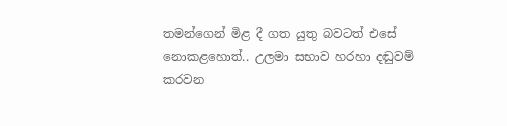තමන්ගෙන් මිළ දී ගත යුතු බවටත් එසේ නොකළහොත්.. උලමා සභාව හරහා දඬුවම් කරවන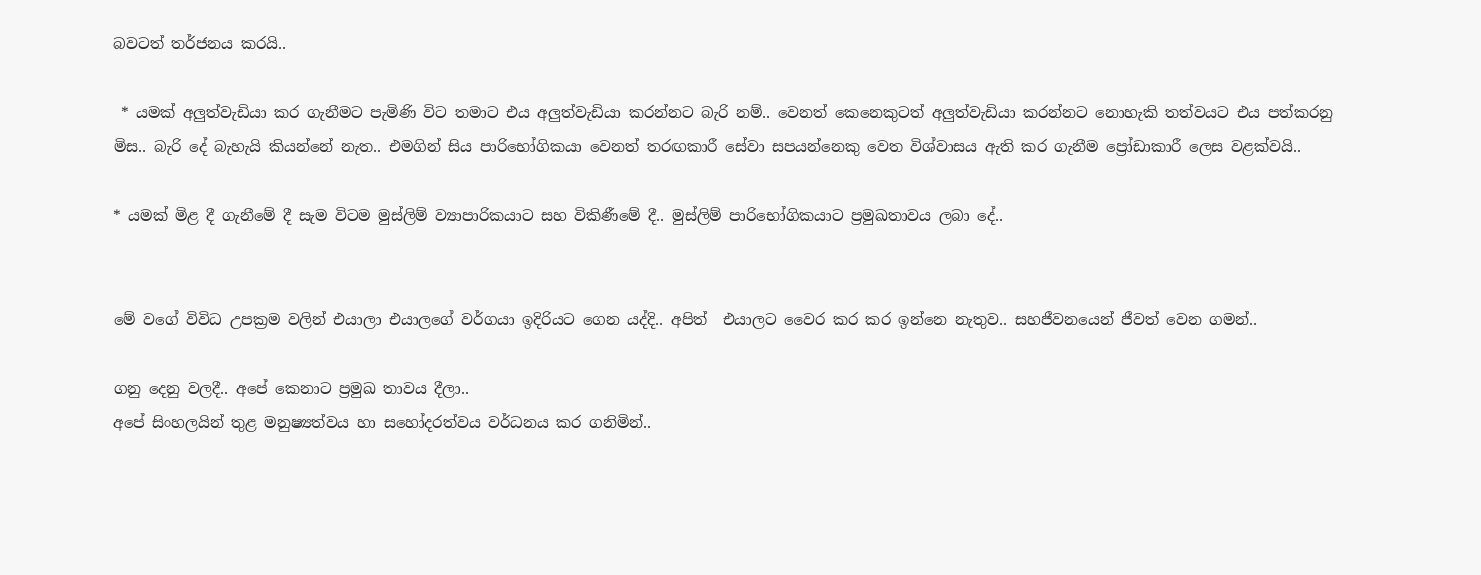බවටත් තර්ජනය කරයි..

 * යමක් අලුත්වැඩියා කර ගැනීමට පැමිණි විට තමාට එය අලුත්වැඩියා කරන්නට බැරි නම්.. වෙනත් කෙනෙකුටත් අලුත්වැඩියා කරන්නට නොහැකි තත්වයට එය පත්කරනු මිස.. බැරි දේ බැහැයි කියන්නේ නැත.. එමගින් සිය පාරිභෝගිකයා වෙනත් තරඟකාරී සේවා සපයන්නෙකු වෙත විශ්වාසය ඇති කර ගැනීම ප්‍රෝඩාකාරී ලෙස වළක්වයි..

* යමක් මිළ දී ගැනීමේ දී සැම විටම මුස්ලිම් ව්‍යාපාරිකයාට සහ විකිණීමේ දී.. මුස්ලිම් පාරිභෝගිකයාට ප්‍රමුඛතාවය ලබා දේ..


මේ වගේ විවිධ උපක්‍රම වලින් එයාලා එයාලගේ වර්ගයා ඉදිරියට ගෙන යද්දි.. අපිත්  එයාලට වෛර කර කර ඉන්නෙ නැතුව.. සහජීවනයෙන් ජීවත් වෙන ගමන්..

ගනු දෙනු වලදී.. අපේ කෙනාට ප්‍රමුඛ තාවය දීලා..
අපේ සිංහලයින් තුළ මනුෂ්‍යත්වය හා සහෝදරත්වය වර්ධනය කර ගනිමින්..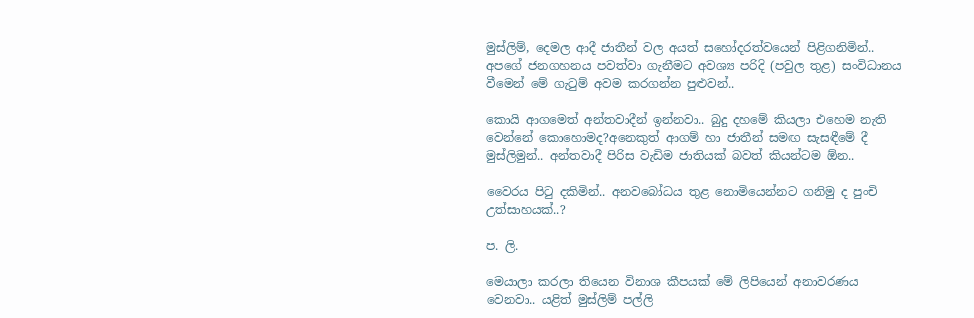මුස්ලිම්, දෙමල ආදී ජාතීන් වල අයත් සහෝදරත්වයෙන් පිළිගනිමින්..
අපගේ ජනගහනය පවත්වා ගැනීමට අවශ්‍ය පරිදි (පවුල තුළ) සංවිධානය වීමෙන් මේ ගැටුම් අවම කරගන්න පුළුවන්..

කොයි ආගමෙත් අන්තවාදීන් ඉන්නවා.. බුදු දහමේ කියලා එහෙම නැති වෙන්නේ කොහොමද?අනෙකුත් ආගම් හා ජාතීන් සමඟ සැසඳීමේ දී මුස්ලිමුන්.. අන්තවාදී පිරිස වැඩිම ජාතියක් බවත් කියන්ටම ඕන..

වෛරය පිටු දකිමින්.. අනවබෝධය තුළ නොමියෙන්නට ගනිමු ද පුංචි උත්සාහයක්..?

ප. ලි.

මෙයාලා කරලා තියෙන විනාශ කීපයක් මේ ලිපියෙන් අනාවරණය වෙනවා.. යළිත් මුස්ලිම් පල්ලි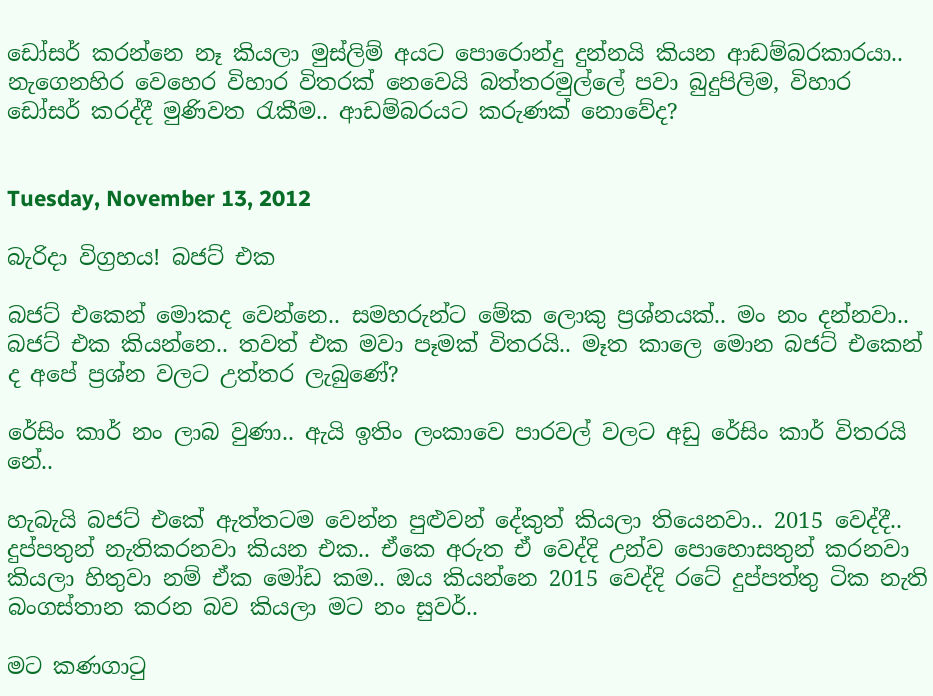ඩෝසර් කරන්නෙ නෑ කියලා මුස්ලිම් අයට පොරොන්දු දුන්නයි කියන ආඩම්බරකාරයා.. නැගෙනහිර වෙහෙර විහාර විතරක් නෙවෙයි බත්තරමුල්ලේ පවා බුදුපිලිම, විහාර ඩෝසර් කරද්දී මුණිවත රැකීම.. ආඩම්බරයට කරුණක් නොවේද?


Tuesday, November 13, 2012

බැරිදා විග්‍රහය! බජට් එක

බජට් එකෙන් මොකද වෙන්නෙ.. සමහරුන්ට මේක ලොකු ප්‍රශ්නයක්.. මං නං දන්නවා.. බජට් එක කියන්නෙ.. තවත් එක මවා පෑමක් විතරයි.. මෑත කාලෙ මොන බජට් එකෙන් ද අපේ ප්‍රශ්න වලට උත්තර ලැබුණේ?

රේසිං කාර් නං ලාබ වුණා.. ඇයි ඉතිං ලංකාවෙ පාරවල් වලට අඩු රේසිං කාර් විතරයි නේ..

හැබැයි බජට් එකේ ඇත්තටම වෙන්න පුළුවන් දේකුත් කියලා තියෙනවා.. 2015 වෙද්දී.. දුප්පතුන් නැතිකරනවා කියන එක.. ඒකෙ අරුත ඒ වෙද්දි උන්ව පොහොසතුන් කරනවා කියලා හිතුවා නම් ඒක මෝඩ කම.. ඔය කියන්නෙ 2015 වෙද්දි රටේ දුප්පත්තු ටික නැති බංගස්තාන කරන බව කියලා මට නං සුවර්..

මට කණගාටු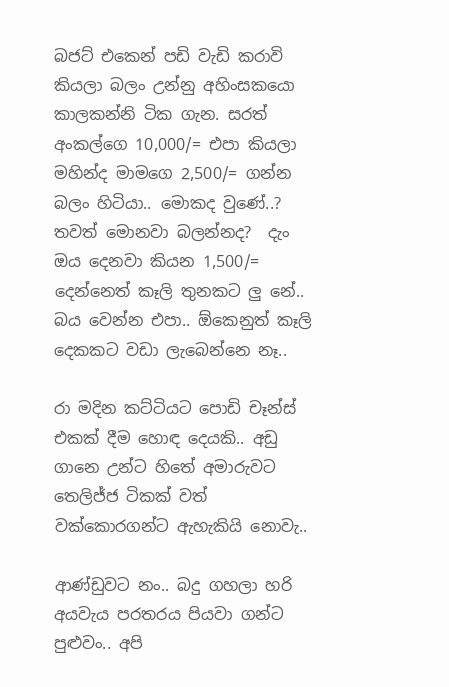බජට් එකෙන් පඩි වැඩි කරාවි කියලා බලං උන්නු අහිංසකයො    කාලකන්නි ටික ගැන. සරත් අංකල්ගෙ 10,000/= එපා කියලා මහින්ද මාමගෙ 2,500/= ගන්න බලං හිටියා.. මොකද වුණේ..? තවත් මොනවා බලන්නද?  දැං ඔය දෙනවා කියන 1,500/= දෙන්නෙත් කෑලි තුනකට ලු නේ.. බය වෙන්න එපා.. ඕකෙනුත් කෑලි දෙකකට වඩා ලැබෙන්නෙ නෑ..

රා මදින කට්ටියට පොඩි චෑන්ස් එකක් දීම හොඳ දෙයකි.. අඩු ගානෙ උන්ට හිතේ අමාරුවට තෙලිජ්ජ ටිකක් වත් වක්කොරගන්ට ඇහැකියි නොවැ..

ආණ්ඩුවට නං.. බදු ගහලා හරි අයවැය පරතරය පියවා ගන්ට පුළුවං.. අපි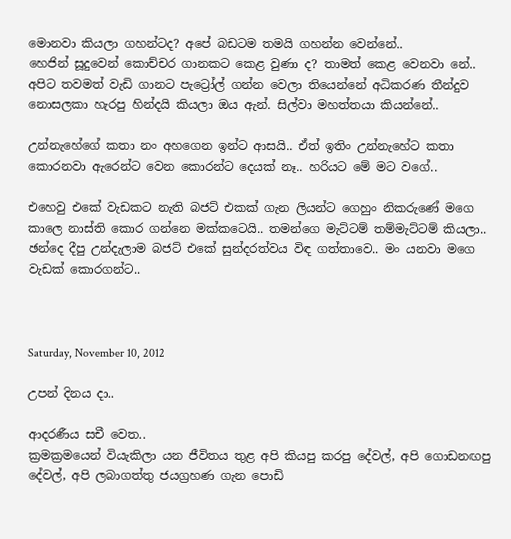මොනවා කියලා ගහන්ටද? අපේ බඩටම තමයි ගහන්න වෙන්නේ..
හෙජින් සූදුවෙන් කොච්චර ගානකට කෙළ වුණා ද? තාමත් කෙළ වෙනවා නේ.. අපිට තවමත් වැඩි ගානට පැට්‍රෝල් ගන්න වෙලා තියෙන්නේ අධිකරණ තීන්දුව නොසලකා හැරපු හින්දයි කියලා ඔය ඇන්. සිල්වා මහත්තයා කියන්නේ..

උන්නැහේගේ කතා නං අහගෙන ඉන්ට ආසයි.. ඒත් ඉතිං උන්නැහේට කතා කොරනවා ඇරෙන්ට වෙන කොරන්ට දෙයක් නෑ.. හරියට මේ මට වගේ..

එහෙවු එකේ වැඩකට නැති බජට් එකක් ගැන ලියන්ට ගෙහුං නිකරුණේ මගෙ කාලෙ නාස්ති කොර ගන්නෙ මක්කටෙයි.. තමන්ගෙ මැට්ටම් තම්මැට්ටම් කියලා.. ඡන්දෙ දීපු උන්දැලාම බජට් එකේ සුන්දරත්වය විඳ ගත්තාවෙ.. මං යනවා මගෙ වැඩක් කොරගන්ට..



Saturday, November 10, 2012

උපන් දිනය දා..

ආදරණීය සචී වෙත..
ක්‍රමක්‍රමයෙන් වියැකිලා යන ජීවිතය තුළ අපි කියපු කරපු දේවල්, අපි ගොඩනඟපු දේවල්, අපි ලබාගත්තු ජයග්‍රහණ ගැන පොඩි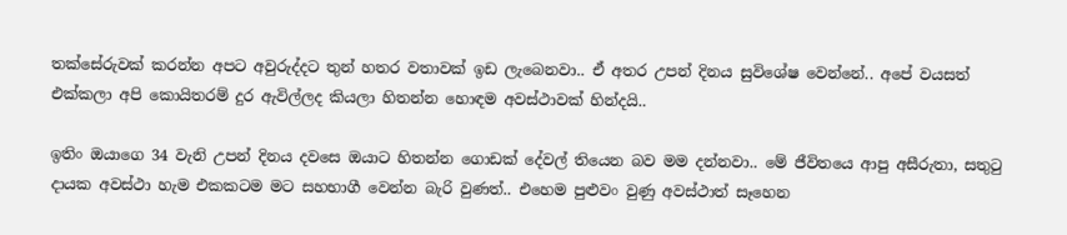තක්සේරුවක් කරන්න අපට අවුරුද්දට තුන් හතර වතාවක් ඉඩ ලැබෙනවා.. ඒ අතර උපන් දිනය සුවිශේෂ වෙන්නේ.. අපේ වයසත් එක්කලා අපි කොයිතරම් දුර ඇවිල්ලද කියලා හිතන්න හොඳම අවස්ථාවක් හින්දයි..

ඉතිං ඔයාගෙ 34 වැනි උපන් දිනය දවසෙ ඔයාට හිතන්න ගොඩක් දේවල් තියෙන බව මම දන්නවා.. මේ ජීවිතයෙ ආපු අසීරුතා, සතුටු දායක අවස්ථා හැම එකකටම මට සහභාගී වෙන්න බැරි වුණත්.. එහෙම පුළුවං වුණු අවස්ථාත් සෑහෙන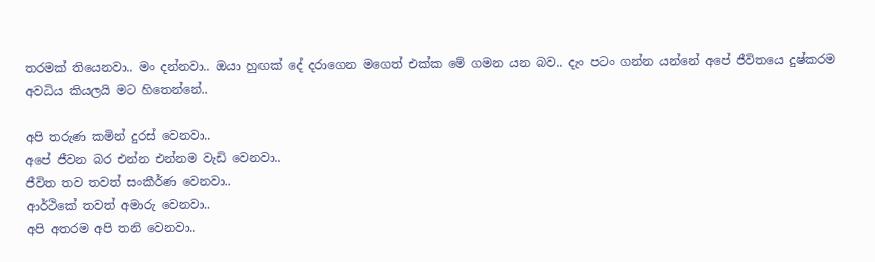තරමක් තියෙනවා.. මං දන්නවා.. ඔයා හුඟක් දේ දරාගෙන මගෙත් එක්ක මේ ගමන යන බව.. දැං පටං ගන්න යන්නේ අපේ ජීවිතයෙ දුෂ්කරම අවධිය කියලයි මට හිතෙන්නේ..

අපි තරුණ කමින් දුරස් වෙනවා..
අපේ ජීවන බර එන්න එන්නම වැඩි වෙනවා..
ජීවිත තව තවත් සංකීර්ණ වෙනවා..
ආර්ථිකේ තවත් අමාරු වෙනවා..
අපි අතරම අපි තනි වෙනවා..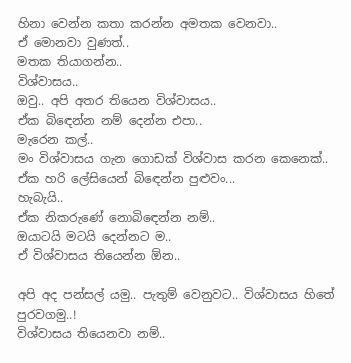හිනා වෙන්න කතා කරන්න අමතක වෙනවා..
ඒ මොනවා වුණත්..
මතක තියාගන්න..
විශ්වාසය..
ඔවු.. අපි අතර තියෙන විශ්වාසය..
ඒක බිඳෙන්න නම් දෙන්න එපා..
මැරෙන කල්..
මං විශ්වාසය ගැන ගොඩක් විශ්වාස කරන කෙනෙක්..
ඒක හරි ලේසියෙන් බිඳෙන්න පුළුවං...
හැබැයි..
ඒක නිකරුණේ නොබිඳෙන්න නම්..
ඔයාටයි මටයි දෙන්නට ම..
ඒ විශ්වාසය තියෙන්න ඕන..

අපි අද පන්සල් යමු.. පැතුම් වෙනුවට.. විශ්වාසය හිතේ පුරවගමු..!
විශ්වාසය තියෙනවා නම්..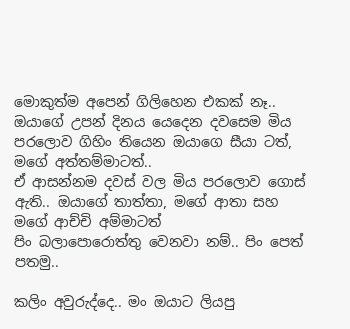මොකුත්ම අපෙන් ගිලිහෙන එකක් නෑ..
ඔයාගේ උපන් දිනය යෙදෙන දවසෙම මිය පරලොව ගිහිං තියෙන ඔයාගෙ සීයා ටත්,  මගේ අත්තම්මාටත්..
ඒ ආසන්නම දවස් වල මිය පරලොව ගොස් ඇති.. ඔයාගේ තාත්තා, මගේ ආතා සහ මගේ ආච්චි අම්මාටත්
පිං බලාපොරොත්තු වෙනවා නම්.. පිං පෙත් පතමු..

කලිං අවුරුද්දෙ.. මං ඔයාට ලියපු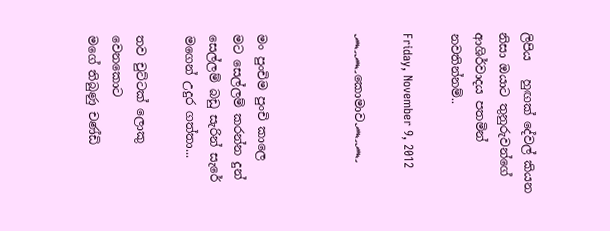ලිපිය   හුඟක් දේවල් කියන නිසා ඔයාට තුනුරුවන්ගේ ආශිර්වාදය පතමින් නවතින්නම්..

Friday, November 9, 2012

෴෴කොමාව෴෴



මං පුංචිම පුංචි කාලෙ
මට සෙල්ලම් කරන්න දුන්
සෙල්ලම් බඩු සැරින් සැරේ
මගෙන් උදුර ගත්තා...

තව චුට්ටක් ලොකු වෙනකොට
මගේ තිබුණු චණ්ඩි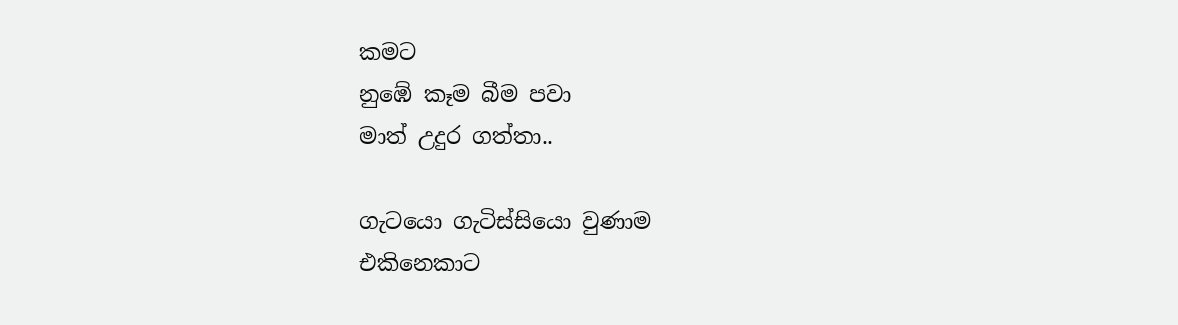කමට
නුඹේ කෑම බීම පවා
මාත් උදුර ගත්තා..

ගැටයො ගැටිස්සියො වුණාම
එකිනෙකාට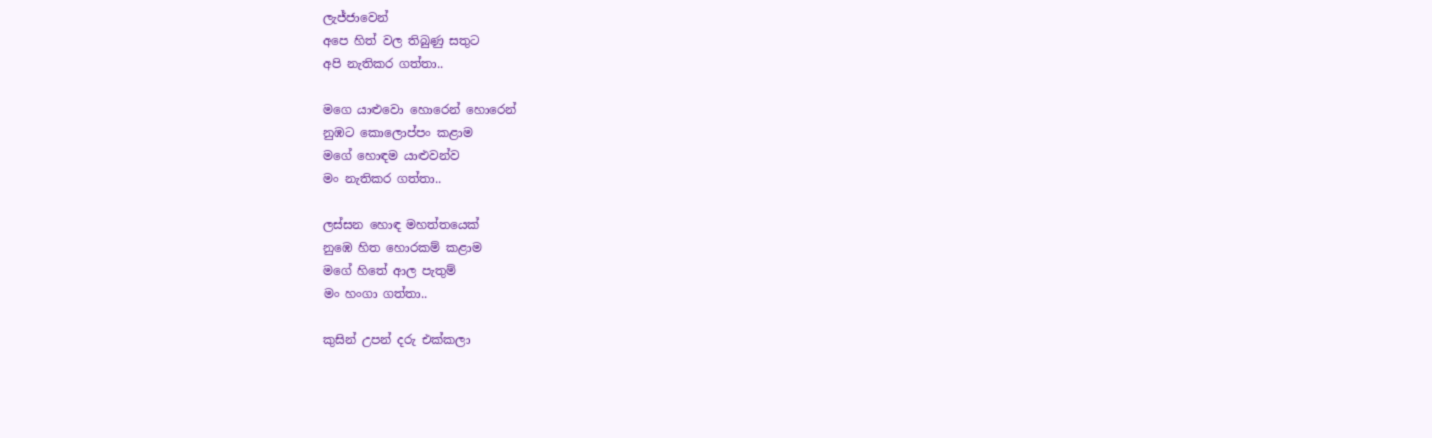ලැජ්ජාවෙන්
අපෙ හිත් වල තිබුණු සතුට
අපි නැතිකර ගත්තා..

මගෙ යාළුවො හොරෙන් හොරෙන්
නුඹට කොලොප්පං කළාම
මගේ හොඳම යාළුවන්ව
මං නැතිකර ගත්තා..

ලස්සන හොඳ මහත්තයෙක්
නුඹෙ හිත හොරකම් කළාම
මගේ හිතේ ආල පැතුම්
මං හංගා ගත්තා..

කුසින් උපන් දරු එක්කලා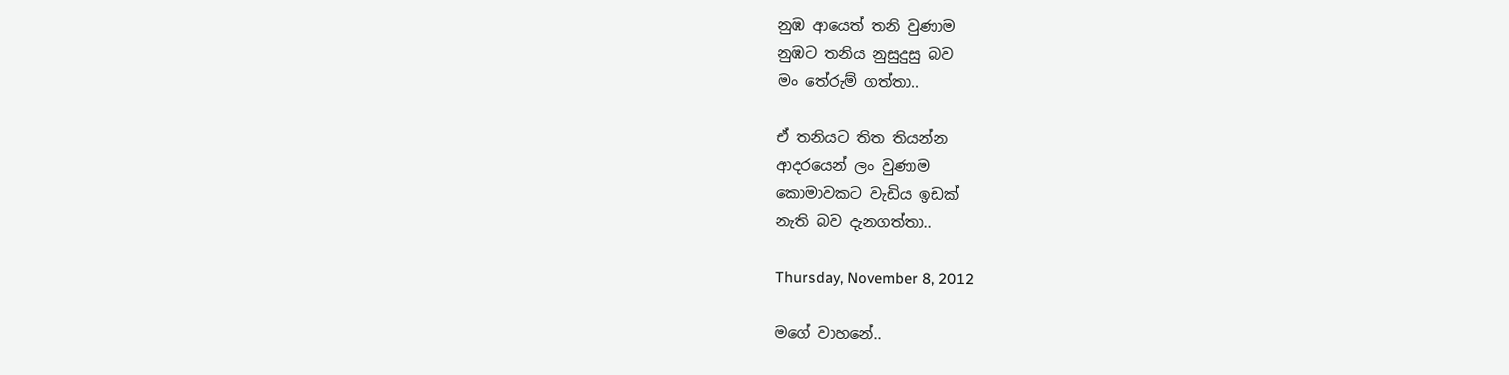නුඹ ආයෙත් තනි වුණාම
නුඹට තනිය නුසුදුසු බව
මං තේරුම් ගත්තා..

ඒ තනියට තිත තියන්න
ආදරයෙන් ලං වුණාම
කොමාවකට වැඩිය ඉඩක්
නැති බව දැනගත්තා..

Thursday, November 8, 2012

මගේ වාහනේ..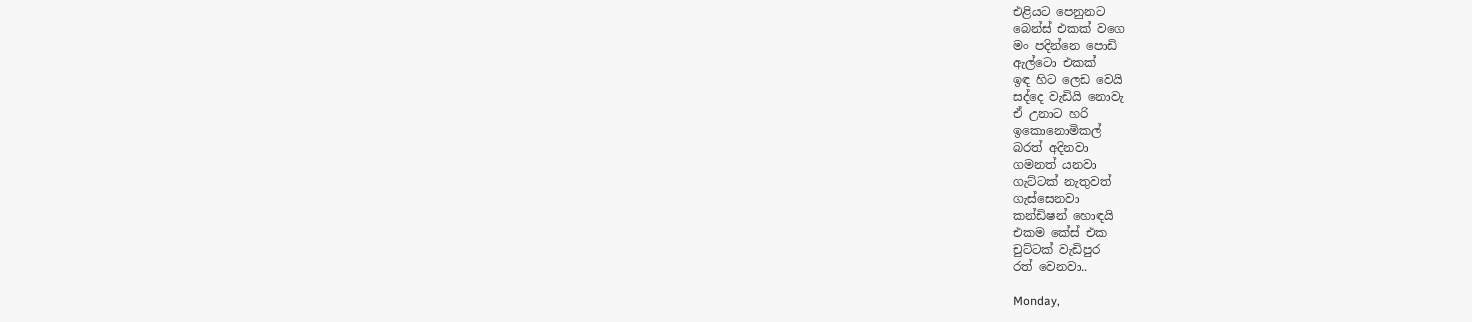එළියට පෙනුනට
බෙන්ස් එකක් වගෙ
මං පදින්නෙ පොඩි
ඇල්ටො එකක්
ඉඳ හිට ලෙඩ වෙයි
සද්දෙ වැඩියි නොවැ
ඒ උනාට හරි
ඉකොනොමිකල්
බරත් අදිනවා
ගමනත් යනවා
ගැට්ටක් නැතුවත්
ගැස්සෙනවා
කන්ඩිෂන් හොඳයි
එකම කේස් එක
චුට්ටක් වැඩිපුර
රත් වෙනවා..

Monday,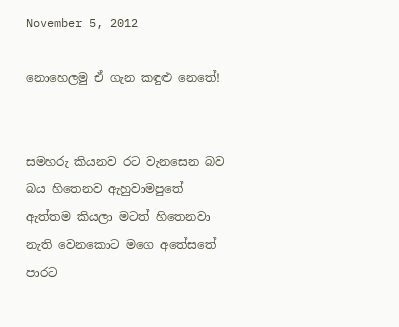November 5, 2012

නොහෙලමු ඒ ගැන කඳුළු නෙතේ!


සමහරු කියනව රට වැනසෙන බව බය හිතෙනව ඇහුවාමපුතේ
ඇත්තම කියලා මටත් හිතෙනවා නැති වෙනකොට මගෙ අතේසතේ
පාරට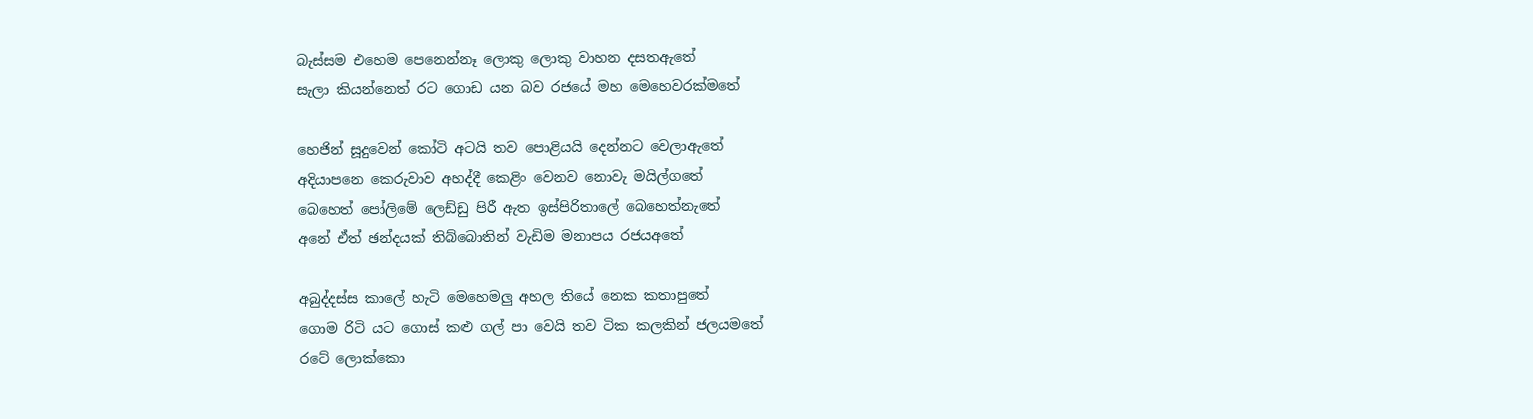බැස්සම එහෙම පෙනෙන්නෑ ලොකු ලොකු වාහන දසතඇතේ
සැලා කියන්නෙත් රට ගොඩ යන බව රජයේ මහ මෙහෙවරක්මතේ

හෙජින් සූදුවෙන් කෝටි අටයි තව පොළියයි දෙන්නට වෙලාඇතේ
අදියාපනෙ කෙරුවාව අහද්දී කෙළිං වෙනව නොවැ මයිල්ගතේ
බෙහෙත් පෝලිමේ ලෙඩ්ඩු පිරී ඇත ඉස්පිරිතාලේ බෙහෙත්නැතේ
අනේ ඒත් ඡන්දයක් තිබ්බොතින් වැඩිම මනාපය රජයඅතේ

අබුද්දස්ස කාලේ හැටි මෙහෙමලු අහල තියේ නෙක කතාපුතේ
ගොම රිටි යට ගොස් කළු ගල් පා වෙයි තව ටික කලකින් ජලයමතේ
රටේ ලොක්කො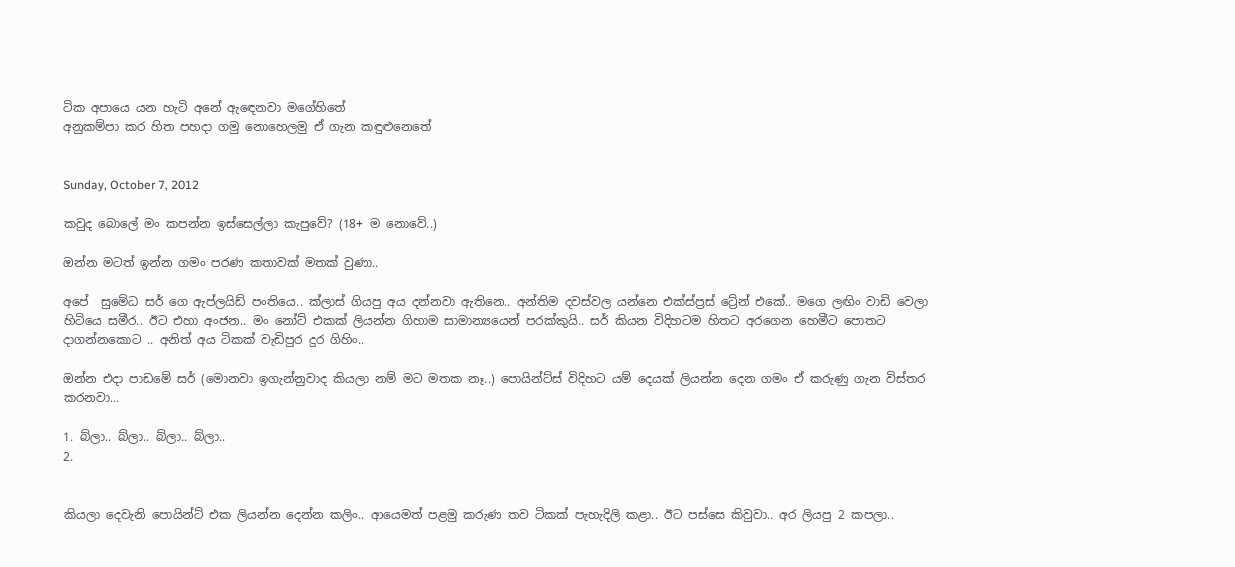ටික අපායෙ යන හැටි අනේ ඇඳෙනවා මගේහිතේ
අනුකම්පා කර හිත පහදා ගමු නොහෙලමු ඒ ගැන කඳුළුනෙතේ


Sunday, October 7, 2012

කවුද බොලේ මං කපන්න ඉස්සෙල්ලා කැපුවේ? (18+ ම නොවේ..)

ඔන්න මටත් ඉන්න ගමං පරණ කතාවක් මතක් වුණා..

අපේ  සුමේධ සර් ගෙ ඇප්ලයිඩ් පංතියෙ.. ක්ලාස් ගියපු අය දන්නවා ඇතිනෙ.. අන්තිම දවස්වල යන්නෙ එක්ස්ප්‍රස් ට්‍රේන් එකේ.. මගෙ ලඟිං වාඩි වෙලා හිටියෙ සමීර.. ඊට එහා අංජන.. මං නෝට් එකක් ලියන්න ගිහාම සාමාන්‍යයෙන් පරක්කුයි.. සර් කියන විදිහටම හිතට අරගෙන හෙමීට පොතට දාගන්නකොට .. අනිත් අය ටිකක් වැඩිපුර දුර ගිහිං..

ඔන්න එදා පාඩමේ සර් (මොනවා ඉගැන්නුවාද කියලා නම් මට මතක නෑ..) පොයින්ට්ස් විදිහට යම් දෙයක් ලියන්න දෙන ගමං ඒ කරුණු ගැන විස්තර කරනවා...

1. බ්ලා.. බ්ලා.. බ්ලා.. බ්ලා..
2.


කියලා දෙවැනි පොයින්ට් එක ලියන්න දෙන්න කලිං.. ආයෙමත් පළමු කරුණ තව ටිකක් පැහැදිලි කළා.. ඊට පස්සෙ කිවුවා.. අර ලියපු 2 කපලා..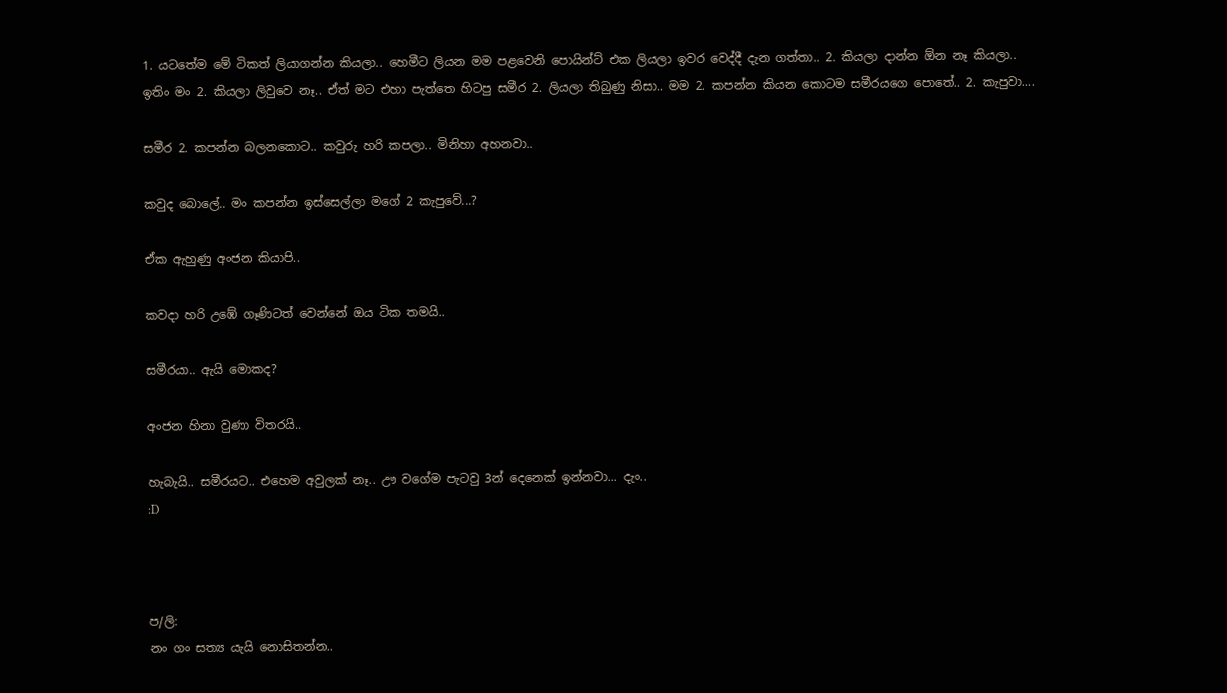1. යටතේම මේ ටිකත් ලියාගන්න කියලා.. හෙමීට ලියන මම පළවෙනි පොයින්ට් එක ලියලා ඉවර වෙද්දී දැන ගත්තා.. 2. කියලා දාන්න ඕන නෑ කියලා.. ඉතිං මං 2. කියලා ලිවුවෙ නෑ.. ඒත් මට එහා පැත්තෙ හිටපු සමීර 2. ලියලා තිබුණු නිසා.. මම 2. කපන්න කියන කොටම සමීරයගෙ පොතේ.. 2. කැපුවා....

සමීර 2. කපන්න බලනකොට.. කවුරු හරි කපලා.. මිනිහා අහනවා..

කවුද බොලේ.. මං කපන්න ඉස්සෙල්ලා මගේ 2 කැපුවේ...?

ඒක ඇහුණු අංජන කියාපි..

කවදා හරි උඹේ ගෑණිටත් වෙන්නේ ඔය ටික තමයි..

සමීරයා.. ඇයි මොකද?

අංජන හිනා වුණා විතරයි..

හැබැයි.. සමීරයට.. එහෙම අවුලක් නෑ.. ඌ වගේම පැටවු 3න් දෙනෙක් ඉන්නවා... දැං..
:D



ප/ලි:
නං ගං සත්‍ය යැයි නොසිතන්න..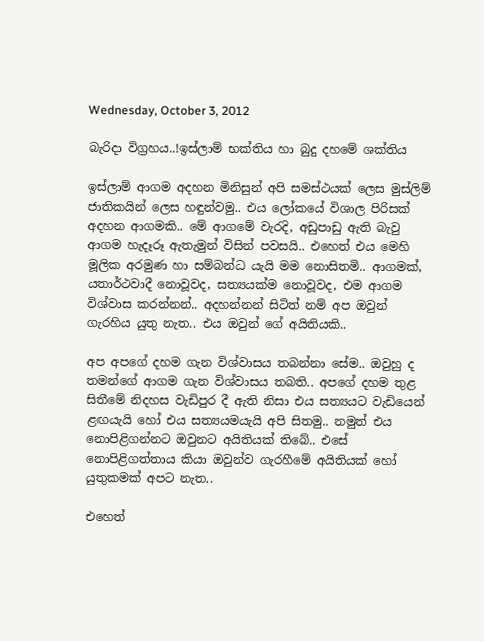Wednesday, October 3, 2012

බැරිදා විග්‍රහය..!ඉස්ලාම් භක්තිය හා බුදු දහමේ ශක්තිය

ඉස්ලාම් ආගම අදහන මිනිසුන් අපි සමස්ථයක් ලෙස මුස්ලිම් ජාතිකයින් ලෙස හඳුන්වමු.. එය ලෝකයේ විශාල පිරිසක් අදහන ආගමකි.. මේ ආගමේ වැරදි, අඩුපාඩු ඇති බැවු ආගම හැදෑරූ ඇතැමුන් විසින් පවසයි.. එහෙත් එය මෙහි මූලික අරමුණ හා සම්බන්ධ යැයි මම නොසිතමි.. ආගමක්, යතාර්ථවාදී නොවූවද, සත්‍යයක්ම නොවූවද, එම ආගම විශ්වාස කරන්නන්.. අදහන්නන් සිටිත් නම් අප ඔවුන් ගැරහිය යුතු නැත.. එය ඔවුන් ගේ අයිතියකි..

අප අපගේ දහම ගැන විශ්වාසය තබන්නා සේම.. ඔවුහු ද තමන්ගේ ආගම ගැන විශ්වාසය තබති.. අපගේ දහම තුළ සිතීමේ නිදහස වැඩිපුර දී ඇති නිසා එය සත්‍යයට වැඩියෙන් ළඟයැයි හෝ එය සත්‍යයමයැයි අපි සිතමු.. නමුත් එය නොපිළිගන්නට ඔවුනට අයිතියක් තිබේ.. එසේ නොපිළිගත්තාය කියා ඔවුන්ව ගැරහීමේ අයිතියක් හෝ යුතුකමක් අපට නැත..

එහෙත්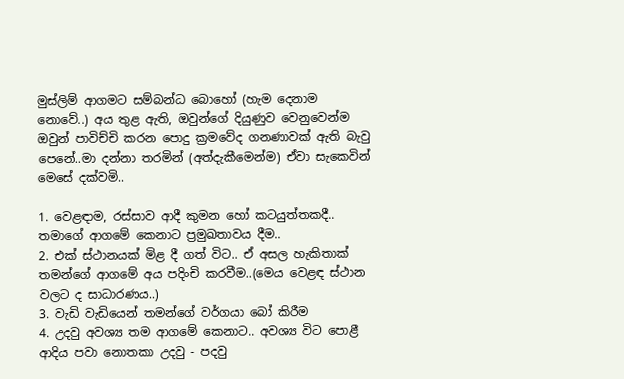මුස්ලිම් ආගමට සම්බන්ධ බොහෝ (හැම දෙනාම නොවේ..) අය තුළ ඇති, ඔවුන්ගේ දියුණුව වෙනුවෙන්ම ඔවුන් පාවිච්චි කරන පොදු ක්‍රමවේද ගනණාවක් ඇති බැවු පෙනේ..මා දන්නා තරමින් (අත්දැකීමෙන්ම) ඒවා සැකෙවින් මෙසේ දක්වමි..

1. වෙළඳාම, රස්සාව ආදී කුමන හෝ කටයුත්තකදී.. තමාගේ ආගමේ කෙනාට ප්‍රමුඛතාවය දීම..
2. එක් ස්ථානයක් මිළ දී ගත් විට.. ඒ අසල හැකිතාක් තමන්ගේ ආගමේ අය පදිංචි කරවීම..(මෙය වෙළඳ ස්ථාන වලට ද සාධාරණය..)
3. වැඩි වැඩියෙන් තමන්ගේ වර්ගයා බෝ කිරීම
4. උදවු අවශ්‍ය තම ආගමේ කෙනාට.. අවශ්‍ය විට පොළී ආදිය පවා නොතකා උදවු - පදවු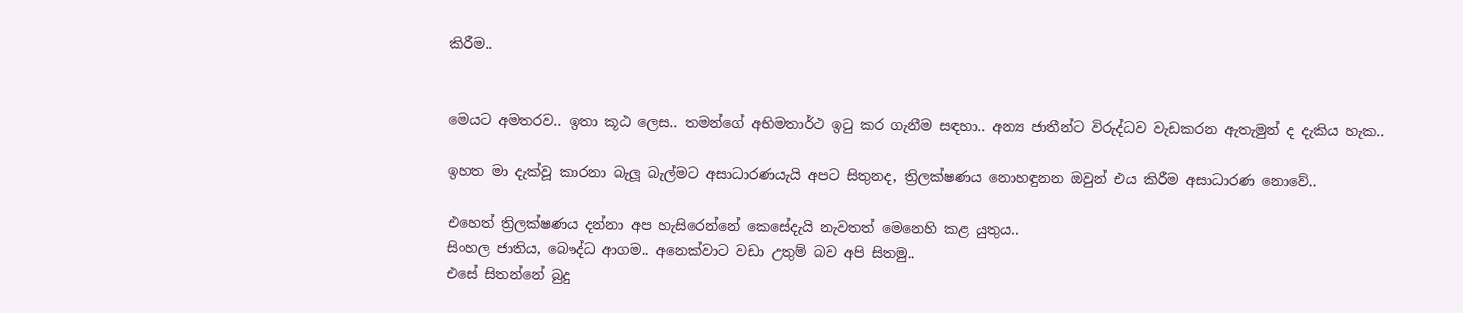කිරීම..


මෙයට අමතරව.. ඉතා කූඨ ලෙස.. තමන්ගේ අභිමතාර්ථ ඉටු කර ගැනීම සඳහා.. අන්‍ය ජාතීන්ට විරුද්ධව වැඩකරන ඇතැමුන් ද දැකිය හැක..

ඉහත මා දැක්වූ කාරනා බැලූ බැල්මට අසාධාරණයැයි අපට සිතුනද, ත්‍රිලක්ෂණය නොහඳුනන ඔවුන් එය කිරීම අසාධාරණ නොවේ..

එහෙත් ත්‍රිලක්ෂණය දන්නා අප හැසිරෙන්නේ කෙසේදැයි නැවතත් මෙනෙහි කළ යුතුය..
සිංහල ජාතිය, බෞද්ධ ආගම.. අනෙක්වාට වඩා උතුම් බව අපි සිතමු..
එසේ සිතන්නේ බුදු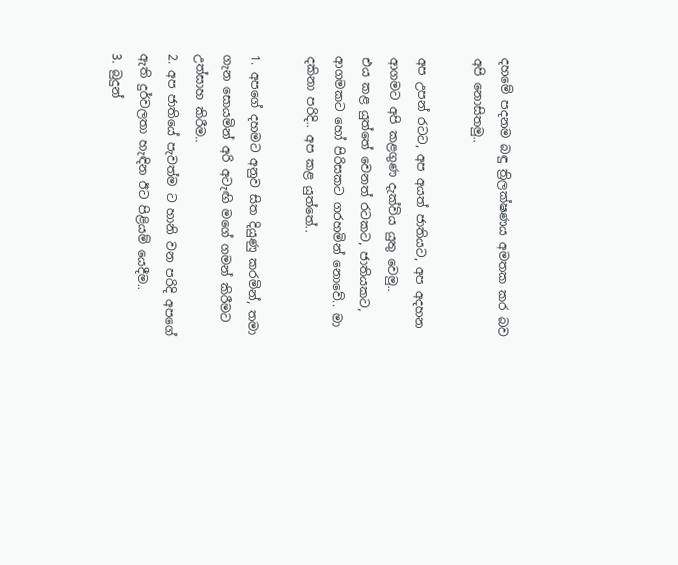දහමේ පදනම බඳු ත්‍රිලක්ෂණය අමතක කර බව අපි නොසිතමු..

අප උපන් රටට, අප අයත් ජාතියට, අප අදහන ආගමට අපි කළගුණ දැක්විය යුතු වෙමු..
එය කළ යුත්තේ වෙනත් රටකට, ජාතියකට, ආගමකට හෝ පිරිසකට ගරහමින් නොවේ.. මා දකිනා පරිදි.. අප කළ යුත්තේ..

1. අපගේ දහමට අනුව සිත දියුණු කරමින්, තමා ගැන සොයමින් අරි අටැඟි මගේ ගමන් කිරීමට උත්සාහ කිරීම..
2. අප ජාතියේ පැවත්ම ට හානි වන පරිදි අපගේ ඇති දුර්වලතා හැඳින ඊට පිළියම් යෙදීම..
3. බුදුන්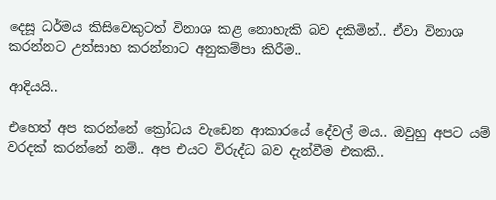දෙසූ ධර්මය කිසිවෙකුටත් විනාශ කළ නොහැකි බව දකිමින්.. ඒවා විනාශ කරන්නට උත්සාහ කරන්නාට අනුකම්පා කිරීම..

ආදියයි..

එහෙත් අප කරන්නේ ක්‍රෝධය වැඩෙන ආකාරයේ දේවල් මය.. ඔවුහු අපට යම් වරදක් කරන්නේ නම්.. අප එයට විරුද්ධ බව දැන්වීම එකකි..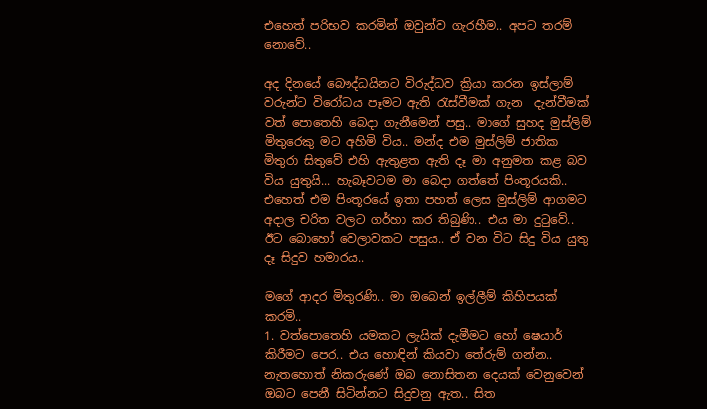එහෙත් පරිභව කරමින් ඔවුන්ව ගැරහීම.. අපට තරම් නොවේ..

අද දිනයේ බෞද්ධයිනට විරුද්ධව ක්‍රියා කරන ඉස්ලාම් වරුන්ට විරෝධය පෑමට ඇති රැස්වීමක් ගැන  දැන්වීමක්  වත් පොතෙහි බෙදා ගැනීමෙන් පසු.. මාගේ සුහද මුස්ලිම් මිතුරෙකු මට අහිමි විය.. මන්ද එම මුස්ලිම් ජාතික මිතුරා සිතුවේ එහි ඇතුළත ඇති දෑ මා අනුමත කළ බව විය යුතුයි... හැබෑවටම මා බෙදා ගත්තේ පිංතූරයකි.. එහෙත් එම පිංතූරයේ ඉතා පහත් ලෙස මුස්ලිම් ආගමට අදාල චරිත වලට ගර්හා කර තිබුණි.. එය මා දුටුවේ.. ඊට බොහෝ වෙලාවකට පසුය.. ඒ වන විට සිදු විය යුතු දෑ සිදුව හමාරය..

මගේ ආදර මිතුරණි.. මා ඔබෙන් ඉල්ලීම් කිහිපයක් කරමි..
1. වත්පොතෙහි යමකට ලැයික් දැමීමට හෝ ෂෙයාර් කිරීමට පෙර.. එය හොඳින් කියවා තේරුම් ගන්න.. නැතහොත් නිකරුණේ ඔබ නොසිතන දෙයක් වෙනුවෙන් ඔබට පෙනී සිටින්නට සිදුවනු ඇත.. සිත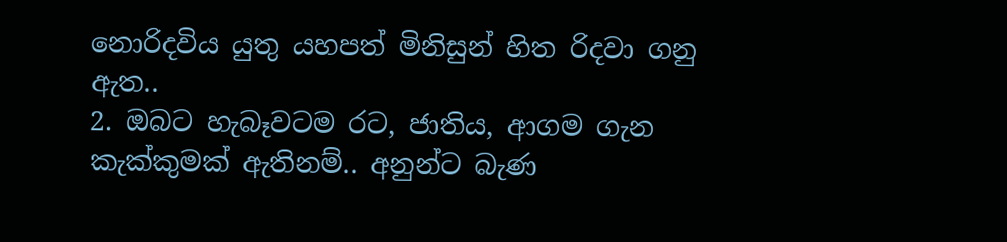නොරිදවිය යුතු යහපත් මිනිසුන් හිත රිදවා ගනු ඇත..
2. ඔබට හැබෑවටම රට, ජාතිය, ආගම ගැන කැක්කුමක් ඇතිනම්.. අනුන්ට බැණ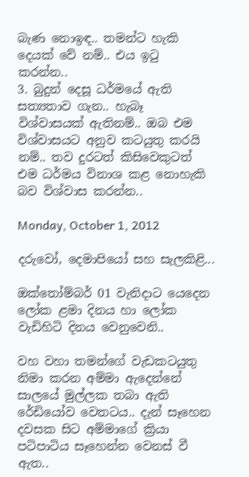බැණ නොඉඳ.. තමන්ට හැකි දෙයක් වේ නම්.. එය ඉටු කරන්න..
3. බුදුන් දෙසූ ධර්මයේ ඇති සත්‍යතාව ගැන.. හැබෑ විශ්වාසයක් ඇතිනම්.. ඔබ එම විශ්වාසයට අනුව කටයුතු කරයි නම්.. තව දුරටත් කිසිවෙකුටත් එම ධර්මය විනාශ කළ නොහැකි බව විශ්වාස කරන්න..

Monday, October 1, 2012

දරුවෝ, දෙමාපියෝ සහ සැලකිළි...

ඔක්තෝම්බර් 01 වැනිදාට යෙදෙන ලෝක ළමා දිනය හා ලෝක වැඩිහිටි දිනය වෙනුවෙනි..

වහ වහා තමන්ගේ වැඩකටයුතු නිමා කරන අම්මා ඇදෙන්නේ සාලයේ මුල්ලක තබා ඇති රේඩියෝව වෙතටය.. දැන් සෑහෙන දවසක සිට අම්මාගේ ක්‍රියා පටිපාටිය සෑහෙන්න වෙනස් වී ඇත..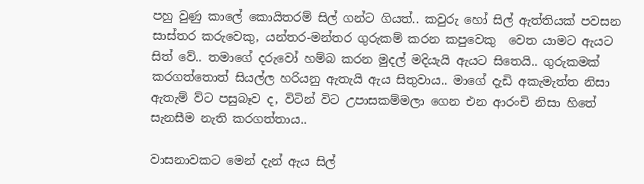පහු වුණු කාලේ කොයිතරම් සිල් ගන්ට ගියත්.. කවුරු හෝ සිල් ඇත්තියක් පවසන සාස්තර කරුවෙකු, යන්තර-මන්තර ගුරුකම් කරන කපුවෙකු  වෙත යාමට ඇයට සිත් වේ.. තමාගේ දරුවෝ හම්බ කරන මුදල් මදියැයි ඇයට සිතෙයි.. ගුරුකමක් කරගත්තොත් සියල්ල හරියනු ඇතැයි ඇය සිතුවාය.. මාගේ දැඩි අකැමැත්ත නිසා ඇතැම් ව්ට පසුබෑව ද, විටින් විට උපාසකම්මලා ගෙන එන ආරංචි නිසා හිතේ සැනසීම නැති කරගත්තාය..

වාසනාවකට මෙන් දැන් ඇය සිල්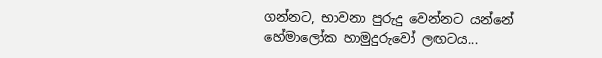ගන්නට, භාවනා පුරුදු වෙන්නට යන්නේ හේමාලෝක හාමුදුරුවෝ ලඟටය...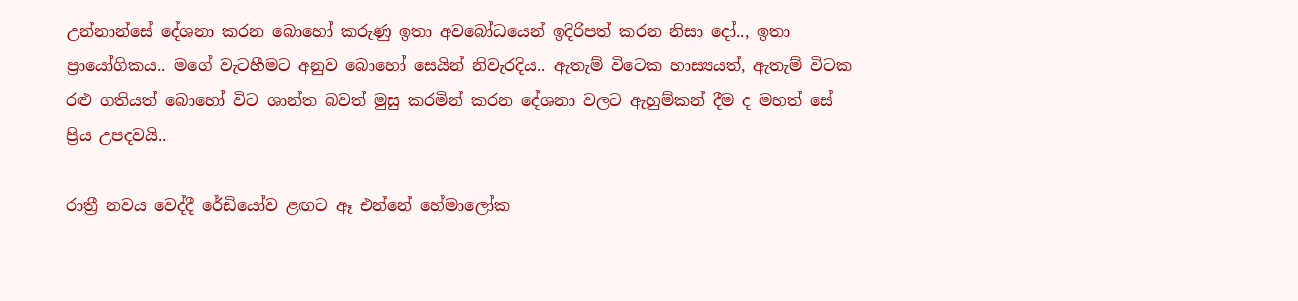උන්නාන්සේ දේශනා කරන බොහෝ කරුණු ඉතා අවබෝධයෙන් ඉදිරිපත් කරන නිසා දෝ.., ඉතා ප්‍රායෝගිකය.. මගේ වැටහීමට අනුව බොහෝ සෙයින් නිවැරදිය.. ඇතැම් විටෙක හාස්‍යයත්, ඇතැම් විටක රළු ගතියත් බොහෝ විට ශාන්ත බවත් මුසු කරමින් කරන දේශනා වලට ඇහුම්කන් දීම ද මහත් සේ  ප්‍රිය උපදවයි..

රාත්‍රී නවය වෙද්දී රේඩියෝව ළඟට ඈ එන්නේ හේමාලෝක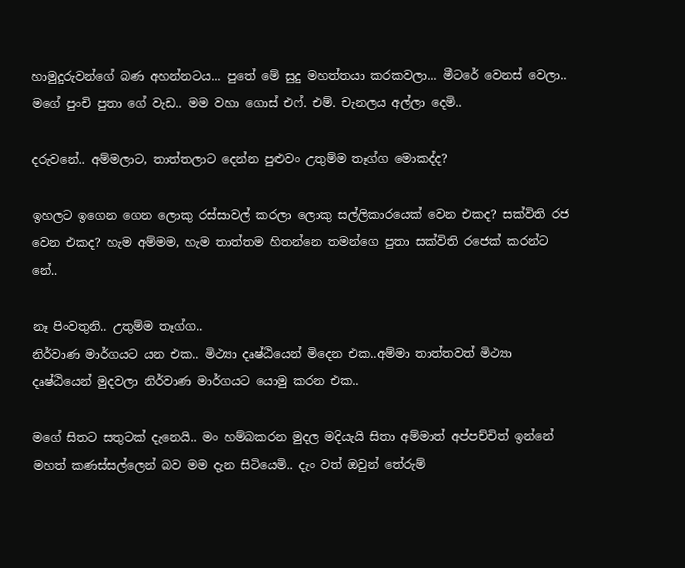හාමුදුරුවන්ගේ බණ අහන්නටය... පුතේ මේ සුදු මහත්තයා කරකවලා... මීටරේ වෙනස් වෙලා.. මගේ පුංචි පුතා ගේ වැඩ.. මම වහා ගොස් එෆ්. එම්. චැනලය අල්ලා දෙමි..

දරුවනේ.. අම්මලාට, තාත්තලාට දෙන්න පුළුවං උතුම්ම තෑග්ග මොකද්ද?

ඉහලට ඉගෙන ගෙන ලොකු රස්සාවල් කරලා ලොකු සල්ලිකාරයෙක් වෙන එකද? සක්විති රජ  වෙන එකද? හැම අම්මම, හැම තාත්තම හිතන්නෙ තමන්ගෙ පුතා සක්විති රජෙක් කරන්ට නේ..

නෑ පිංවතුනි.. උතුම්ම තෑග්ග..
නිර්වාණ මාර්ගයට යන එක.. මිථ්‍යා දෘෂ්ඨියෙන් මිදෙන එක..අම්මා තාත්තවත් මිථ්‍යා දෘෂ්ඨියෙන් මුදවලා නිර්වාණ මාර්ගයට යොමු කරන එක..

මගේ සිතට සතුටක් දැනෙයි.. මං හම්බකරන මුදල මදියැයි සිතා අම්මාත් අප්පච්චිත් ඉන්නේ මහත් කණස්සල්ලෙන් බව මම දැන සිටියෙමි.. දැං වත් ඔවුන් තේරුම්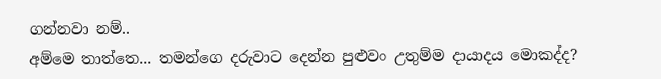ගන්නවා නම්..
අම්මෙ තාත්තෙ... තමන්ගෙ දරුවාට දෙන්න පුළුවං උතුම්ම දායාදය මොකද්ද?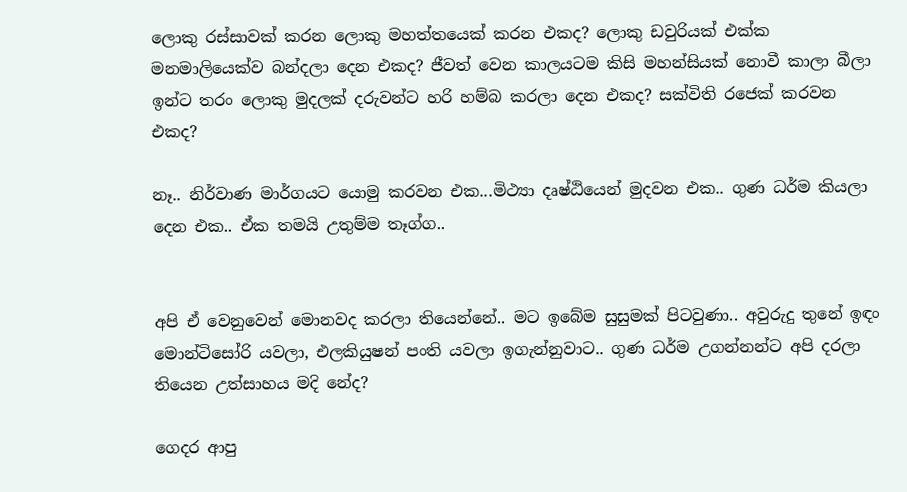ලොකු රස්සාවක් කරන ලොකු මහත්තයෙක් කරන එකද? ලොකු ඩවුරියක් එක්ක මනමාලියෙක්ව බන්දලා දෙන එකද? ජීවත් වෙන කාලයටම කිසි මහන්සියක් නොවී කාලා බීලා ඉන්ට තරං ලොකු මුදලක් දරුවන්ට හරි හම්බ කරලා දෙන එකද? සක්විති රජෙක් කරවන එකද?

නෑ.. නිර්වාණ මාර්ගයට යොමු කරවන එක...මිථ්‍යා දෘෂ්ඨියෙන් මුදවන එක.. ගුණ ධර්ම කියලා දෙන එක.. ඒක තමයි උතුම්ම තෑග්ග..


අපි ඒ වෙනුවෙන් මොනවද කරලා තියෙන්නේ.. මට ඉබේම සුසුමක් පිටවුණා.. අවුරුදු තුනේ ඉඳං මොන්ටිසෝරි යවලා, එලකියුෂන් පංති යවලා ඉගැන්නුවාට.. ගුණ ධර්ම උගන්නන්ට අපි දරලා තියෙන උත්සාහය මදි නේද?

ගෙදර ආපු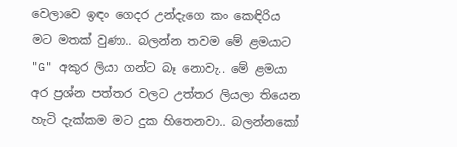වෙලාවෙ ඉඳං ගෙදර උන්දැගෙ කං කෙඳිරිය මට මතක් වුණා.. බලන්න තවම මේ ළමයාට "G" අකුර ලියා ගන්ට බෑ නොවැ.. මේ ළමයා අර ප්‍රශ්න පත්තර වලට උත්තර ලියලා තියෙන හැටි දැක්කම මට දුක හිතෙනවා.. බලන්නකෝ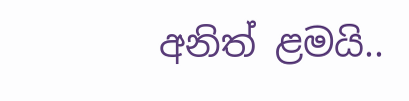අනිත් ළමයි..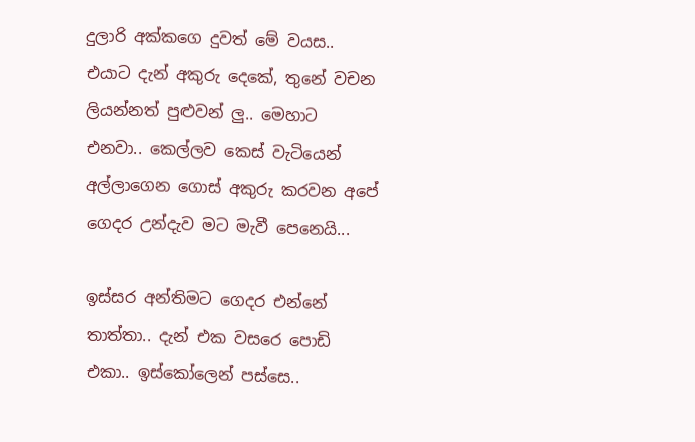දුලාරි අක්කගෙ දුවත් මේ වයස.. එයාට දැන් අකුරු දෙකේ, තුනේ වචන ලියන්නත් පුළුවන් ලු.. මෙහාට එනවා.. කෙල්ලව කෙස් වැටියෙන් අල්ලාගෙන ගොස් අකුරු කරවන අපේ ගෙදර උන්දැව මට මැවී පෙනෙයි...

ඉස්සර අන්තිමට ගෙදර එන්නේ තාත්තා.. දැන් එක වසරෙ පොඩි එකා.. ඉස්කෝලෙන් පස්සෙ..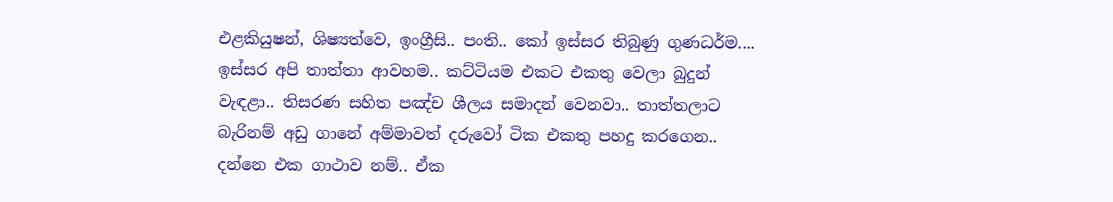එළකියුෂන්, ශිෂ්‍යත්වෙ, ඉංග්‍රීසි.. පංති.. කෝ ඉස්සර තිබුණු ගුණධර්ම.... ඉස්සර අපි තාත්තා ආවහම.. කට්ටියම එකට එකතු වෙලා බුදුන් වැඳළා.. තිසරණ සහිත පඤ්ච ශීලය සමාදන් වෙනවා.. තාත්තලාට බැරිනම් අඩු ගානේ අම්මාවත් දරුවෝ ටික එකතු පහදු කරගෙන.. දන්නෙ එක ගාථාව නම්.. ඒක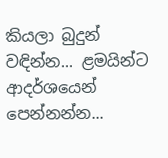කියලා බුදුන් වඳින්න... ළමයින්ට ආදර්ශයෙන් පෙන්නන්න...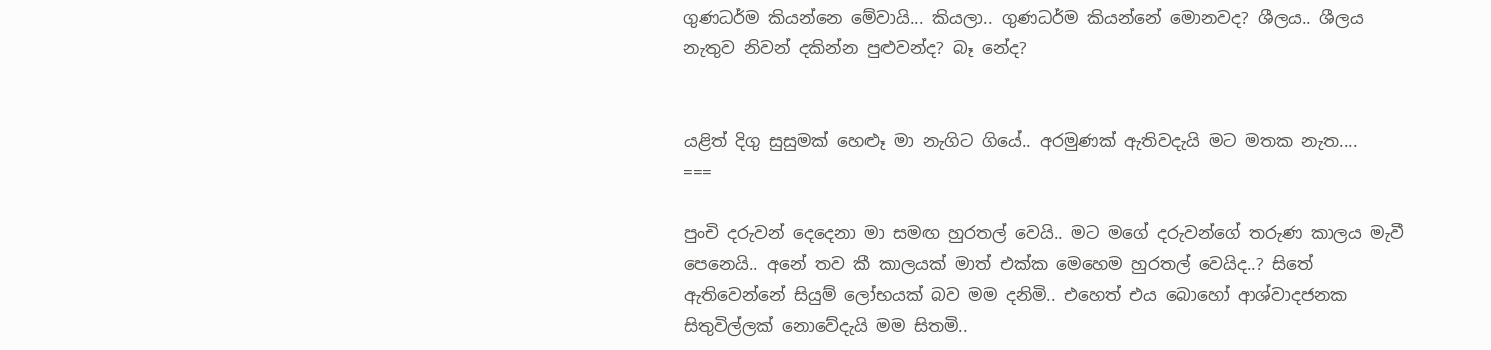ගුණධර්ම කියන්නෙ මේවායි... කියලා.. ගුණධර්ම කියන්නේ මොනවද? ශීලය.. ශීලය නැතුව නිවන් දකින්න පුළුවන්ද? බෑ නේද?


යළිත් දිගු සුසුමක් හෙළූ මා නැගිට ගියේ.. අරමුණක් ඇතිවදැයි මට මතක නැත....
===

පුංචි දරුවන් දෙදෙනා මා සමඟ හුරතල් වෙයි.. මට මගේ දරුවන්ගේ තරුණ කාලය මැවී පෙනෙයි.. අනේ තව කී කාලයක් මාත් එක්ක මෙහෙම හුරතල් වෙයිද..? සිතේ ඇතිවෙන්නේ සියුම් ලෝභයක් බව මම දනිමි.. එහෙත් එය බොහෝ ආශ්වාදජනක සිතුවිල්ලක් නොවේදැයි මම සිතමි..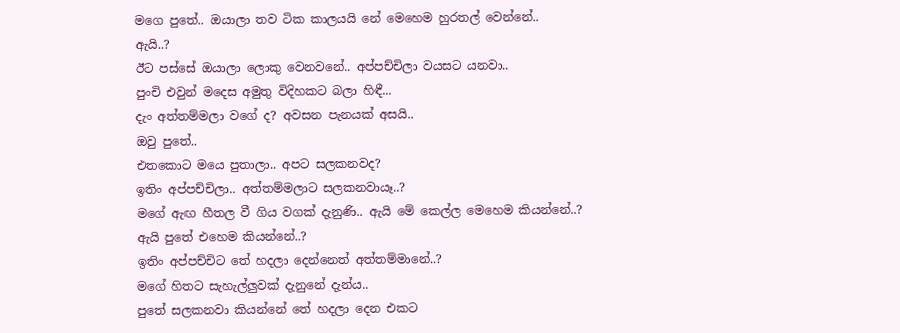මගෙ පුතේ.. ඔයාලා තව ටික කාලයයි නේ මෙහෙම හුරතල් වෙන්නේ..
ඇයි..?
ඊට පස්සේ ඔයාලා ලොකු වෙනවනේ.. අප්පච්චිලා වයසට යනවා..
පුංචි එවුන් මදෙස අමුතු විදිහකට බලා හිඳී...
දැං අත්තම්මලා වගේ ද? අවසන පැනයක් අසයි..
ඔවු පුතේ..
එතකොට මයෙ පුතාලා.. අපට සලකනවද?
ඉතිං අප්පච්චිලා.. අත්තම්මලාට සලකනවායෑ..?
මගේ ඇඟ හීතල වී ගිය වගක් දැනුණි.. ඇයි මේ කෙල්ල මෙහෙම කියන්නේ..?
ඇයි පුතේ එහෙම කියන්නේ..?
ඉතිං අප්පච්චිට තේ හදලා දෙන්නෙත් අත්තම්මානේ..?
මගේ හිතට සැහැල්ලුවක් දැනුනේ දැන්ය..
පුතේ සලකනවා කියන්නේ තේ හදලා දෙන එකට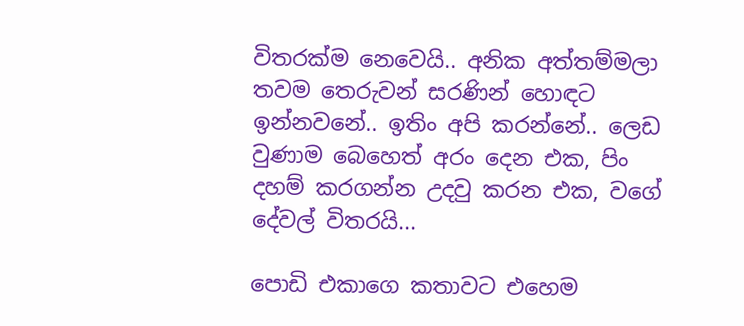විතරක්ම නෙවෙයි.. අනික අත්තම්මලා තවම තෙරුවන් සරණින් හොඳට ඉන්නවනේ.. ඉතිං අපි කරන්නේ.. ලෙඩ වුණාම බෙහෙත් අරං දෙන එක, පිං දහම් කරගන්න උදවු කරන එක, වගේ දේවල් විතරයි...

පොඩි එකාගෙ කතාවට එහෙම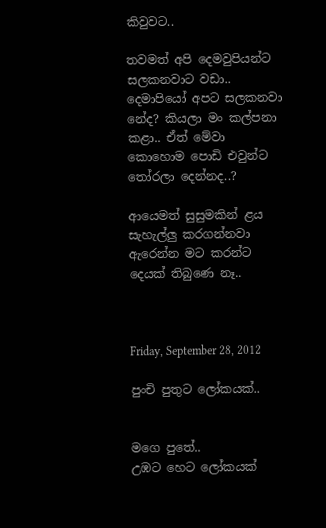කිවුවට..

තවමත් අපි දෙමවුපියන්ට සලකනවාට වඩා.. දෙමාපියෝ අපට සලකනවා නේද? කියලා මං කල්පනා කළා.. ඒත් මේවා කොහොම පොඩි එවුන්ට තෝරලා දෙන්නද..?

ආයෙමත් සුසුමකින් ළය සැහැල්ලු කරගන්නවා ඇරෙන්න මට කරන්ට දෙයක් තිබුණෙ නෑ..



Friday, September 28, 2012

පුංචි පුතුට ලෝකයක්..


මගෙ පුතේ..
උඹට හෙට ලෝකයක්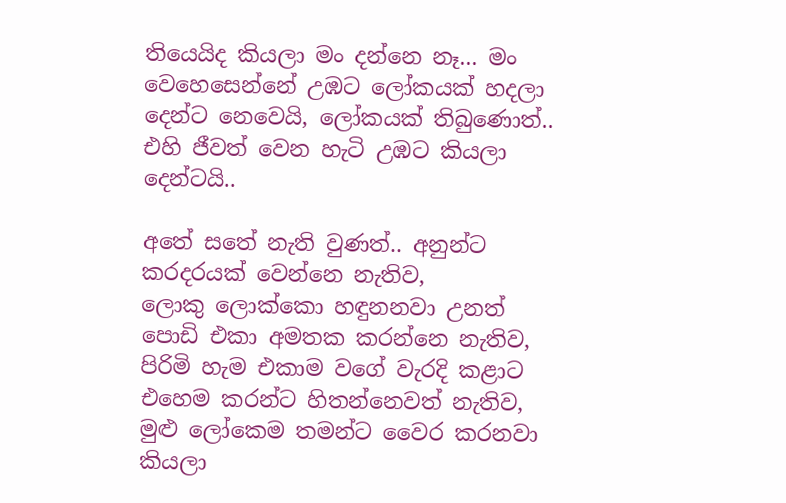තියෙයිද කියලා මං දන්නෙ නෑ... මං වෙහෙසෙන්නේ උඹට ලෝකයක් හදලා දෙන්ට නෙවෙයි, ලෝකයක් තිබුණොත්.. එහි ජීවත් වෙන හැටි උඹට කියලා දෙන්ටයි..

අතේ සතේ නැති වුණත්.. අනුන්ට කරදරයක් වෙන්නෙ නැතිව,
ලොකු ලොක්කො හඳුනනවා උනත් පොඩි එකා අමතක කරන්නෙ නැතිව,
පිරිමි හැම එකාම වගේ වැරදි කළාට එහෙම කරන්ට හිතන්නෙවත් නැතිව,
මුළු ලෝකෙම තමන්ට වෛර කරනවා කියලා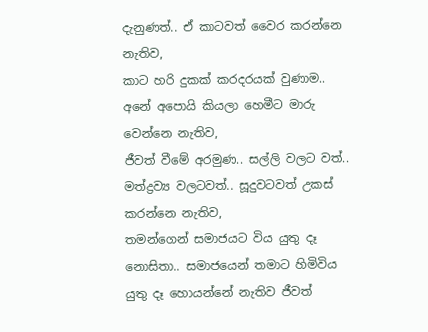දැනුණත්.. ඒ කාටවත් වෛර කරන්නෙ නැතිව,
කාට හරි දුකක් කරදරයක් වුණාම.. අනේ අපොයි කියලා හෙමීට මාරු වෙන්නෙ නැතිව,
ජීවත් වීමේ අරමුණ.. සල්ලි වලට වත්.. මත්ද්‍රව්‍ය වලටවත්.. සූදුවටවත් උකස් කරන්නෙ නැතිව,
තමන්ගෙන් සමාජයට විය යුතු දෑ නොසිතා.. සමාජයෙන් තමාට හිමිවිය යුතු දෑ හොයන්නේ නැතිව ජීවත්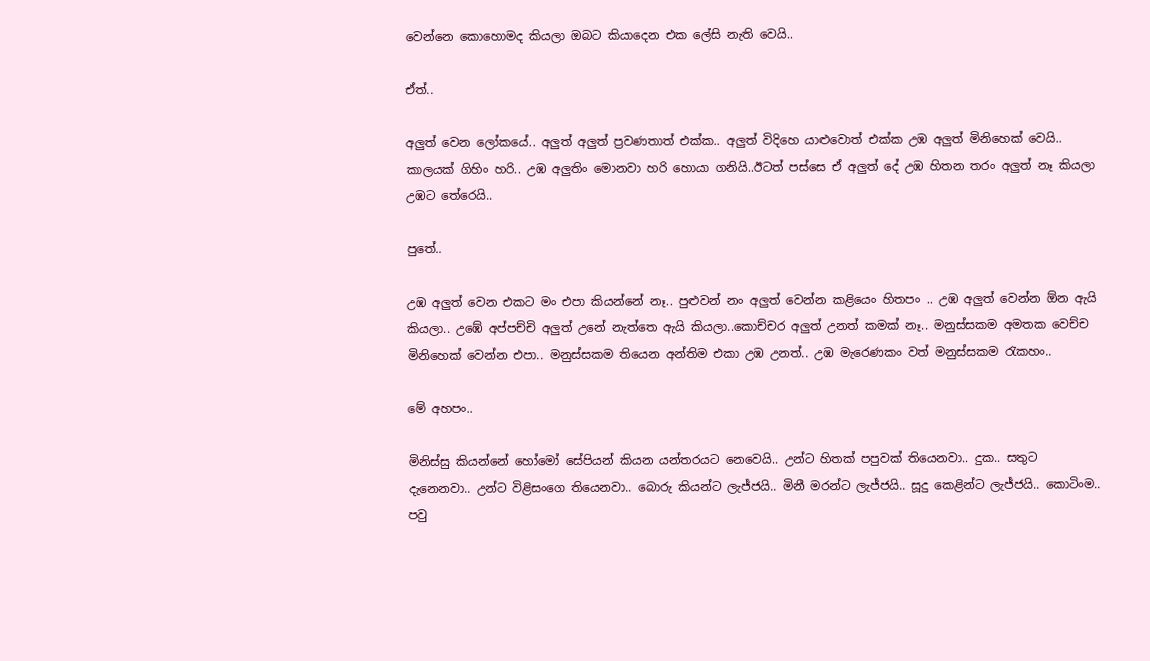වෙන්නෙ කොහොමද කියලා ඔබට කියාදෙන එක ලේසි නැති වෙයි..

ඒත්..

අලුත් වෙන ලෝකයේ.. අලුත් අලුත් ප්‍රවණතාත් එක්ක.. අලුත් විදිහෙ යාළුවොත් එක්ක උඹ අලුත් මිනිහෙක් වෙයි.. කාලයක් ගිහිං හරි.. උඹ අලුතිං මොනවා හරි හොයා ගනියි..ඊටත් පස්සෙ ඒ අලුත් දේ උඹ හිතන තරං අලුත් නෑ කියලා උඹට තේරෙයි..

පුතේ..

උඹ අලුත් වෙන එකට මං එපා කියන්නේ නෑ.. පුළුවන් නං අලුත් වෙන්න කළියෙං හිතපං .. උඹ අලුත් වෙන්න ඕන ඇයි කියලා.. උඹේ අප්පච්චි අලුත් උනේ නැත්තෙ ඇයි කියලා..කොච්චර අලුත් උනත් කමක් නෑ.. මනුස්සකම අමතක වෙච්ච මිනිහෙක් වෙන්න එපා.. මනුස්සකම තියෙන අන්තිම එකා උඹ උනත්.. උඹ මැරෙණකං වත් මනුස්සකම රැකහං..

මේ අහපං..

මිනිස්සු කියන්නේ හෝමෝ සේපියන් කියන යන්තරයට නෙවෙයි.. උන්ට හිතක් පපුවක් තියෙනවා.. දුක.. සතුට දැනෙනවා.. උන්ට විළිසංගෙ තියෙනවා.. බොරු කියන්ට ලැජ්ජයි.. මිනී මරන්ට ලැජ්ජයි.. සූදු කෙළින්ට ලැජ්ජයි.. කොටිංම.. පවු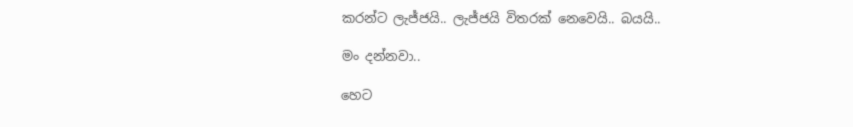කරන්ට ලැජ්ජයි.. ලැජ්ජයි විතරක් නෙවෙයි.. බයයි..

මං දන්නවා..

හෙට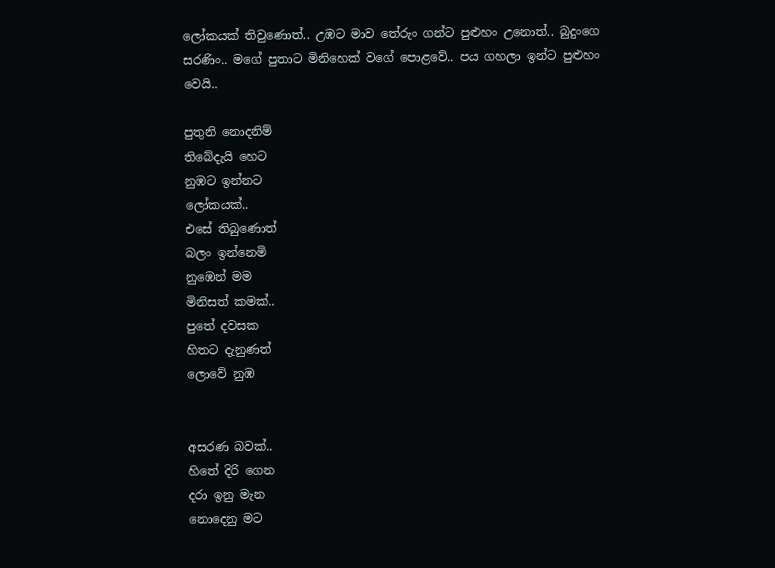ලෝකයක් තිවුණොත්.. උඹට මාව තේරුං ගන්ට පුළුහං උනොත්.. බුදුංගෙ සරණිං.. මගේ පුතාට මිනිහෙක් වගේ පොළවේ.. පය ගහලා ඉන්ට පුළුහං වෙයි..

පුතුනි නොදනිම්
තිබේදැයි හෙට
නුඹට ඉන්නට
ලෝකයක්..
එසේ තිබුණොත්
බලං ඉන්නෙමි
නුඹෙන් මම
මිනිසත් කමක්..
පුතේ දවසක
හිතට දැනුණත්
ලොවේ නුඹ


අසරණ බවක්..
හිතේ දිරි ගෙන
දරා ඉනු මැන
නොදෙනු මට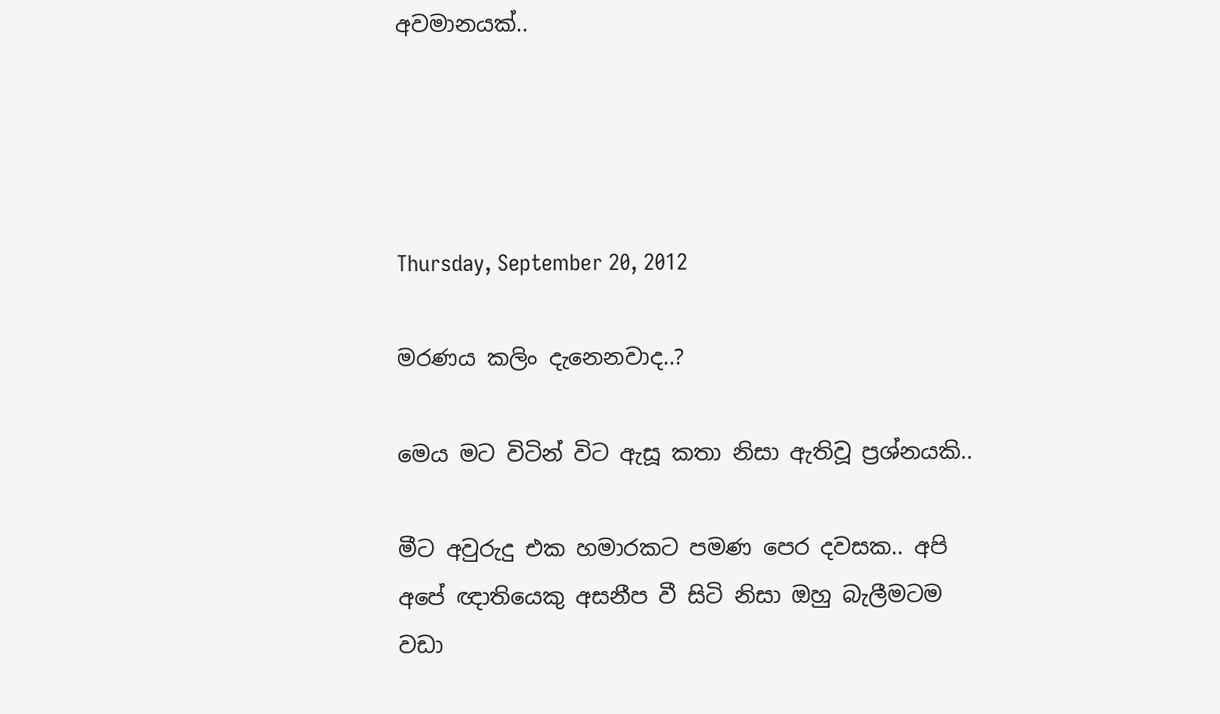අවමානයක්..




Thursday, September 20, 2012

මරණය කලිං දැනෙනවාද..?

මෙය මට විටින් විට ඇසූ කතා නිසා ඇතිවූ ප්‍රශ්නයකි..

මීට අවුරුදු එක හමාරකට පමණ පෙර දවසක.. අපි අපේ ඥාතියෙකු අසනීප වී සිටි නිසා ඔහු බැලීමටම වඩා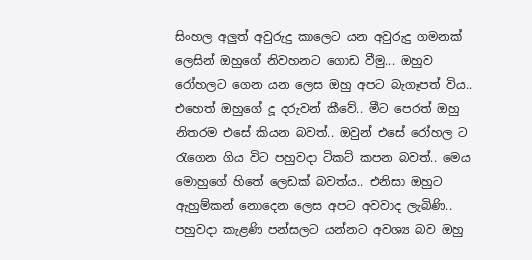සිංහල අලුත් අවුරුදු කාලෙට යන අවුරුදු ගමනක් ලෙසින් ඔහුගේ නිවහනට ගොඩ වීමු... ඔහුව රෝහලට ගෙන යන ලෙස ඔහු අපට බැගෑපත් විය.. එහෙත් ඔහුගේ දූ දරුවන් කීවේ.. මීට පෙරත් ඔහු නිතරම එසේ කියන බවත්.. ඔවුන් එසේ රෝහල ට රැගෙන ගිය විට පහුවදා ටිකට් කපන බවත්.. මෙය මොහුගේ හිතේ ලෙඩක් බවත්ය.. එනිසා ඔහුට ඇහුම්කන් නොදෙන ලෙස අපට අවවාද ලැබිණි.. පහුවදා කැළණි පන්සලට යන්නට අවශ්‍ය බව ඔහු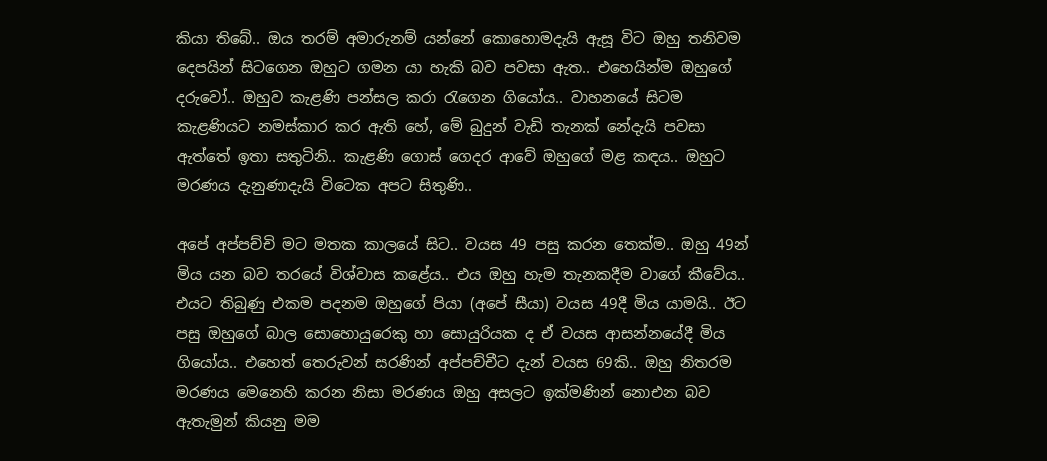කියා තිබේ.. ඔය තරම් අමාරුනම් යන්නේ කොහොමදැයි ඇසූ විට ඔහු තනිවම දෙපයින් සිටගෙන ඔහුට ගමන යා හැකි බව පවසා ඇත.. එහෙයින්ම ඔහුගේ දරුවෝ.. ඔහුව කැළණි පන්සල කරා රැගෙන ගියෝය.. වාහනයේ සිටම කැළණියට නමස්කාර කර ඇති හේ, මේ බුදුන් වැඩි තැනක් නේදැයි පවසා ඇත්තේ ඉතා සතුටිනි.. කැළණි ගොස් ගෙදර ආවේ ඔහුගේ මළ කඳය.. ඔහුට මරණය දැනුණාදැයි විටෙක අපට සිතුණි..

අපේ අප්පච්චි මට මතක කාලයේ සිට.. වයස 49 පසු කරන තෙක්ම.. ඔහු 49න් මිය යන බව තරයේ විශ්වාස කළේය.. එය ඔහු හැම තැනකදීම වාගේ කීවේය.. එයට තිබුණු එකම පදනම ඔහුගේ පියා (අපේ සීයා) වයස 49දී මිය යාමයි.. ඊට පසු ඔහුගේ බාල සොහොයුරෙකු හා සොයුරියක ද ඒ වයස ආසන්නයේදී මිය ගියෝය.. එහෙත් තෙරුවන් සරණින් අප්පච්චීට දැන් වයස 69කි.. ඔහු නිතරම මරණය මෙනෙහි කරන නිසා මරණය ඔහු අසලට ඉක්මණින් නොඑන බව ඇතැමුන් කියනු මම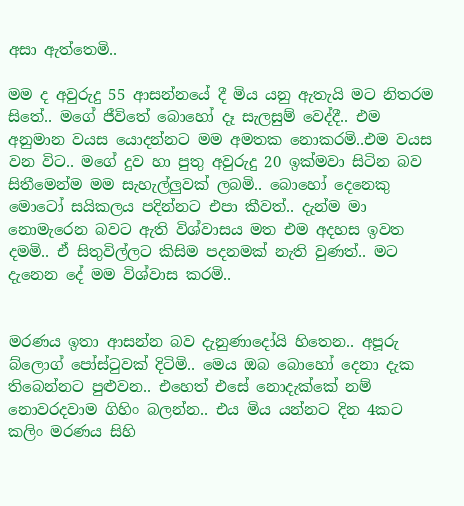අසා ඇත්තෙමි..

මම ද අවුරුදු 55 ආසන්නයේ දී මිය යනු ඇතැයි මට නිතරම සිතේ.. මගේ ජීවිතේ බොහෝ දෑ සැලසුම් වෙද්දී.. එම අනුමාන වයස යොදන්නට මම අමතක නොකරමි..එම වයස වන විට.. මගේ දුව හා පුතු අවුරුදු 20 ඉක්මවා සිටින බව සිතීමෙන්ම මම සැහැල්ලුවක් ලබමි.. බොහෝ දෙනෙකු මොටෝ සයිකලය පදින්නට එපා කීවත්.. දැන්ම මා නොමැරෙන බවට ඇති විශ්වාසය මත එම අදහස ඉවත දමමි.. ඒ සිතුවිල්ලට කිසිම පදනමක් නැති වුණත්.. මට දැනෙන දේ මම විශ්වාස කරමි..


මරණය ඉතා ආසන්න බව දැනුණාදෝයි හිතෙන.. අපූරු බ්ලොග් පෝස්ටුවක් දිටිමි.. මෙය ඔබ බොහෝ දෙනා දැක තිබෙන්නට පුළුවන.. එහෙත් එසේ නොදැක්කේ නම් නොවරදවාම ගිහිං බලන්න.. එය මිය යන්නට දින 4කට කලිං මරණය සිහි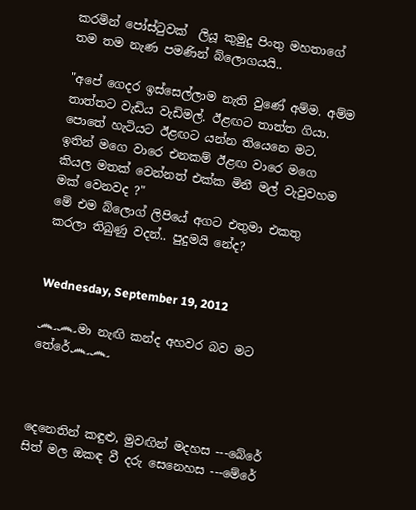කරමින් පෝස්ටුවක්  ලියූ කුමුදු පිංතු මහතාගේ තම තම නැණ පමණින් බ්ලොගයයි..

"අපේ ගෙදර ඉස්සෙල්ලාම නැති වුණේ අම්ම. අම්ම තාත්තට වැඩිය වැඩිමල්. ඊළඟට තාත්ත ගියා. පොතේ හැටියට ඊළඟට යන්න තියෙනෙ මට. ඉතින් මගෙ වාරෙ එනකම් ඊළඟ වාරෙ මගෙ කියල මතක් වෙන්නත් එක්ක මිනී මල් වැවුවහම මක් වෙනවද ?"
මේ එම බ්ලොග් ලිපියේ අගට එතුමා එකතු කරලා තිබුණු වදන්.. පුදුමයි නේද?


Wednesday, September 19, 2012

෴෴මා නැඟි කන්ද අහවර බව මට තේරේ෴෴



දෙනෙතින් කඳුළු, මුවඟින් මදහස ---බේරේ
සිත් මල ඔකඳ වී දරු සෙනෙහස ---මේරේ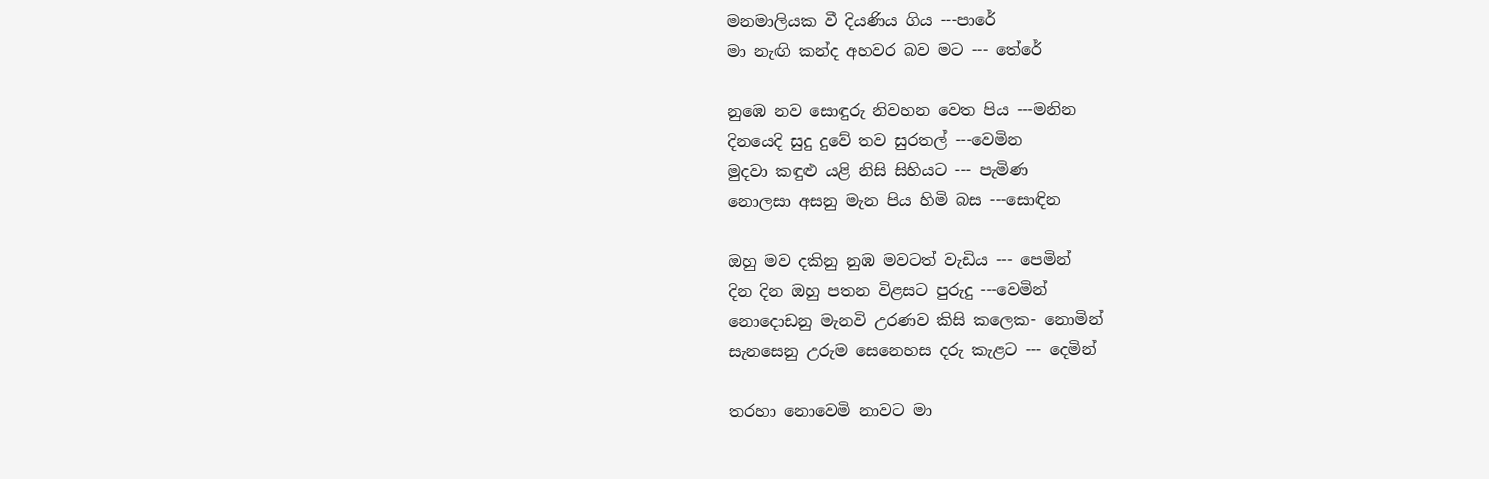මනමාලියක වී දියණිය ගිය ---පාරේ
මා නැඟි කන්ද අහවර බව මට --- තේරේ

නුඹෙ නව සොඳුරු නිවහන වෙත පිය ---මනින
දිනයෙදි සුදු දුවේ තව සුරතල් ---වෙමින
මුදවා කඳුළු යළි නිසි සිහියට --- පැමිණ
නොලසා අසනු මැන පිය හිමි බස ---සොඳින

ඔහු මව දකිනු නුඹ මවටත් වැඩිය --- පෙමින්
දින දින ඔහු පතන විළසට පුරුදු ---වෙමින්
නොදොඩනු මැනවි උරණව කිසි කලෙක- නොමින්
සැනසෙනු උරුම සෙනෙහස දරු කැළට --- දෙමින්

තරහා නොවෙමි නාවට මා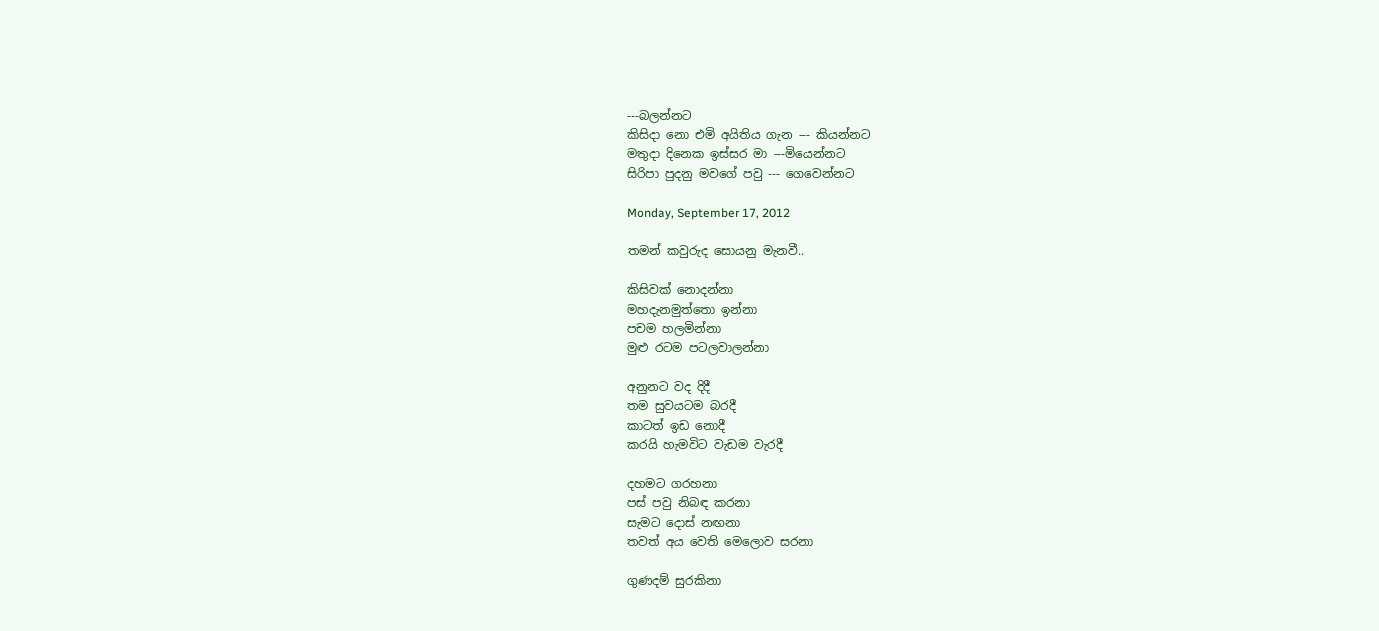---බලන්නට
කිසිදා නො එමි අයිතිය ගැන --- කියන්නට
මතුදා දිනෙක ඉස්සර මා ---මියෙන්නට
සිරිපා පුදනු මවගේ පවු --- ගෙවෙන්නට

Monday, September 17, 2012

තමන් කවුරුද සොයනු මැනවී..

කිසිවක් නොදන්නා
මහදැනමුත්තො ඉන්නා
පචම හලමින්නා
මුළු රටම පටලවාලන්නා

අනුනට වද දිදී
තම සුවයටම බරදී
කාටත් ඉඩ නොදී
කරයි හැමවිට වැඩම වැරදී

දහමට ගරහනා
පස් පවු නිබඳ කරනා
සැමට දොස් නඟනා
තවත් අය වෙති මෙලොව සරනා

ගුණදම් සුරකිනා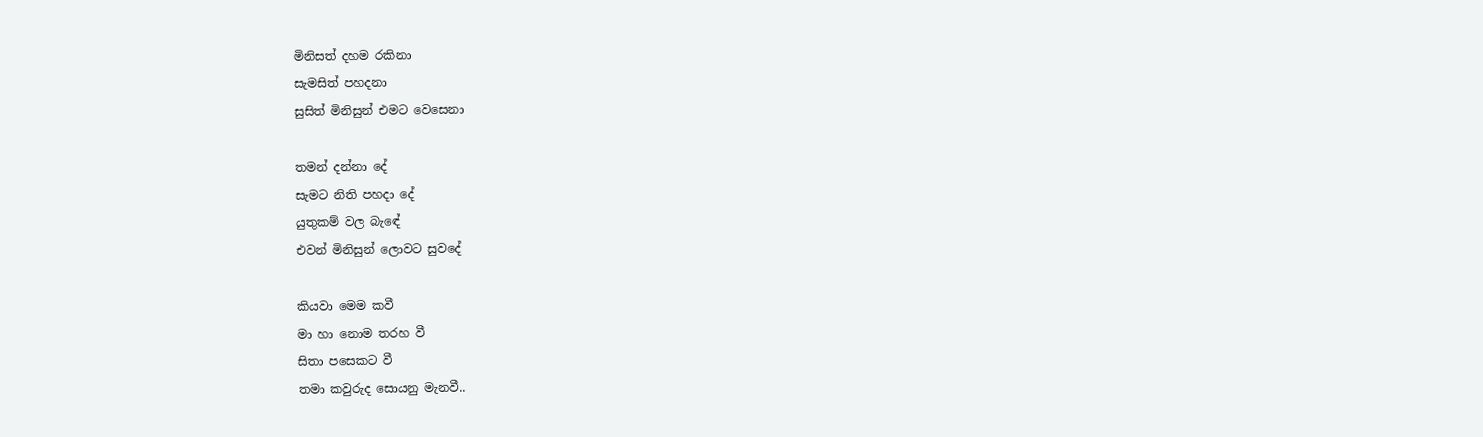මිනිසත් දහම රකිනා
සැමසිත් පහදනා
සුසිත් මිනිසුන් එමට වෙසෙනා

තමන් දන්නා දේ
සැමට නිති පහදා දේ
යුතුකම් වල බැඳේ
එවන් මිනිසුන් ලොවට සුවදේ

කියවා මෙම කවී
මා හා නොම තරහ වී
සිතා පසෙකට වී
තමා කවුරුද සොයනු මැනවී..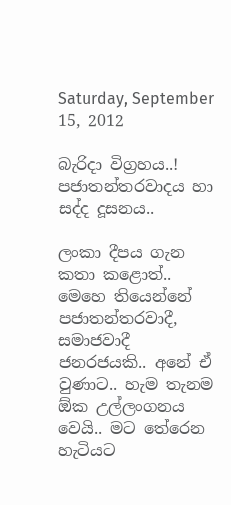Saturday, September 15, 2012

බැරිදා විග්‍රහය..! පජාතන්තරවාදය හා සද්ද දූසනය..

ලංකා දීපය ගැන කතා කළොත්.. මෙහෙ තියෙන්නේ පජාතන්තරවාදී, සමාජවාදී ජනරජයකි.. අනේ ඒ වුණාට.. හැම තැනම ඕක උල්ලංගනය වෙයි.. මට තේරෙන හැටියට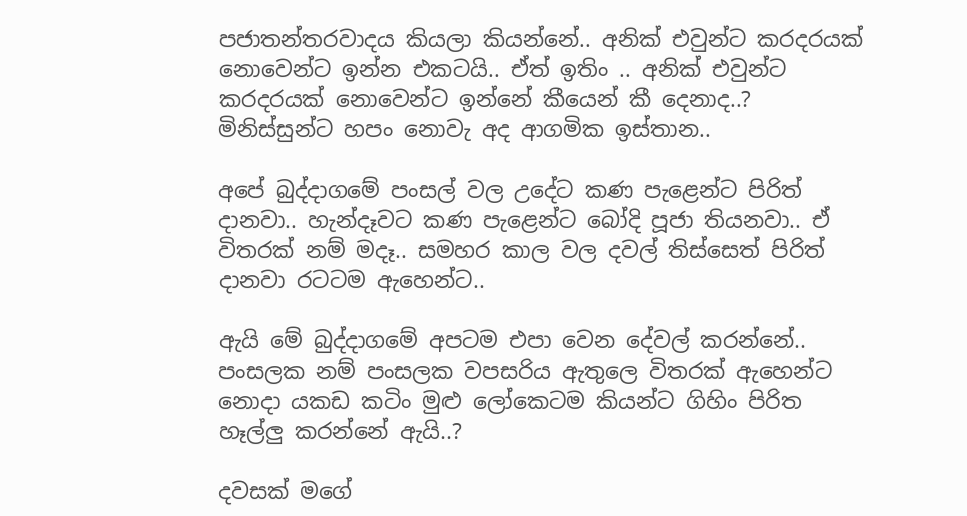පජාතන්තරවාදය කියලා කියන්නේ.. අනික් එවුන්ට කරදරයක් නොවෙන්ට ඉන්න එකටයි.. ඒත් ඉතිං .. අනික් එවුන්ට කරදරයක් නොවෙන්ට ඉන්නේ කීයෙන් කී දෙනාද..? මිනිස්සුන්ට හපං නොවැ අද ආගමික ඉස්තාන..

අපේ බුද්දාගමේ පංසල් වල උදේට කණ පැළෙන්ට පිරිත් දානවා.. හැන්දෑවට කණ පැළෙන්ට බෝදි පූජා තියනවා.. ඒ විතරක් නම් මදෑ.. සමහර කාල වල දවල් තිස්සෙත් පිරිත් දානවා රටටම ඇහෙන්ට..

ඇයි මේ බුද්දාගමේ අපටම එපා වෙන දේවල් කරන්නේ.. පංසලක නම් පංසලක වපසරිය ඇතුලෙ විතරක් ඇහෙන්ට නොදා යකඩ කටිං මුළු ලෝකෙටම කියන්ට ගිහිං පිරිත හෑල්ලු කරන්නේ ඇයි..?

දවසක් මගේ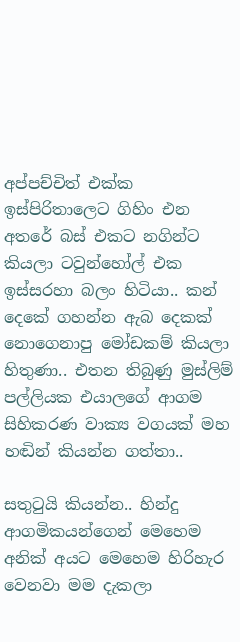අප්පච්චිත් එක්ක ඉස්පිරිතාලෙට ගිහිං එන අතරේ බස් එකට නගින්ට කියලා ටවුන්හෝල් එක ඉස්සරහා බලං හිටියා.. කන් දෙකේ ගහන්න ඇබ දෙකක් නොගෙනාපු මෝඩකම් කියලා හිතුණා.. එතන තිබුණු මුස්ලිම් පල්ලියක එයාලගේ ආගම සිහිකරණ වාක්‍ය වගයක් මහ හඬින් කියන්න ගත්තා..

සතුටුයි කියන්න.. හින්දු ආගමිකයන්ගෙන් මෙහෙම අනික් අයට මෙහෙම හිරිහැර වෙනවා මම දැකලා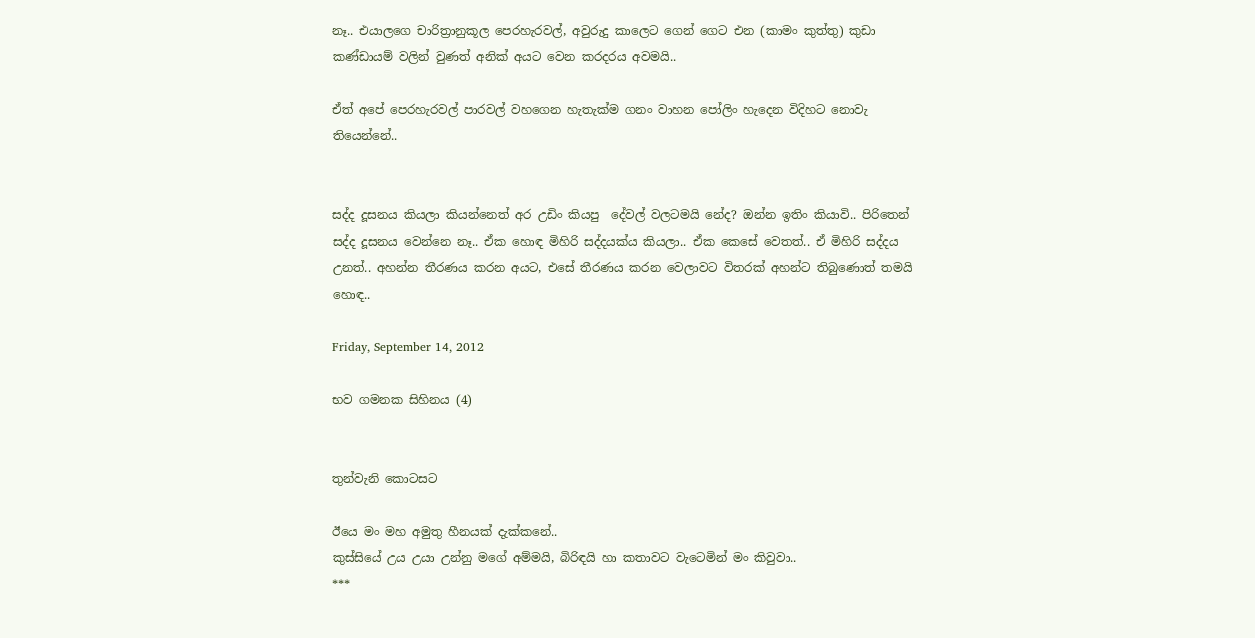නෑ.. එයාලගෙ චාරිත්‍රානුකූල පෙරහැරවල්, අවුරුදු කාලෙට ගෙන් ගෙට එන (කාමං කුත්තු) කුඩා කණ්ඩායම් වලින් වුණත් අනික් අයට වෙන කරදරය අවමයි..

ඒත් අපේ පෙරහැරවල් පාරවල් වහගෙන හැතැක්ම ගනං වාහන පෝලිං හැදෙන විදිහට නොවැ තියෙන්නේ..


සද්ද දූසනය කියලා කියන්නෙත් අර උඩිං කියපු  දේවල් වලටමයි නේද? ඔන්න ඉතිං කියාවි.. පිරිතෙන් සද්ද දූසනය වෙන්නෙ නෑ.. ඒක හොඳ මිහිරි සද්දයක්ය කියලා.. ඒක කෙසේ වෙතත්.. ඒ මිහිරි සද්දය උනත්.. අහන්න තීරණය කරන අයට, එසේ තීරණය කරන වෙලාවට විතරක් අහන්ට තිබුණොත් තමයි හොඳ..

Friday, September 14, 2012

භව ගමනක සිහිනය (4)


තුන්වැනි කොටසට

ඊයෙ මං මහ අමුතු හීනයක් දැක්කනේ..
කුස්සියේ උය උයා උන්නු මගේ අම්මයි, බිරිඳයි හා කතාවට වැටෙමින් මං කිවුවා..
***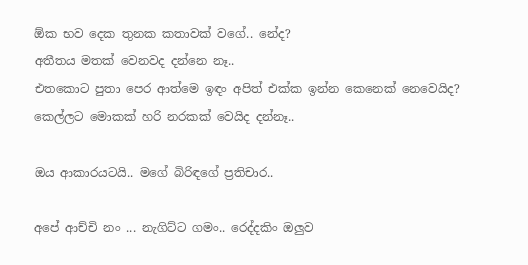ඕක භව දෙක තුනක කතාවක් වගේ.. නේද?
අතීතය මතක් වෙනවද දන්නෙ නෑ..
එතකොට පුතා පෙර ආත්මෙ ඉඳං අපිත් එක්ක ඉන්න කෙනෙක් නෙවෙයිද?
කෙල්ලට මොකක් හරි නරකක් වෙයිද දන්නෑ..

ඔය ආකාරයටයි.. මගේ බිරිඳගේ ප්‍රතිචාර..

අපේ ආච්චි නං ... නැගිට්ට ගමං.. රෙද්දකිං ඔලුව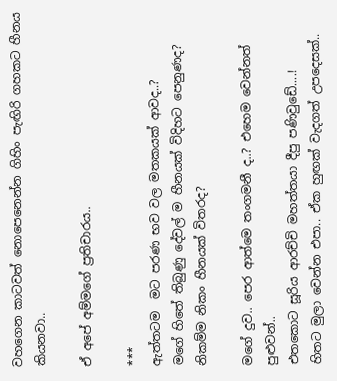වහගෙන කාටවත් නොපෙනෙන්න ගිහිං පැඟිරි ගහකට හීනය කියනවා..

ඒ අපේ අම්මගේ ප්‍රතිචාරය..

***
ඇත්තටම  මට පරණ භව වල මතකයක් ආවද..?
මගේ හිතේ තිබුණු දේවල් ම හීනයක් විදිහට පෙනුණද?
නිකම්ම නිකං හීනයක් විතරද?

මගේ දුව.. පෙර ආත්මෙ තංගමනී ද..? එහෙම වෙන්නත් පුළුවන්..
එතකොට සූරිය ආරච්චි මහත්තයා දීපු පණිවුඩේ....!
හිතට මුලා වෙන්න එපා.. ඒක හුඟක් වැදගත් උපදෙසක්..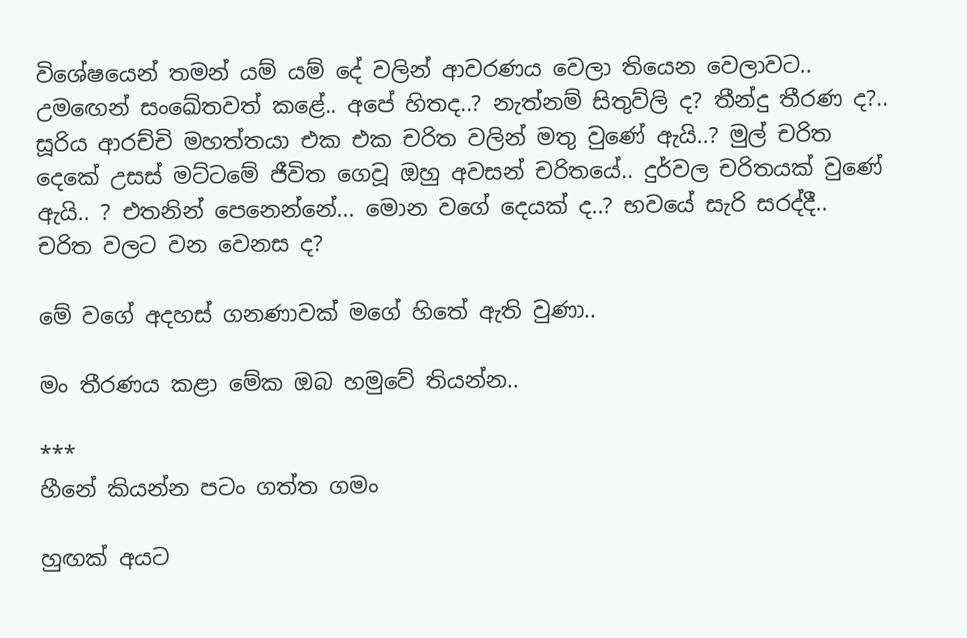විශේෂයෙන් තමන් යම් යම් දේ වලින් ආවරණය වෙලා තියෙන වෙලාවට.. උමඟෙන් සංඛේතවත් කළේ.. අපේ හිතද..? නැත්නම් සිතුව්ලි ද? තීන්දු තීරණ ද?..
සූරිය ආරච්චි මහත්තයා එක එක චරිත වලින් මතු වුණේ ඇයි..? මුල් චරිත දෙකේ උසස් මට්ටමේ ජීවිත ගෙවූ ඔහු අවසන් චරිතයේ.. දුර්වල චරිතයක් වුණේ ඇයි.. ? එතනින් පෙනෙන්නේ... මොන වගේ දෙයක් ද..? භවයේ සැරි සරද්දී.. චරිත වලට වන වෙනස ද?

මේ වගේ අදහස් ගනණාවක් මගේ හිතේ ඇති වුණා..

මං තීරණය කළා මේක ඔබ හමුවේ තියන්න..

***
හීනේ කියන්න පටං ගත්ත ගමං

හුඟක් අයට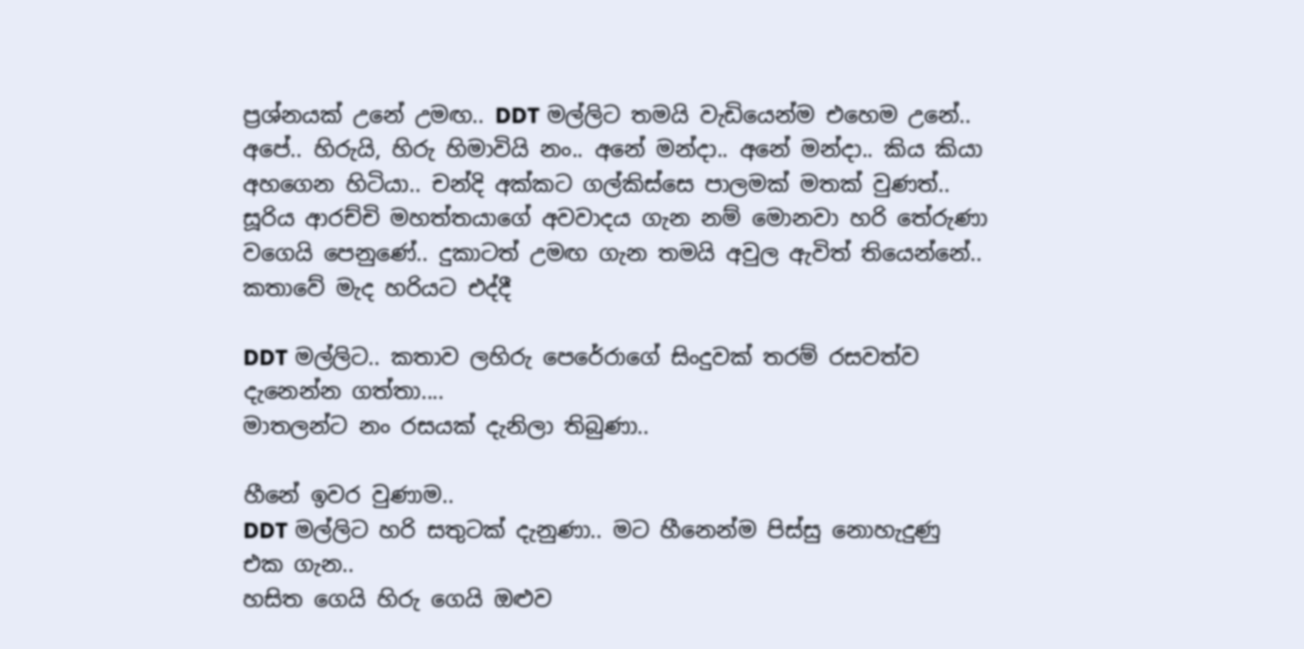ප්‍රශ්නයක් උනේ උමඟ.. DDT මල්ලිට තමයි වැඩියෙන්ම එහෙම උනේ..
අපේ.. හිරුයි, හිරු හිමාවියි නං.. අනේ මන්දා.. අනේ මන්දා.. කිය කියා අහගෙන හිටියා.. චන්දි අක්කට ගල්කිස්සෙ පාලමක් මතක් වුණත්.. සූරිය ආරච්චි මහත්තයාගේ අවවාදය ගැන නම් මොනවා හරි තේරුණා වගෙයි පෙනුණේ.. දුකාටත් උමඟ ගැන තමයි අවුල ඇවිත් තියෙන්නේ..
කතාවේ මැද හරියට එද්දී

DDT මල්ලිට.. කතාව ලහිරු පෙරේරාගේ සිංදුවක් තරම් රසවත්ව දැනෙන්න ගත්තා....
මාතලන්ට නං රසයක් දැනිලා තිබුණා..

හීනේ ඉවර වුණාම..
DDT මල්ලිට හරි සතුටක් දැනුණා.. මට හීනෙන්ම පිස්සු නොහැදුණු එක ගැන..
හසිත ගෙයි හිරු ගෙයි ඔළුව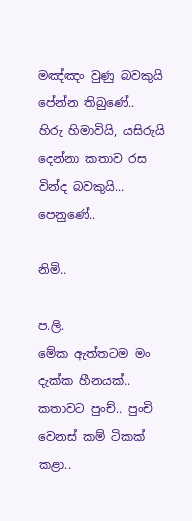මඤ්ඤං වුණු බවකුයි පේන්න තිබුණේ..
හිරු හිමාවියි, යසිරුයි  දෙන්නා කතාව රස වින්ද බවකුයි... පෙනුණේ..

නිමි..

ප.ලි.
මේක ඇත්තටම මං දැක්ක හීනයක්.. කතාවට පුංච්.. පුංචි වෙනස් කම් ටිකක් කළා..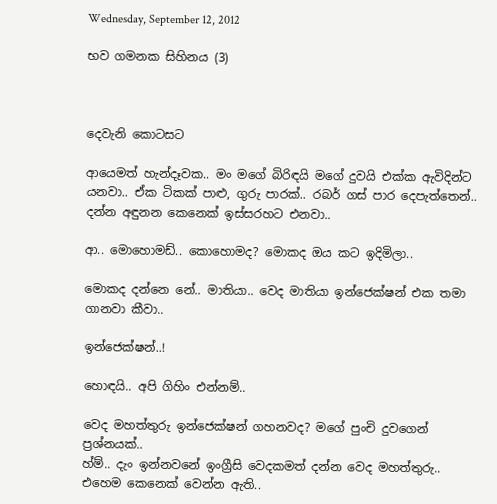Wednesday, September 12, 2012

භව ගමනක සිහිනය (3)



දෙවැනි කොටසට

ආයෙමත් හැන්දෑවක.. මං මගේ බිරිඳයි මගේ දුවයි එක්ක ඇවිදින්ට යනවා.. ඒක ටිකක් පාළු, ගුරු පාරක්.. රබර් ගස් පාර දෙපැත්තෙන්.. දන්න අඳුනන කෙනෙක් ඉස්සරහට එනවා..

ආ.. මොහොමඩ්.. කොහොමද? මොකද ඔය කට ඉදිමිලා..

මොකද දන්නෙ නේ.. මාතියා.. වෙද මාතියා ඉන්ජෙක්ෂන් එක තමා ගානවා කීවා..

ඉන්ජෙක්ෂන්..!

හොඳයි.. අපි ගිහිං එන්නම්..

වෙද මහත්තුරු ඉන්ජෙක්ෂන් ගහනවද? මගේ පුංචි දුවගෙන් ප්‍රශ්නයක්..
හ්ම්.. දැං ඉන්නවනේ ඉංග්‍රීසි වෙදකමත් දන්න වෙද මහත්තුරු.. එහෙම කෙනෙක් වෙන්න ඇති..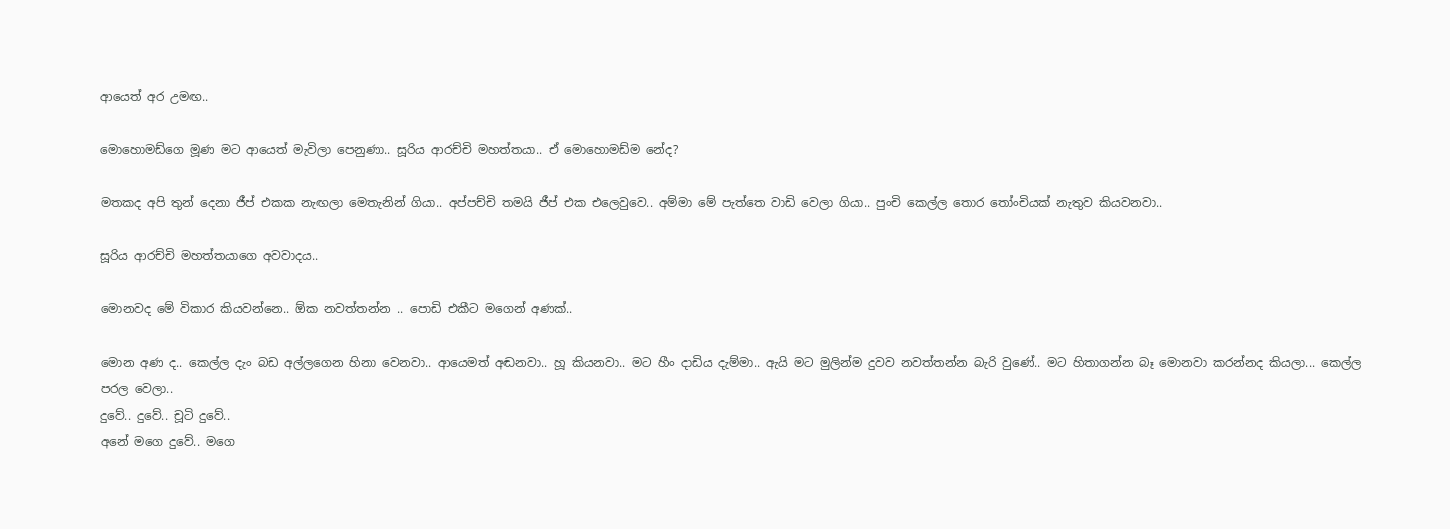ආයෙත් අර උමඟ..

මොහොමඩ්ගෙ මූණ මට ආයෙත් මැවිලා පෙනුණා.. සූරිය ආරච්චි මහත්තයා.. ඒ මොහොමඩ්ම නේද?

මතකද අපි තුන් දෙනා ජීප් එකක නැඟලා මෙතැනින් ගියා.. අප්පච්චි තමයි ජීප් එක එලෙවුවෙ.. අම්මා මේ පැත්තෙ වාඩි වෙලා ගියා.. පුංචි කෙල්ල තොර තෝංචියක් නැතුව කියවනවා..

සූරිය ආරච්චි මහත්තයාගෙ අවවාදය..

මොනවද මේ විකාර කියවන්නෙ.. ඕක නවත්තන්න .. පොඩි එකීට මගෙන් අණක්..

මොන අණ ද.. කෙල්ල දැං බඩ අල්ලගෙන හිනා වෙනවා.. ආයෙමත් අඬනවා.. හූ කියනවා.. මට හීං දාඩිය දැම්මා.. ඇයි මට මුලින්ම දුවව නවත්තන්න බැරි වුණේ.. මට හිතාගන්න බෑ මොනවා කරන්නද කියලා... කෙල්ල පරල වෙලා..
දුවේ.. දුවේ.. චූටි දුවේ..
අනේ මගෙ දුවේ.. මගෙ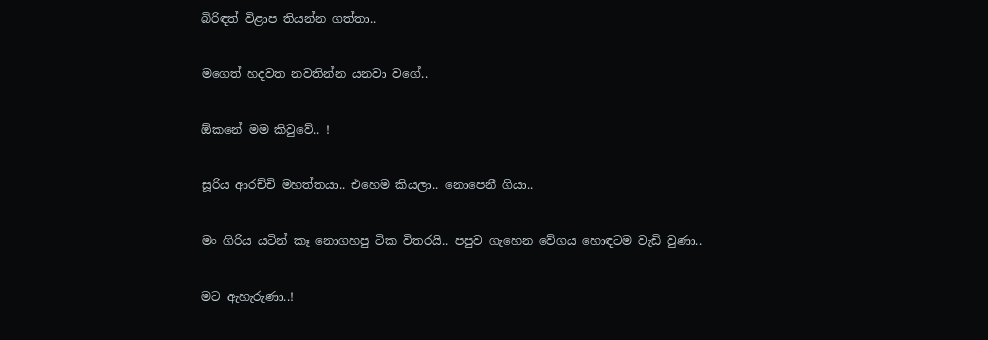බිරිඳත් විළාප තියන්න ගත්තා..

මගෙත් හදවත නවතින්න යනවා වගේ..

ඕකනේ මම කිවුවේ.. !

සූරිය ආරච්චි මහත්තයා.. එහෙම කියලා.. නොපෙනී ගියා..

මං ගිරිය යටින් කෑ නොගහපු ටික විතරයි.. පපුව ගැහෙන වේගය හොඳටම වැඩි වුණා..

මට ඇහැරුණා..!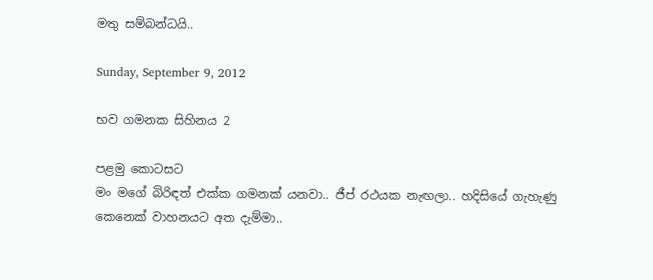මතු සම්බන්ධයි..

Sunday, September 9, 2012

භව ගමනක සිහිනය 2

පළමු කොටසට
මං මගේ බිරිඳත් එක්ක ගමනක් යනවා.. ජීප් රථයක නැඟලා.. හදිසියේ ගැහැණු කෙනෙක් වාහනයට අත දැම්මා..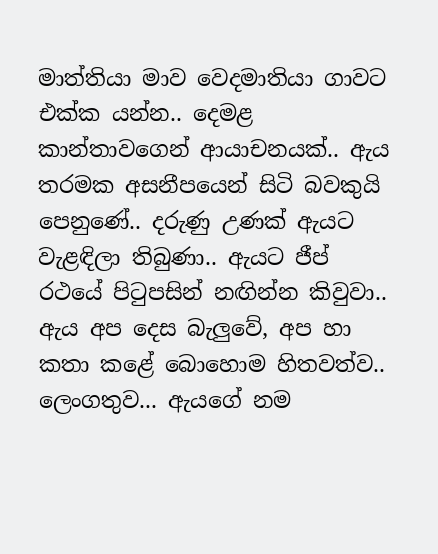මාත්තියා මාව වෙදමාතියා ගාවට එක්ක යන්න.. දෙමළ කාන්තාවගෙන් ආයාචනයක්.. ඇය තරමක අසනීපයෙන් සිටි බවකුයි පෙනුණේ.. දරුණු උණක් ඇයට වැළඳිලා තිබුණා.. ඇයට ජීප් රථයේ පිටුපසින් නඟින්න කිවුවා.. ඇය අප දෙස බැලුවේ, අප හා කතා කළේ බොහොම හිතවත්ව.. ලෙංගතුව... ඇයගේ නම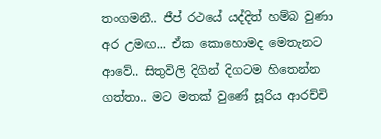තංගමනී.. ජීප් රථයේ යද්දිත් හම්බ වුණා අර උමඟ... ඒක කොහොමද මෙතැනට ආවේ.. සිතුවිලි දිගින් දිගටම හිතෙන්න ගත්තා.. මට මතක් වුණේ සූරිය ආරච්චි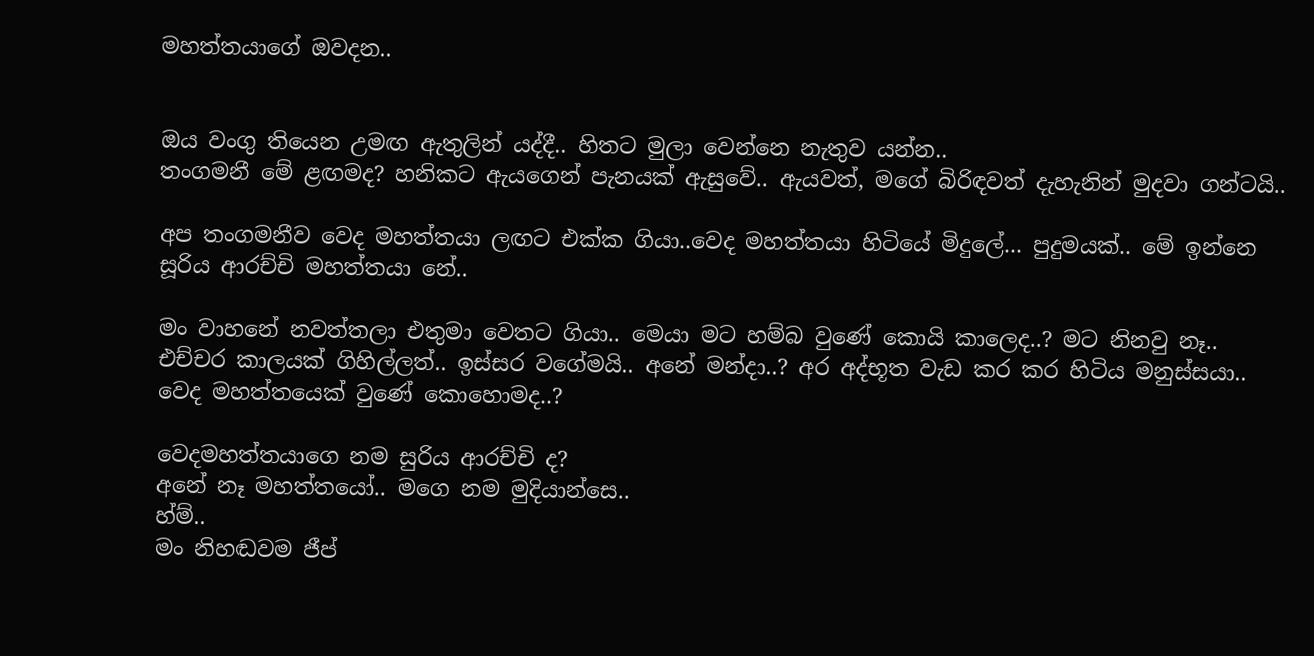මහත්තයාගේ ඔවදන..


ඔය වංගු තියෙන උමඟ ඇතුලින් යද්දී.. හිතට මුලා වෙන්නෙ නැතුව යන්න..
තංගමනී මේ ළඟමද? හනිකට ඇයගෙන් පැනයක් ඇසුවේ.. ඇයවත්, මගේ බිරිඳවත් දැහැනින් මුදවා ගන්ටයි..

අප තංගමනීව වෙද මහත්තයා ලඟට එක්ක ගියා..වෙද මහත්තයා හිටියේ මිදුලේ... පුදුමයක්.. මේ ඉන්නෙ සූරිය ආරච්චි මහත්තයා නේ..

මං වාහනේ නවත්තලා එතුමා වෙතට ගියා.. මෙයා මට හම්බ වුණේ කොයි කාලෙද..? මට නිනවු නෑ.. එච්චර කාලයක් ගිහිල්ලත්.. ඉස්සර වගේමයි.. අනේ මන්දා..? අර අද්භූත වැඩ කර කර හිටිය මනුස්සයා.. වෙද මහත්තයෙක් වුණේ කොහොමද..?

වෙදමහත්තයාගෙ නම සුරිය ආරච්චි ද?
අනේ නෑ මහත්තයෝ.. මගෙ නම මුදියාන්සෙ..
හ්ම්..
මං නිහඬවම ජීප්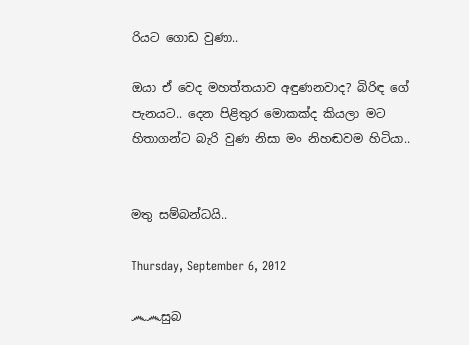රියට ගොඩ වුණා..

ඔයා ඒ වෙද මහත්තයාව අඳුණනවාද? බිරිඳ ගේ පැනයට.. දෙන පිළිතුර මොකක්ද කියලා මට හිතාගන්ට බැරි වුණ නිසා මං නිහඬවම හිටියා..


මතු සම්බන්ධයි..

Thursday, September 6, 2012

෴෴සුබ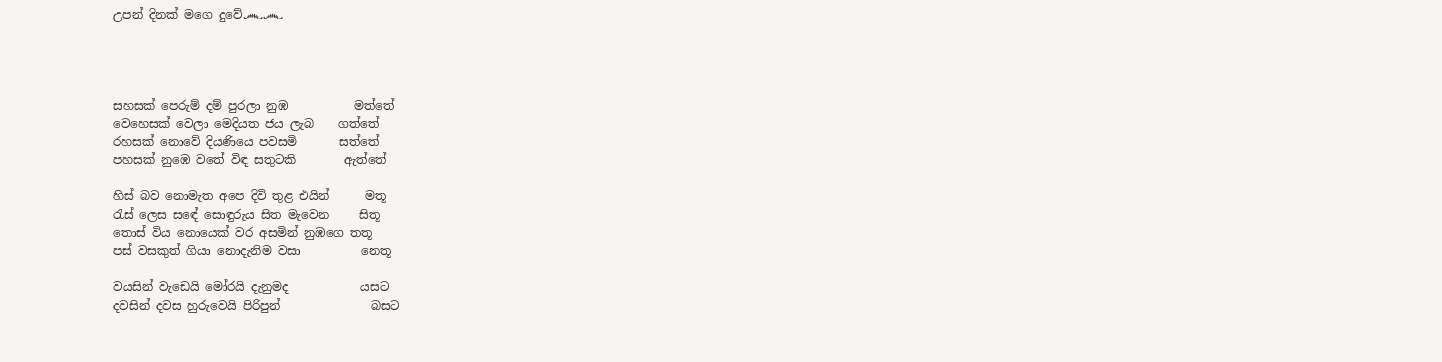උපන් දිනක් මගෙ දුවේ෴෴




සහසක් පෙරුම් දම් පුරලා නුඹ           මත්තේ
වෙහෙසක් වෙලා මෙදියත ජය ලැබ    ගත්තේ
රහසක් නොවේ දියණියෙ පවසමි       සත්තේ
පහසක් නුඹෙ වතේ විඳ සතුටකි        ඇත්තේ

හිස් බව නොමැත අපෙ දිවි තුළ එයින්      මතූ
රැස් ලෙස සඳේ සොඳුරුය සිත මැවෙන     සිතූ
තොස් විය නොයෙක් වර අසමින් නුඹගෙ තතූ
පස් වසකුත් ගියා නොදැනිම වසා          නෙතූ

වයසින් වැඩෙයි මෝරයි දැනුමද            යසට
දවසින් දවස හුරුවෙයි පිරිපුන්               බසට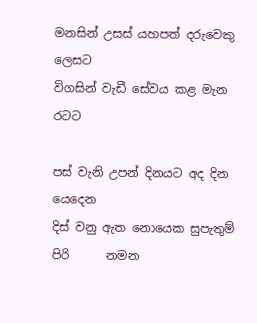මනසින් උසස් යහපත් දරුවෙකු          ලෙසට
විගසින් වැඩී සේවය කළ මැන               රටට

පස් වැනි උපන් දිනයට අද දින          යෙදෙන
දිස් වනු ඇත නොයෙක සුපැතුම් පිරි      නමන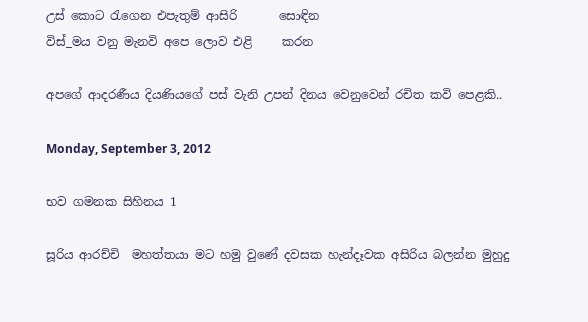උස් කොට රැගෙන එපැතුම් ආසිරි       සොඳින
විස්_මය වනු මැනවි අපෙ ලොව එළි     කරන

අපගේ ආදරණීය දියණියගේ පස් වැනි උපන් දිනය වෙනුවෙන් රචිත කවි පෙළකි..

Monday, September 3, 2012

භව ගමනක සිහිනය 1

සූරිය ආරච්චි  මහත්තයා මට හමු වුණේ දවසක හැන්දෑවක අසිරිය බලන්න මුහුදු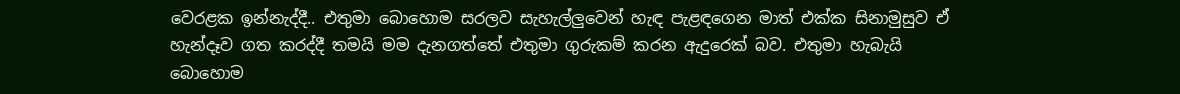වෙරළක ඉන්නැද්දී.. එතුමා බොහොම සරලව සැහැල්ලුවෙන් හැඳ පැළඳගෙන මාත් එක්ක සිනාමුසුව ඒ හැන්දෑව ගත කරද්දී තමයි මම දැනගත්තේ එතුමා ගුරුකම් කරන ඇදුරෙක් බව. එතුමා හැබැයි බොහොම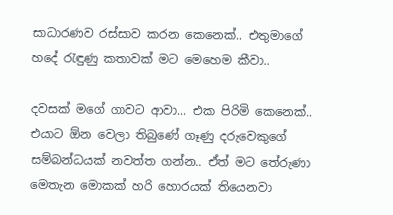සාධාරණව රස්සාව කරන කෙනෙක්.. එතුමාගේ හදේ රැඳුණු කතාවක් මට මෙහෙම කීවා..

දවසක් මගේ ගාවට ආවා... එක පිරිමි කෙනෙක්.. එයාට ඕන වෙලා තිබුණේ ගෑණු දරුවෙකුගේ සම්බන්ධයක් නවත්ත ගන්න.. ඒත් මට තේරුණා මෙතැන මොකක් හරි හොරයක් තියෙනවා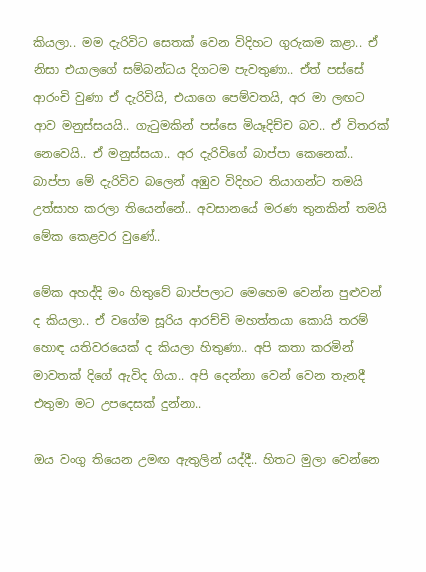කියලා.. මම දැරිවිට සෙතක් වෙන විදිහට ගුරුකම කළා.. ඒ නිසා එයාලගේ සම්බන්ධය දිගටම පැවතුණා.. ඒත් පස්සේ  ආරංචි වුණා ඒ දැරිවියි, එයාගෙ පෙම්වතයි, අර මා ලඟට ආව මනුස්සයයි.. ගැටුමකින් පස්සෙ මියෑදිච්ච බව.. ඒ විතරක් නෙවෙයි.. ඒ මනුස්සයා.. අර දැරිවිගේ බාප්පා කෙනෙක්.. බාප්පා මේ දැරිවිව බලෙන් අඹුව විදිහට තියාගන්ට තමයි උත්සාහ කරලා තියෙන්නේ.. අවසානයේ මරණ තුනකින් තමයි මේක කෙළවර වුණේ..

මේක අහද්දි මං හිතුවේ බාප්පලාට මෙහෙම වෙන්න පුළුවන් ද කියලා.. ඒ වගේම සූරිය ආරච්චි මහත්තයා කොයි තරම් හොඳ යතිවරයෙක් ද කියලා හිතුණා.. අපි කතා කරමින් මාවතක් දිගේ ඇවිද ගියා.. අපි දෙන්නා වෙන් වෙන තැනදී එතුමා මට උපදෙසක් දුන්නා..

ඔය වංගු තියෙන උමඟ ඇතුලින් යද්දී.. හිතට මුලා වෙන්නෙ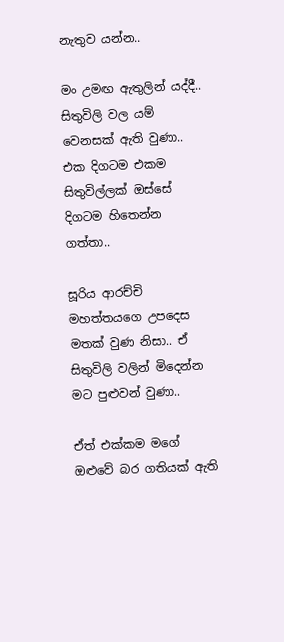නැතුව යන්න..

මං උමඟ ඇතුලින් යද්දී.. සිතුවිලි වල යම් වෙනසක් ඇති වුණා.. එක දිගටම එකම සිතුවිල්ලක් ඔස්සේ දිගටම හිතෙන්න ගත්තා..

සූරිය ආරච්චි මහත්තයගෙ උපදෙස මතක් වුණ නිසා.. ඒ සිතුවිලි වලින් මිදෙන්න මට පුළුවන් වුණා..

ඒත් එක්කම මගේ ඔළුවේ බර ගතියක් ඇති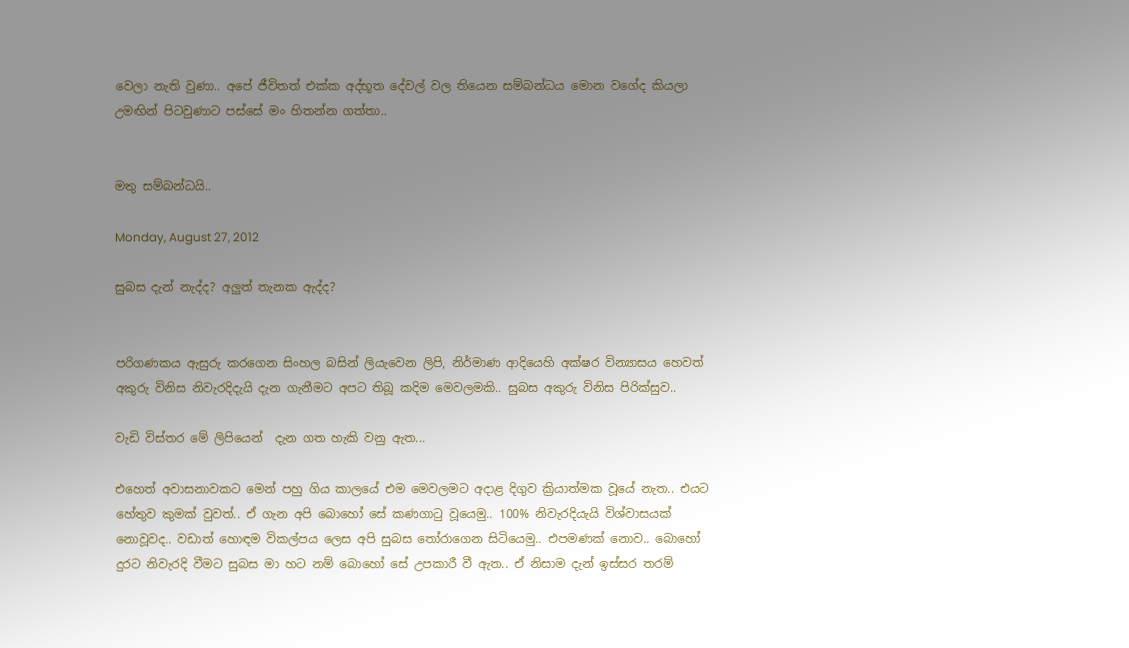වෙලා නැති වුණා.. අපේ ජීවිතත් එක්ක අද්භූත දේවල් වල තියෙන සම්බන්ධය මොන වගේද කියලා උමඟින් පිටවුණාට පස්සේ මං හිතන්න ගත්තා..


මතු සම්බන්ධයි..

Monday, August 27, 2012

සුබස දැන් නැද්ද? අලුත් තැනක ඇද්ද?


පරිගණකය ඇසුරු කරගෙන සිංහල බසින් ලියැවෙන ලිපි, නිර්මාණ ආදියෙහි අක්ෂර වින්‍යාසය හෙවත් අකුරු විනිස නිවැරදිදැයි දැන ගැනීමට අපට තිබූ කදිම මෙවලමකි.. සුබස අකුරු විනිස පිරික්සුව..

වැඩි විස්තර මේ ලිපියෙන්  දැන ගත හැකි වනු ඇත...

එහෙත් අවාසනාවකට මෙන් පහු ගිය කාලයේ එම මෙවලමට අදාළ දිගුව ක්‍රියාත්මක වූයේ නැත.. එයට හේතුව කුමක් වුවත්.. ඒ ගැන අපි බොහෝ සේ කණගාටු වූයෙමු.. 100% නිවැරදියැයි විශ්වාසයක් නොවූවද.. වඩාත් හොඳම විකල්පය ලෙස අපි සුබස තෝරාගෙන සිටියෙමු.. එපමණක් නොව.. බොහෝ දුරට නිවැරදි වීමට සුබස මා හට නම් බොහෝ සේ උපකාරී වී ඇත.. ඒ නිසාම දැන් ඉස්සර තරම්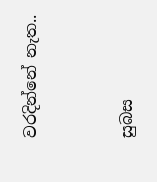වරදින්නේ නැත..


සුබස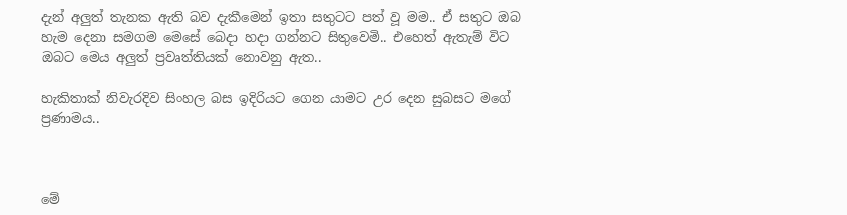දැන් අලුත් තැනක ඇති බව දැකීමෙන් ඉතා සතුටට පත් වූ මම.. ඒ සතුට ඔබ හැම දෙනා සමගම මෙසේ බෙදා හදා ගන්නට සිතුවෙමි.. එහෙත් ඇතැම් විට ඔබට මෙය අලුත් ප්‍රවෘත්තියක් නොවනු ඇත..

හැකිතාක් නිවැරදිව සිංහල බස ඉදිරියට ගෙන යාමට උර දෙන සුබසට මගේ ප්‍රණාමය..



මේ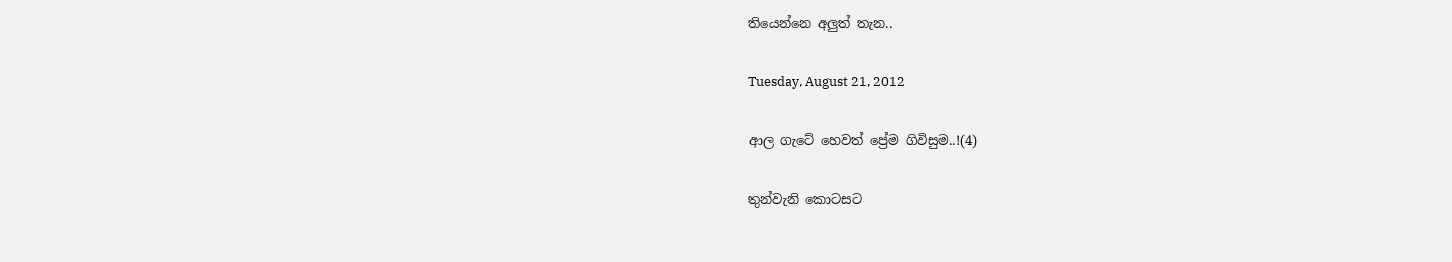තියෙන්නෙ අලුත් තැන..

Tuesday, August 21, 2012

ආල ගැටේ හෙවත් ප්‍රේම ගිවිසුම..!(4)

තුන්වැනි කොටසට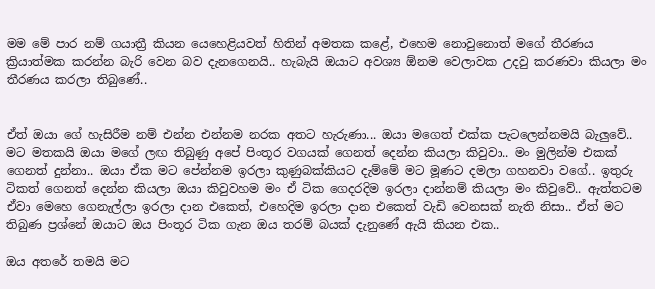මම මේ පාර නම් ගයාත්‍රී කියන යෙහෙළියවත් හිතින් අමතක කළේ, එහෙම නොවුනොත් මගේ තීරණය ක්‍රියාත්මක කරන්න බැරි වෙන බව දැනගෙනයි.. හැබැයි ඔයාට අවශ්‍ය ඕනම වෙලාවක උදවු කරණවා කියලා මං තීරණය කරලා තිබුණේ..


ඒත් ඔයා ගේ හැසිරීම නම් එන්න එන්නම නරක අතට හැරුණා... ඔයා මගෙත් එක්ක පැටලෙන්නමයි බැලුවේ.. මට මතකයි ඔයා මගේ ලඟ තිබුණු අපේ පිංතූර වගයක් ගෙනත් දෙන්න කියලා කිවුවා.. මං මුලින්ම එකක් ගෙනත් දුන්නා.. ඔයා ඒක මට පේන්නම ඉරලා කුණුබක්කියට දැම්මේ මට මූණට දමලා ගහනවා වගේ.. ඉතුරු ටිකත් ගෙනත් දෙන්න කියලා ඔයා කිවුවහම මං ඒ ටික ගෙදරදිම ඉරලා දාන්නම් කියලා මං කිවුවේ.. ඇත්තටම ඒවා මෙහෙ ගෙනැල්ලා ඉරලා දාන එකෙත්, එහෙදිම ඉරලා දාන එකෙත් වැඩි වෙනසක් නැති නිසා.. ඒත් මට තිබුණ ප්‍රශ්නේ ඔයාට ඔය පිංතූර ටික ගැන ඔය තරම් බයක් දැනුණේ ඇයි කියන එක..

ඔය අතරේ තමයි මට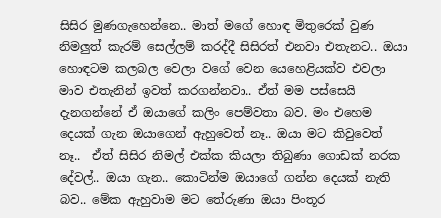සිසිර මුණගැහෙන්නෙ.. මාත් මගේ හොඳ මිතුරෙක් වුණ නිමලුත් කැරම් සෙල්ලම් කරද්දී සිසිරත් එනවා එතැනට.. ඔයා හොඳටම කලබල වෙලා වගේ වෙන යෙහෙළියක්ව එවලා මාව එතැනින් ඉවත් කරගන්නවා.. ඒත් මම පස්සෙයි දැනගන්නේ ඒ ඔයාගේ කලිං පෙම්වතා බව. මං එහෙම දෙයක් ගැන ඔයාගෙන් ඇහුවෙත් නෑ.. ඔයා මට කිවුවෙත් නෑ..  ඒත් සිසිර නිමල් එක්ක කියලා තිබුණා ගොඩක් නරක දේවල්.. ඔයා ගැන.. කොටින්ම ඔයාගේ ගන්න දෙයක් නැති බව.. මේක ඇහුවාම මට තේරුණා ඔයා පිංතූර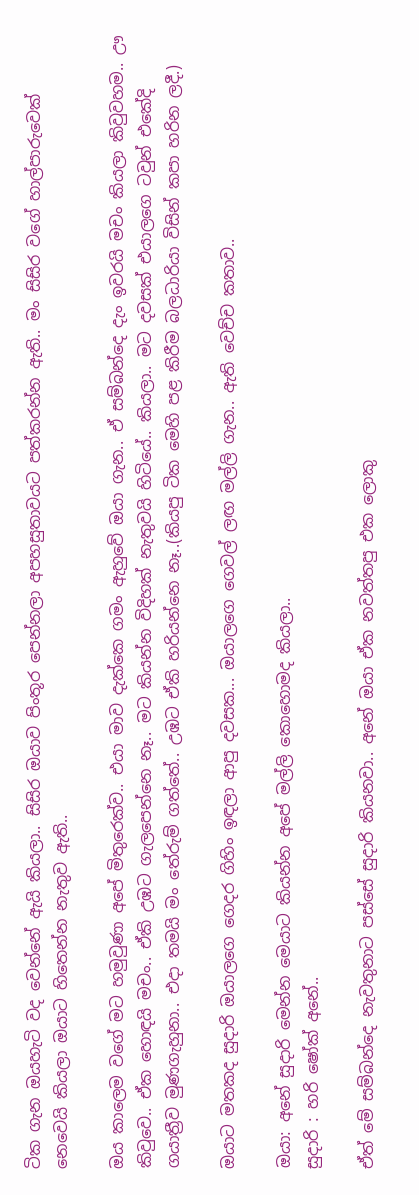ටික ගැන ඔයහැටි වද වෙන්නේ ඇයි කියලා.. සිසිර ඔයාව පිංතූර පෙන්නලා අපහසුතාවයට පත්කරන්න ඇති.. මං සිසිර වගේ හාල්පාරුවෙක් නෙවෙයි කියලා ඔයාට හිතෙන්න නැතුව ඇති..

ඔය කාලෙම වගේ මට හමුවුණා අපේ මිතුරෙක්ව.. එයා මාව දැක්කෙ ගමං ඇහුවේ ඔයා ගැන.. ඒ සම්බන්දෙ දැං ඉවරයි මචං කියලා කිවුවහම.. ඌ කිවුවෙ.. ඒක හොඳයි මචං.. ඒකි උඹට ගැලපෙන්නෙ නෑ.. මට කියන්න විදිහක් නැතුවයි හිටියේ.. කියලා.. මට දවසක් එයාලගෙ ටවුන් එකේදි ගයාත්‍රීව මුණගැහුනා.. එදා තමයි මං තේරුම් ගත්තේ.. උඹට ඒකි හරියන්නෙ නෑ..(කියපු ටික මෙහි පළ කිරීම බලධාරියා විසින් කපා හරින ලදී.)

ඔයාට මතකද සුදාරි ඔයාලගෙ ගෙදර ගිහිං ඉඳලා ආපු දවසක... ඔයාලගෙ ගෙවල් ලඟ මල්ලි ගැන.. ඇති වෙච්ච කතාව..

ඔයා: අනේ සුදාරි මෙන්න මෙයාට කියන්න අපේ මල්ලි කොහොමද කියලා..
සුදාරි : හරි ෂෝක් අනේ..

ඒත් මේ සම්බන්දෙ නැවතුනාට පස්සේ සුදාරි කියනවා.. අනේ ඔයා ඒක නවත්තපු එක ලොකු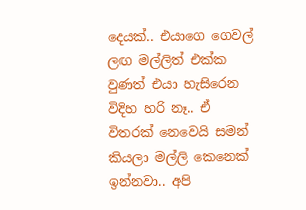දෙයක්.. එයාගෙ ගෙවල් ලඟ මල්ලිත් එක්ක වුණත් එයා හැසිරෙන විදිහ හරි නෑ.. ඒ විතරක් නෙවෙයි සමන් කියලා මල්ලි කෙනෙක් ඉන්නවා.. අපි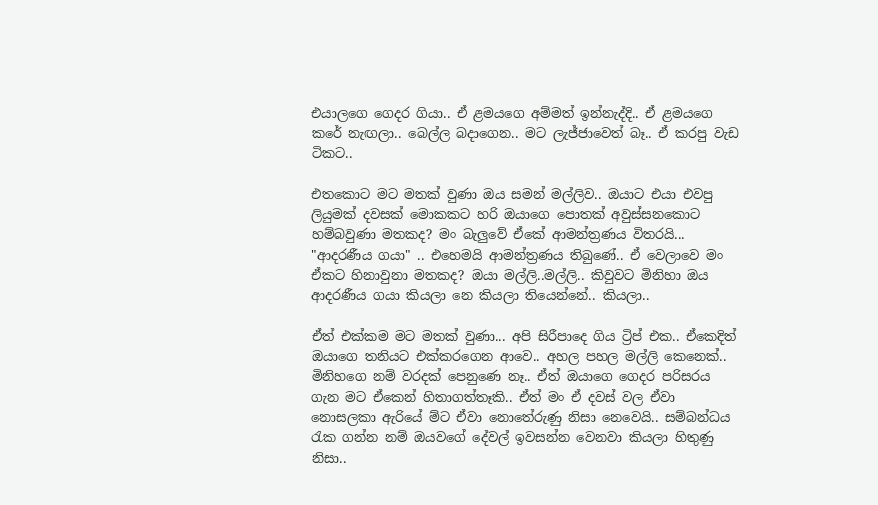එයාලගෙ ගෙදර ගියා.. ඒ ළමයගෙ අම්මත් ඉන්නැද්දි.. ඒ ළමයගෙ කරේ නැඟලා.. බෙල්ල බදාගෙන.. මට ලැජ්ජාවෙත් බෑ.. ඒ කරපු වැඩ ටිකට..

එතකොට මට මතක් වුණා ඔය සමන් මල්ලිව.. ඔයාට එයා එවපු ලියුමක් දවසක් මොකකට හරි ඔයාගෙ පොතක් අවුස්සනකොට හම්බවුණා මතකද? මං බැලුවේ ඒකේ ආමන්ත්‍රණය විතරයි... "ආදරණීය ගයා" .. එහෙමයි ආමන්ත්‍රණය තිබුණේ.. ඒ වෙලාවෙ මං ඒකට හිනාවුනා මතකද? ඔයා මල්ලි..මල්ලි.. කිවුවට මිනිහා ඔය ආදරණීය ගයා කියලා නෙ කියලා තියෙන්නේ.. කියලා..

ඒත් එක්කම මට මතක් වුණා... අපි සිරීපාදෙ ගිය ට්‍රිප් එක.. ඒකෙදිත් ඔයාගෙ තනියට එක්කරගෙන ආවෙ.. අහල පහල මල්ලි කෙනෙක්.. මිනිහගෙ නම් වරදක් පෙනුණෙ නෑ.. ඒත් ඔයාගෙ ගෙදර පරිසරය ගැන මට ඒකෙන් හිතාගත්තෑකි.. ඒත් මං ඒ දවස් වල ඒවා නොසලකා ඇරියේ ම්ට ඒවා නොතේරුණු නිසා නෙවෙයි.. සම්බන්ධය රැක ගන්න නම් ඔයවගේ දේවල් ඉවසන්න වෙනවා කියලා හිතුණු නිසා..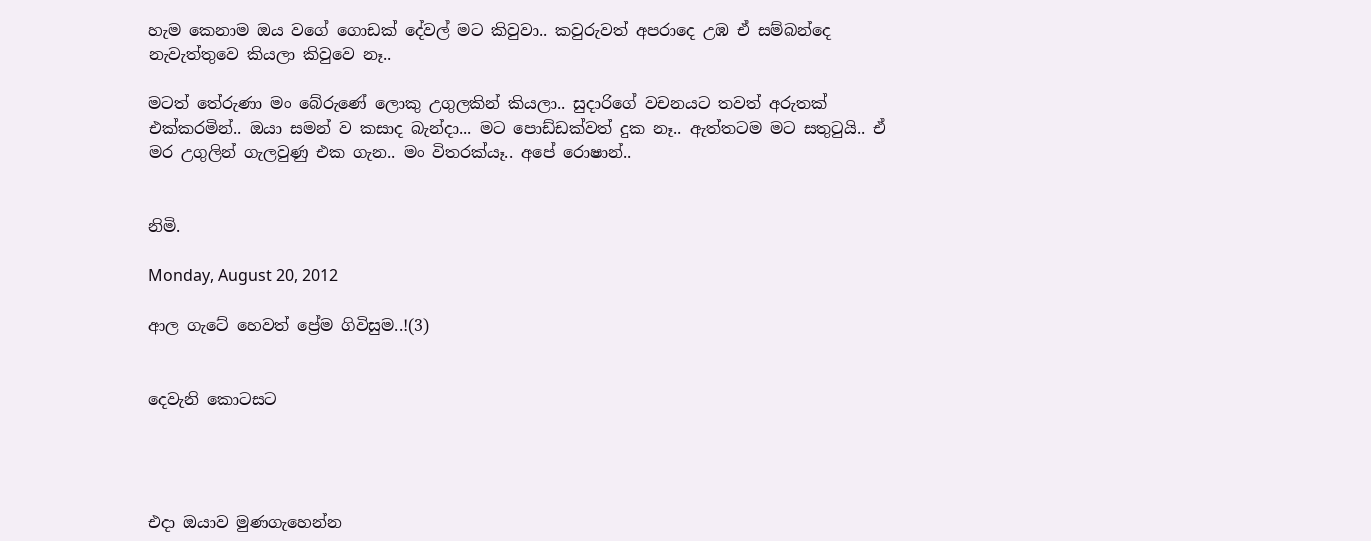හැම කෙනාම ඔය වගේ ගොඩක් දේවල් මට කිවුවා.. කවුරුවත් අපරාදෙ උඹ ඒ සම්බන්දෙ නැවැත්තුවෙ කියලා කිවුවෙ නෑ..

මටත් තේරුණා මං බේරුණේ ලොකු උගුලකින් කියලා.. සුදාරිගේ වචනයට තවත් අරුතක් එක්කරමින්.. ඔයා සමන් ව කසාද බැන්දා... මට පොඩ්ඩක්වත් දුක නෑ.. ඇත්තටම මට සතුටුයි.. ඒ මර උගුලින් ගැලවුණු එක ගැන.. මං විතරක්යෑ.. අපේ රොෂාන්..


නිමි.

Monday, August 20, 2012

ආල ගැටේ හෙවත් ප්‍රේම ගිවිසුම..!(3)


දෙවැනි කොටසට




එදා ඔයාව මුණගැහෙන්න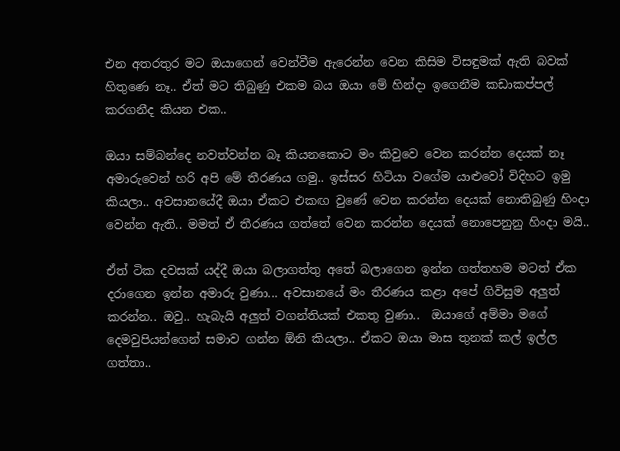එන අතරතුර මට ඔයාගෙන් වෙන්වීම ඇරෙන්න වෙන කිසිම විසඳුමක් ඇති බවක් හිතුණෙ නෑ.. ඒත් මට තිබුණු එකම බය ඔයා මේ හින්දා ඉගෙනීම කඩාකප්පල් කරගනීද කියන එක..

ඔයා සම්බන්දෙ නවත්වන්න බෑ කියනකොට මං කිවුවෙ වෙන කරන්න දෙයක් නෑ අමාරුවෙන් හරි අපි මේ තීරණය ගමු.. ඉස්සර හිටියා වගේම යාළුවෝ විදිහට ඉමු කියලා.. අවසානයේදී ඔයා ඒකට එකඟ වුණේ වෙන කරන්න දෙයක් නොතිබුණු හිංදා වෙන්න ඇති.. මමත් ඒ තීරණය ගත්තේ වෙන කරන්න දෙයක් නොපෙනුනු හිංදා මයි..

ඒත් ටික දවසක් යද්දී ඔයා බලාගත්තු අතේ බලාගෙන ඉන්න ගත්තහම මටත් ඒක දරාගෙන ඉන්න අමාරු වුණා... අවසානයේ මං තීරණය කළා අපේ ගිවිසුම අලුත් කරන්න.. ඔවු.. හැබැයි අලුත් වගන්තියක් එකතු වුණා..  ඔයාගේ අම්මා මගේ දෙමවුපියන්ගෙන් සමාව ගන්න ඕනි කියලා.. ඒකට ඔයා මාස තුනක් කල් ඉල්ල ගත්තා..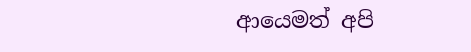ආයෙමත් අපි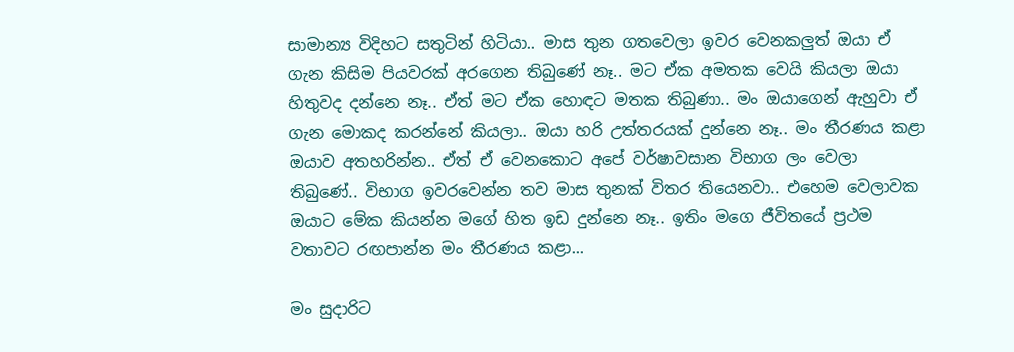සාමාන්‍ය විදිහට සතුටින් හිටියා.. මාස තුන ගතවෙලා ඉවර වෙනකලුත් ඔයා ඒ ගැන කිසිම පියවරක් අරගෙන තිබුණේ නෑ.. මට ඒක අමතක වෙයි කියලා ඔයා හිතුවද දන්නෙ නෑ.. ඒත් මට ඒක හොඳට මතක තිබුණා.. මං ඔයාගෙන් ඇහුවා ඒ ගැන මොකද කරන්නේ කියලා.. ඔයා හරි උත්තරයක් දුන්නෙ නෑ.. මං තීරණය කළා ඔයාව අතහරින්න.. ඒත් ඒ වෙනකොට අපේ වර්ෂාවසාන විභාග ලං වෙලා තිබුණේ.. විභාග ඉවරවෙන්න තව මාස තුනක් විතර තියෙනවා.. එහෙම වෙලාවක ඔයාට මේක කියන්න මගේ හිත ඉඩ දුන්නෙ නෑ.. ඉතිං මගෙ ජීවිතයේ ප්‍රථම වතාවට රඟපාන්න මං තීරණය කළා...

මං සුදාරිට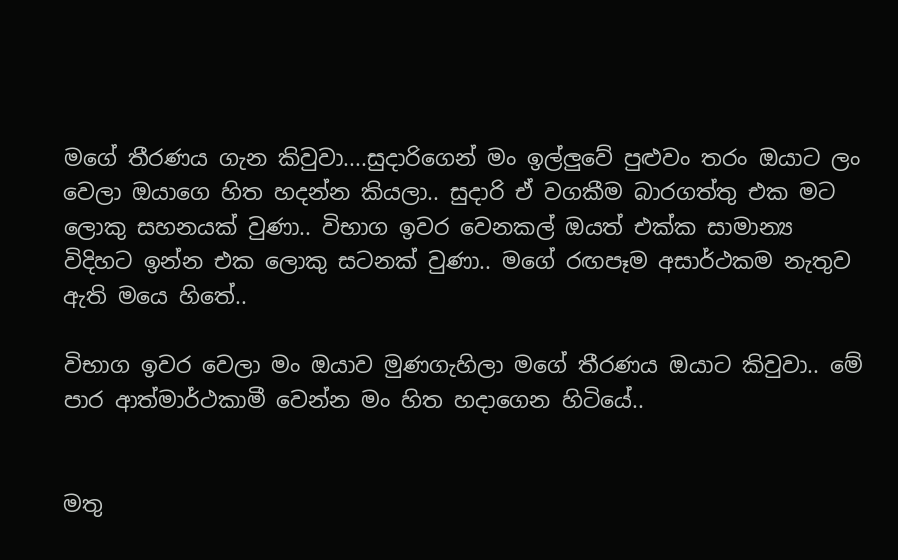මගේ තීරණය ගැන කිවුවා....සුදාරිගෙන් මං ඉල්ලුවේ පුළුවං තරං ඔයාට ලං වෙලා ඔයාගෙ හිත හදන්න කියලා.. සුදාරි ඒ වගකීම බාරගත්තු එක මට ලොකු සහනයක් වුණා.. විභාග ඉවර වෙනකල් ඔයත් එක්ක සාමාන්‍ය විදිහට ඉන්න එක ලොකු සටනක් වුණා.. මගේ රඟපෑම අසාර්ථකම නැතුව ඇති මයෙ හිතේ..

විභාග ඉවර වෙලා මං ඔයාව මුණගැහිලා මගේ තීරණය ඔයාට කිවුවා.. මේ පාර ආත්මාර්ථකාමී වෙන්න මං හිත හදාගෙන හිටියේ..


මතු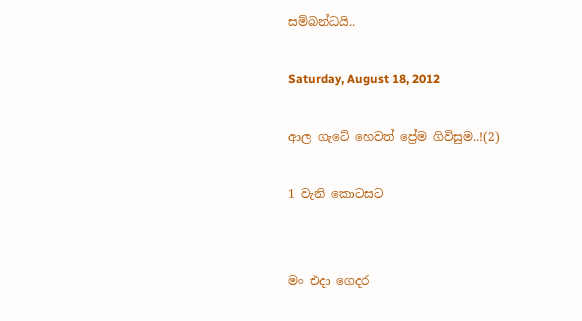සම්බන්ධයි..

Saturday, August 18, 2012

ආල ගැටේ හෙවත් ප්‍රේම ගිවිසුම..!(2)

1 වැනි කොටසට


මං එදා ගෙදර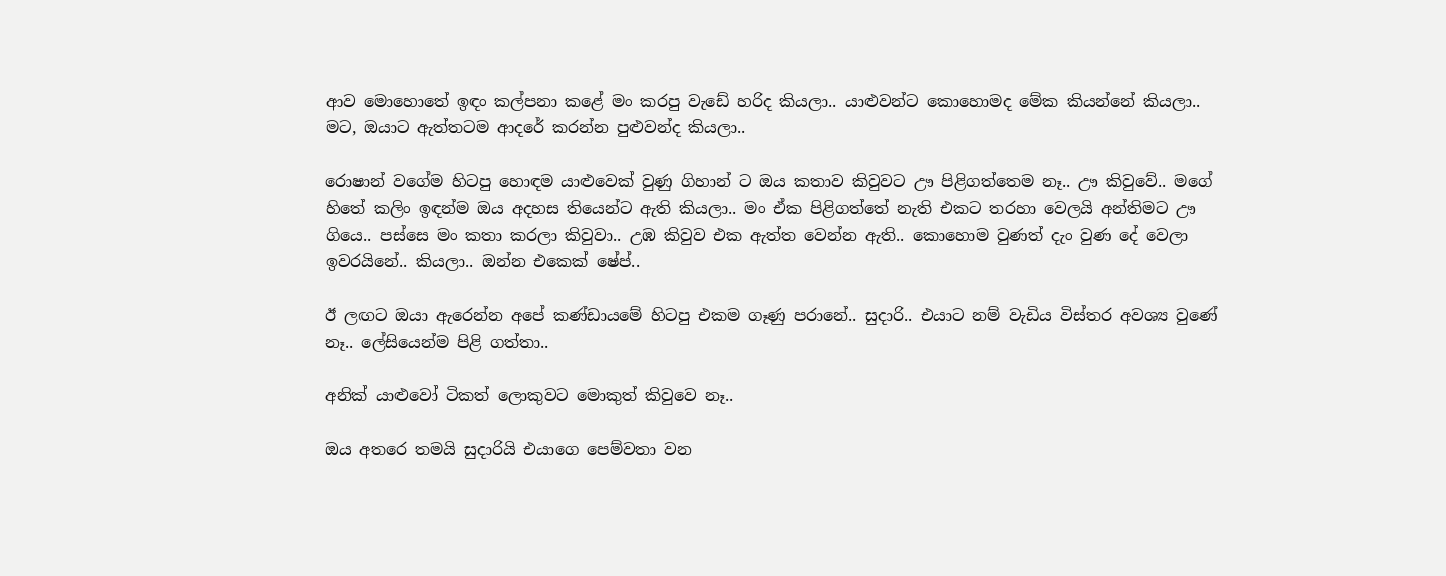ආව මොහොතේ ඉඳං කල්පනා කළේ මං කරපු වැඩේ හරිද කියලා.. යාළුවන්ට කොහොමද මේක කියන්නේ කියලා.. මට, ඔයාට ඇත්තටම ආදරේ කරන්න පුළුවන්ද කියලා..

රොෂාන් වගේම හිටපු හොඳම යාළුවෙක් වුණු ගිහාන් ට ඔය කතාව කිවුවට ඌ පිළිගත්තෙම නෑ.. ඌ කිවුවේ.. මගේ හිතේ කලිං ඉඳන්ම ඔය අදහස තියෙන්ට ඇති කියලා.. මං ඒක පිළිගත්තේ නැති එකට තරහා වෙලයි අන්තිමට ඌ ගියෙ.. පස්සෙ මං කතා කරලා කිවුවා.. උඹ කිවුව එක ඇත්ත වෙන්න ඇති.. කොහොම වුණත් දැං වුණ දේ වෙලා ඉවරයිනේ.. කියලා.. ඔන්න එකෙක් ෂේප්..

ඊ ලඟට ඔයා ඇරෙන්න අපේ කණ්ඩායමේ හිටපු එකම ගෑණු පරානේ.. සුදාරි.. එයාට නම් වැඩිය විස්තර අවශ්‍ය වුණේ නෑ.. ලේසියෙන්ම පිළි ගත්තා..

අනික් යාළුවෝ ටිකත් ලොකුවට මොකුත් කිවුවෙ නෑ..

ඔය අතරෙ තමයි සුදාරියි එයාගෙ පෙම්වතා වන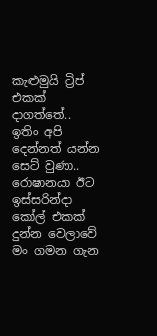කැළුමුයි ට්‍රිප් එකක් දාගත්තේ.. ඉතිං අපි දෙන්නත් යන්න සෙට් වුණා.. රොෂානයා ඊට ඉස්සරින්දා කෝල් එකක් දුන්න වෙලාවේ මං ගමන ගැන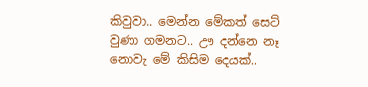කිවුවා.. මෙන්න මේකත් සෙට් වුණා ගමනට.. ඌ දන්නෙ නෑ නොවැ මේ කිසිම දෙයක්..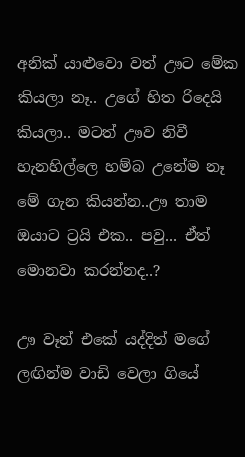අනික් යාළුවො වත් ඌට මේක කියලා නෑ.. උගේ හිත රිදෙයි කියලා.. මටත් ඌව නිවී හැනහිල්ලෙ හම්බ උනේම නෑ මේ ගැන කියන්න..ඌ තාම ඔයාට ට්‍රයි එක.. පවු... ඒත් මොනවා කරන්නද..?

ඌ වෑන් එකේ යද්දිත් මගේ ලඟින්ම වාඩි වෙලා ගියේ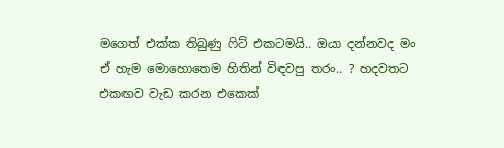මගෙත් එක්ක තිබුණු ෆිට් එකටමයි.. ඔයා දන්නවද මං ඒ හැම මොහොතෙම හිතින් විඳවපු තරං.. ? හදවතට එකඟව වැඩ කරන එකෙක්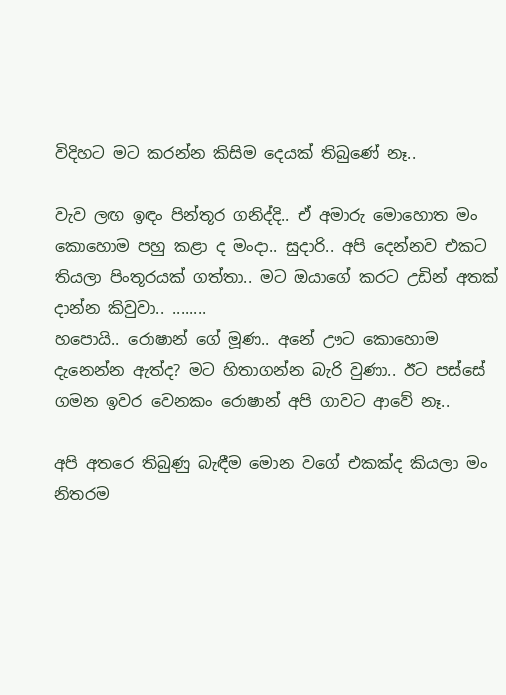විදිහට මට කරන්න කිසිම දෙයක් තිබුණේ නෑ..

වැව ලඟ ඉඳං පින්තූර ගනිද්දි.. ඒ අමාරු මොහොත මං කොහොම පහු කළා ද මංදා.. සුදාරි.. අපි දෙන්නව එකට තියලා පිංතූරයක් ගත්තා.. මට ඔයාගේ කරට උඩින් අතක් දාන්න කිවුවා.. ........
හපොයි.. රොෂාන් ගේ මූණ.. අනේ ඌට කොහොම දැනෙන්න ඇත්ද? මට හිතාගන්න බැරි වුණා.. ඊට පස්සේ ගමන ඉවර වෙනකං රොෂාන් අපි ගාවට ආවේ නෑ..

අපි අතරෙ තිබුණු බැඳීම මොන වගේ එකක්ද කියලා මං නිතරම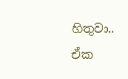හිතුවා.. ඒක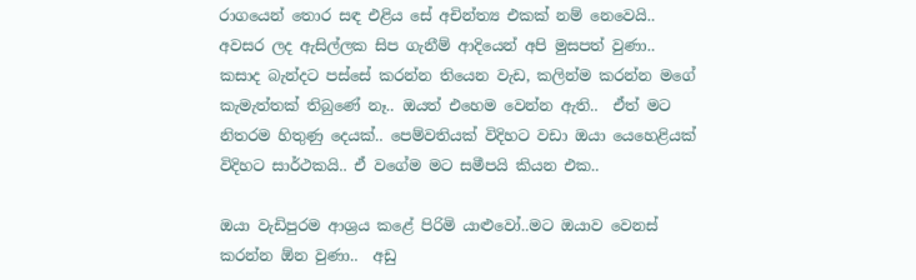රාගයෙන් තොර සඳ එළිය සේ අචින්ත්‍ය එකක් නම් නෙවෙයි.. අවසර ලද ඇසිල්ලක සිප ගැනීම් ආදියෙන් අපි මුසපත් වුණා.. කසාද බැන්දට පස්සේ කරන්න තියෙන වැඩ, කලින්ම කරන්න මගේ කැමැත්තක් තිබුණේ නෑ.. ඔයත් එහෙම වෙන්න ඇති..  ඒත් මට නිතරම හිතුණු දෙයක්.. පෙම්වතියක් විදිහට වඩා ඔයා යෙහෙළියක් විදිහට සාර්ථකයි.. ඒ වගේම මට සමීපයි කියන එක..

ඔයා වැඩිපුරම ආශ්‍රය කළේ පිරිමි යාළුවෝ..මට ඔයාව වෙනස් කරන්න ඕන වුණා..  අඩු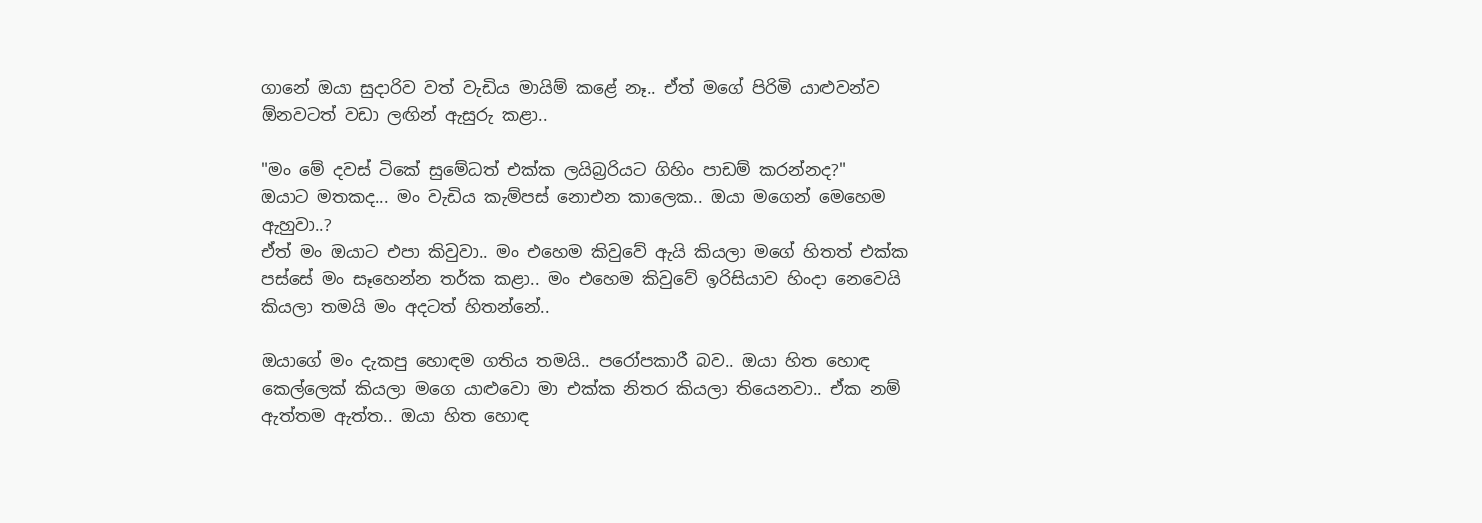ගානේ ඔයා සුදාරිව වත් වැඩිය මායිම් කළේ නෑ.. ඒත් මගේ පිරිමි යාළුවන්ව ඕනවටත් වඩා ලඟින් ඇසුරු කළා..

"මං මේ දවස් ටිකේ සුමේධත් එක්ක ලයිබ්‍රරියට ගිහිං පාඩම් කරන්නද?"
ඔයාට මතකද... මං වැඩිය කැම්පස් නොඑන කාලෙක.. ඔයා මගෙන් මෙහෙම ඇහුවා..?
ඒත් මං ඔයාට එපා කිවුවා.. මං එහෙම කිවුවේ ඇයි කියලා මගේ හිතත් එක්ක පස්සේ මං සෑහෙන්න තර්ක කළා.. මං එහෙම කිවුවේ ඉරිසියාව හිංදා නෙවෙයි කියලා තමයි මං අදටත් හිතන්නේ..

ඔයාගේ මං දැකපු හොඳම ගතිය තමයි.. පරෝපකාරී බව.. ඔයා හිත හොඳ කෙල්ලෙක් කියලා මගෙ යාළුවො මා එක්ක නිතර කියලා තියෙනවා.. ඒක නම් ඇත්තම ඇත්ත.. ඔයා හිත හොඳ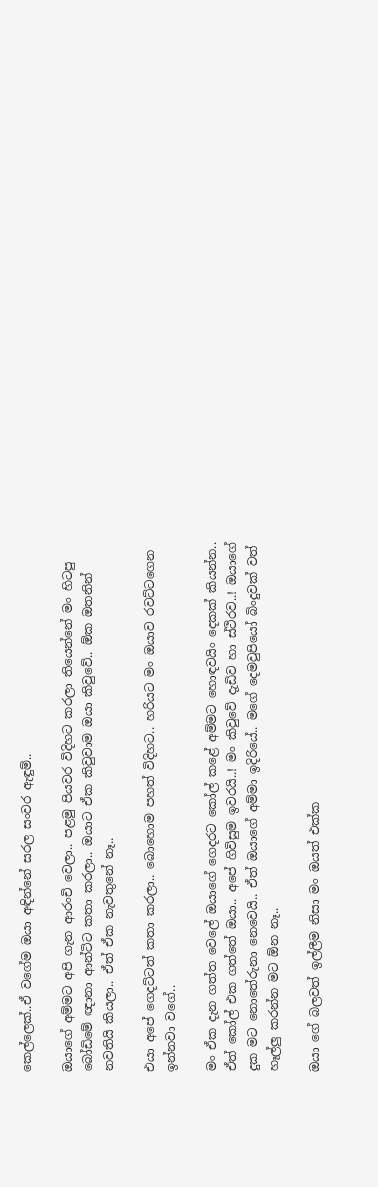කෙල්ලෙක්..ඒ වගේම ඔයා අඳින්නේ සරල සංවර ඇඳුම්..

ඔයාගේ අම්මට අපි ගැන ආරංචි වෙලා.. පළමු පියවර විදිහට කරලා තියෙන්නේ මං හිටපු බෝඩිමේ ඥානා ආන්ටිට කතා කරලා.. ඔයාට ඒක කිවුවාම ඔයා කිවුවේ.. ඕක ඔතනින් නවතියි කියලා.. ඒත් ඒක නැවතුනේ නෑ..

එයා අපේ ගෙදට්ටත් කතා කරලා.. බොහොම පහත් විදිහට.. හරියට මං ඔයාව රවට්ටගෙන ඉන්නවා වගේ..

මං ඒක දැන ගත්ත වෙලේ ඔයාගේ ගෙදරට කෝල් කළේ අම්මට හොඳවයිං දෙකක් කියන්න.. ඒත් කෝල් එක ගත්තේ ඔයා.. අපේ ගිවිසුම ඉවරයි..! මං කිවුවේ දැඩිව හා ස්ථිරව..! ඔයාගේ දුක මට නොතේරුනා නෙවෙයි.. ඒත් ඔයාගේ අම්මා ඉදිරියේ.. මගේ දෙමවුපියෝ බිංදුවක් වත් හෑල්ලු කරන්න මට ඕන නෑ..

ඔයා ගේ බලවත් ඉල්ලීම නිසා මං ඔයත් එක්ක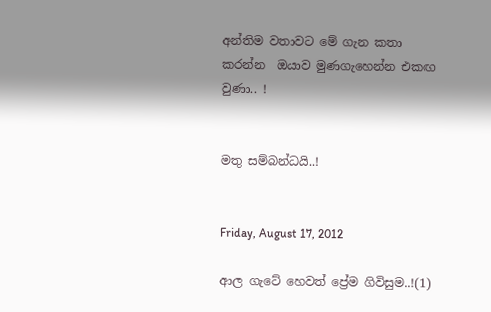අන්තිම වතාවට මේ ගැන කතා කරන්න  ඔයාව මුණගැහෙන්න එකඟ වුණා.. !


මතු සම්බන්ධයි..!


Friday, August 17, 2012

ආල ගැටේ හෙවත් ප්‍රේම ගිවිසුම..!(1)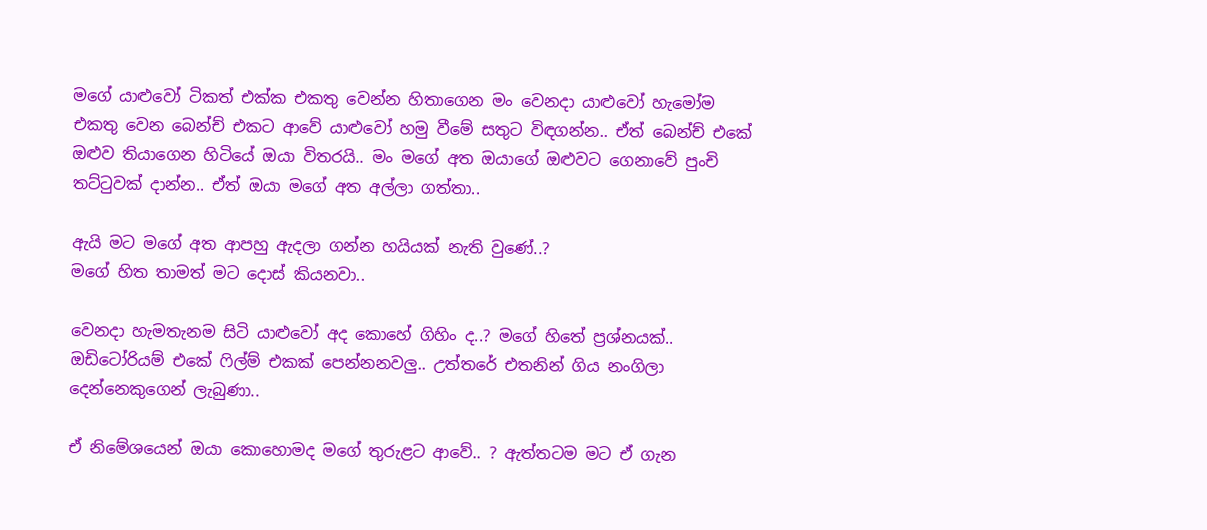මගේ යාළුවෝ ටිකත් එක්ක එකතු වෙන්න හිතාගෙන මං වෙනදා යාළුවෝ හැමෝම එකතු වෙන බෙන්ච් එකට ආවේ යාළුවෝ හමු වීමේ සතුට විඳගන්න.. ඒත් බෙන්ච් එකේ ඔළුව තියාගෙන හිටියේ ඔයා විතරයි.. මං මගේ අත ඔයාගේ ඔළුවට ගෙනාවේ පුංචි තට්ටුවක් දාන්න.. ඒත් ඔයා මගේ අත අල්ලා ගත්තා..

ඇයි මට මගේ අත ආපහු ඇදලා ගන්න හයියක් නැති වුණේ..?
මගේ හිත තාමත් මට දොස් කියනවා..

වෙනදා හැමතැනම සිටි යාළුවෝ අද කොහේ ගිහිං ද..? මගේ හිතේ ප්‍රශ්නයක්..
ඔඩිටෝරියම් එකේ ෆිල්ම් එකක් පෙන්නනවලු.. උත්තරේ එතනින් ගිය නංගිලා දෙන්නෙකුගෙන් ලැබුණා..

ඒ නිමේශයෙන් ඔයා කොහොමද මගේ තුරුළට ආවේ.. ? ඇත්තටම මට ඒ ගැන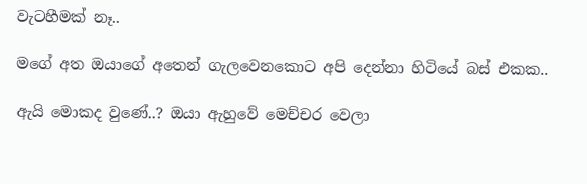වැටහීමක් නෑ..

මගේ අත ඔයාගේ අතෙන් ගැලවෙනකොට අපි දෙන්නා හිටියේ බස් එකක..

ඇයි මොකද වුණේ..? ඔයා ඇහුවේ මෙච්චර වෙලා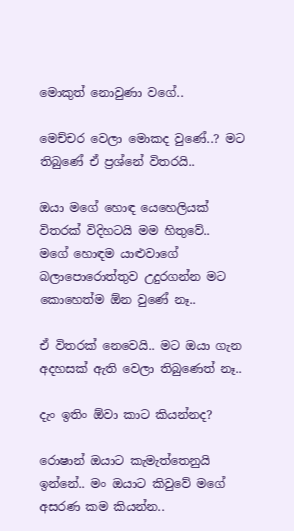මොකුත් නොවුණා වගේ..

මෙච්චර වෙලා මොකද වුණේ..? මට තිබුණේ ඒ ප්‍රශ්නේ විතරයි..

ඔයා මගේ හොඳ යෙහෙලියක් විතරක් විදිහටයි මම හිතුවේ..
මගේ හොඳම යාළුවාගේ බලාපොරොත්තුව උදුරගන්න මට කොහෙත්ම ඕන වුණේ නෑ..

ඒ විතරක් නෙවෙයි.. මට ඔයා ගැන අදහසක් ඇති වෙලා තිබුණෙත් නෑ..

දැං ඉතිං ඕවා කාට කියන්නද?

රොෂාන් ඔයාට කැමැත්තෙනුයි ඉන්නේ.. මං ඔයාට කිවුවේ මගේ අසරණ කම කියන්න..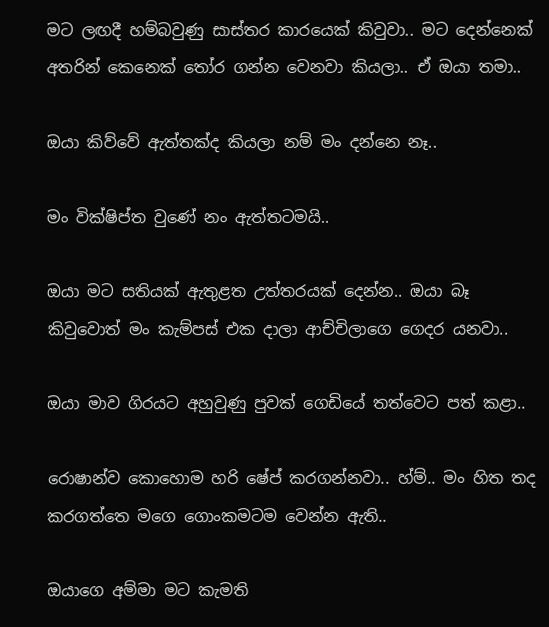මට ලඟදී හම්බවුණු සාස්තර කාරයෙක් කිවුවා.. මට දෙන්නෙක් අතරින් කෙනෙක් තෝර ගන්න වෙනවා කියලා.. ඒ ඔයා තමා..

ඔයා කිව්වේ ඇත්තක්ද කියලා නම් මං දන්නෙ නෑ..

මං වික්ෂිප්ත වුණේ නං ඇත්තටමයි..

ඔයා මට සතියක් ඇතුළත උත්තරයක් දෙන්න.. ඔයා බෑ කිවුවොත් මං කැම්පස් එක දාලා ආච්චිලාගෙ ගෙදර යනවා..

ඔයා මාව ගිරයට අහුවුණු පුවක් ගෙඩියේ තත්වෙට පත් කළා..

රොෂාන්ව කොහොම හරි ෂේප් කරගන්නවා.. හ්ම්.. මං හිත තද කරගත්තෙ මගෙ ගොංකමටම වෙන්න ඇති..

ඔයාගෙ අම්මා මට කැමති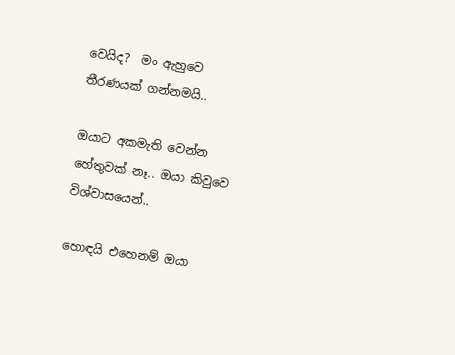වෙයිද?  මං ඇහුවෙ තීරණයක් ගන්නමයි..

ඔයාට අකමැති වෙන්න හේතුවක් නෑ.. ඔයා කිවුවෙ විශ්වාසයෙන්..

හොඳයි එහෙනම් ඔයා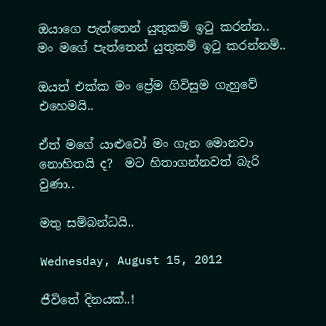ඔයාගෙ පැත්තෙන් යුතුකම් ඉටු කරන්න.. මං මගේ පැත්තෙන් යුතුකම් ඉටු කරන්නම්..

ඔයත් එක්ක මං ප්‍රේම ගිවිසුම ගැහුවේ එහෙමයි..

ඒත් මගේ යාළුවෝ මං ගැන මොනවා නොහිතයි ද?  මට හිතාගන්නවත් බැරි වුණා..

මතු සම්බන්ධයි..

Wednesday, August 15, 2012

ජීවිතේ දිනයක්..!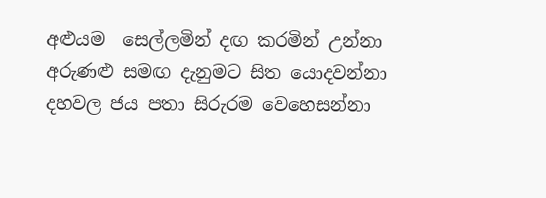අළුයම  සෙල්ලමින් දඟ කරමින් උන්නා
අරුණළු සමඟ දැනුමට සිත යොදවන්නා
දහවල ජය පතා සිරුරම වෙහෙසන්නා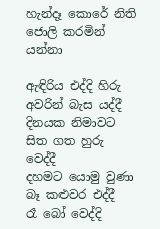හැන්දෑ කොරේ නිති ජොලි කරමින් යන්නා

ඇඳිරිය එද්දි හිරු අවරින් බැස යද්දී
දිනයක නිමාවට සිත ගත හුරු වෙද්දී
දහමට යොමු වුණා බෑ කළුවර එද්දී
රෑ බෝ වෙද්දි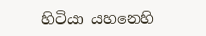හිටියා යහනෙහි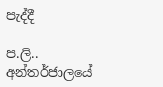පැද්දී

ප.ලි..
අන්තර්ජාලයේ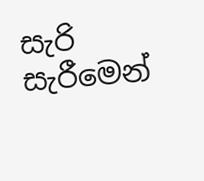සැරි සැරීමෙන්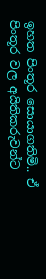ඉහත පිංතූර සොයාගතිමි.. ඒ පිංතූර වල අයිතිකරුවන්ට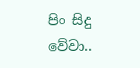පිං සිදු වේවා..